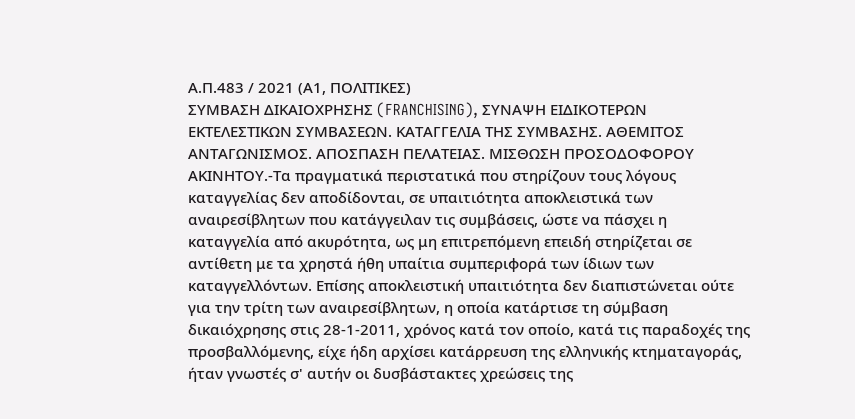Α.Π.483 / 2021 (Α1, ΠΟΛΙΤΙΚΕΣ)
ΣΥΜΒΑΣΗ ΔΙΚΑΙΟΧΡΗΣΗΣ (FRANCHISING), ΣΥΝΑΨΗ ΕΙΔΙΚΟΤΕΡΩΝ ΕΚΤΕΛΕΣΤΙΚΩΝ ΣΥΜΒΑΣΕΩΝ. ΚΑΤΑΓΓΕΛΙΑ ΤΗΣ ΣΥΜΒΑΣΗΣ. ΑΘΕΜΙΤΟΣ ΑΝΤΑΓΩΝΙΣΜΟΣ. ΑΠΟΣΠΑΣΗ ΠΕΛΑΤΕΙΑΣ. ΜΙΣΘΩΣΗ ΠΡΟΣΟΔΟΦΟΡΟΥ ΑΚΙΝΗΤΟΥ.-Τα πραγματικά περιστατικά που στηρίζουν τους λόγους καταγγελίας δεν αποδίδονται, σε υπαιτιότητα αποκλειστικά των αναιρεσίβλητων που κατάγγειλαν τις συμβάσεις, ώστε να πάσχει η καταγγελία από ακυρότητα, ως μη επιτρεπόμενη επειδή στηρίζεται σε αντίθετη με τα χρηστά ήθη υπαίτια συμπεριφορά των ίδιων των καταγγελλόντων. Επίσης αποκλειστική υπαιτιότητα δεν διαπιστώνεται ούτε για την τρίτη των αναιρεσίβλητων, η οποία κατάρτισε τη σύμβαση δικαιόχρησης στις 28-1-2011, χρόνος κατά τον οποίο, κατά τις παραδοχές της προσβαλλόμενης, είχε ήδη αρχίσει κατάρρευση της ελληνικής κτηματαγοράς, ήταν γνωστές σ' αυτήν οι δυσβάστακτες χρεώσεις της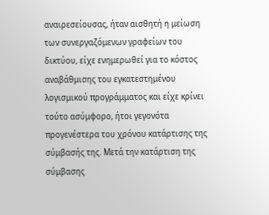αναιρεσείουσας, ήταν αισθητή η μείωση των συνεργαζόμενων γραφείων του δικτύου, είχε ενημερωθεί για το κόστος αναβάθμισης του εγκατεστημένου λογισμικού προγράμματος και είχε κρίνει τούτο ασύμφορο, ήτοι γεγονότα προγενέστερα του χρόνου κατάρτισης της σύμβασής της. Μετά την κατάρτιση της σύμβασης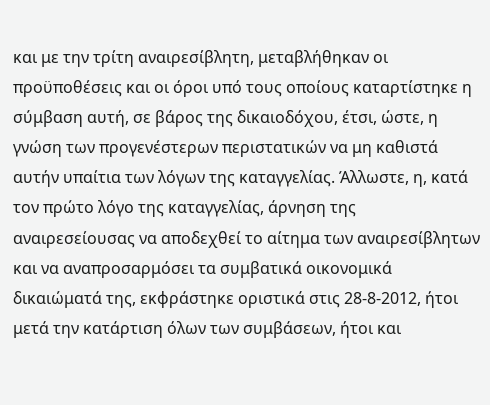και με την τρίτη αναιρεσίβλητη, μεταβλήθηκαν οι προϋποθέσεις και οι όροι υπό τους οποίους καταρτίστηκε η σύμβαση αυτή, σε βάρος της δικαιοδόχου, έτσι, ώστε, η γνώση των προγενέστερων περιστατικών να μη καθιστά αυτήν υπαίτια των λόγων της καταγγελίας. Άλλωστε, η, κατά τον πρώτο λόγο της καταγγελίας, άρνηση της αναιρεσείουσας να αποδεχθεί το αίτημα των αναιρεσίβλητων και να αναπροσαρμόσει τα συμβατικά οικονομικά δικαιώματά της, εκφράστηκε οριστικά στις 28-8-2012, ήτοι μετά την κατάρτιση όλων των συμβάσεων, ήτοι και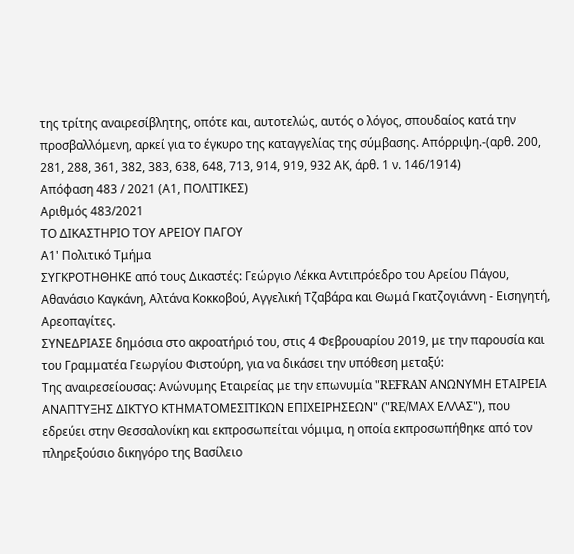της τρίτης αναιρεσίβλητης, οπότε και, αυτοτελώς, αυτός ο λόγος, σπουδαίος κατά την προσβαλλόμενη, αρκεί για το έγκυρο της καταγγελίας της σύμβασης. Απόρριψη.-(αρθ. 200, 281, 288, 361, 382, 383, 638, 648, 713, 914, 919, 932 ΑΚ, άρθ. 1 ν. 146/1914)
Απόφαση 483 / 2021 (Α1, ΠΟΛΙΤΙΚΕΣ)
Αριθμός 483/2021
ΤΟ ΔΙΚΑΣΤΗΡΙΟ ΤΟΥ ΑΡΕΙΟΥ ΠΑΓΟΥ
Α1' Πολιτικό Τμήμα
ΣΥΓΚΡΟΤΗΘΗΚΕ από τους Δικαστές: Γεώργιο Λέκκα Αντιπρόεδρο του Αρείου Πάγου, Αθανάσιο Καγκάνη, Αλτάνα Κοκκοβού, Αγγελική Τζαβάρα και Θωμά Γκατζογιάννη - Εισηγητή, Αρεοπαγίτες.
ΣΥΝΕΔΡΙΑΣΕ δημόσια στο ακροατήριό του, στις 4 Φεβρουαρίου 2019, με την παρουσία και του Γραμματέα Γεωργίου Φιστούρη, για να δικάσει την υπόθεση μεταξύ:
Της αναιρεσείουσας: Ανώνυμης Εταιρείας με την επωνυμία "REFRAN ΑΝΩΝΥΜΗ ΕΤΑΙΡΕΙΑ ΑΝΑΠΤΥΞΗΣ ΔΙΚΤΥΟ ΚΤΗΜΑΤΟΜΕΣΙΤΙΚΩΝ ΕΠΙΧΕΙΡΗΣΕΩΝ" ("RE/ΜΑΧ ΕΛΛΑΣ"), που εδρεύει στην Θεσσαλονίκη και εκπροσωπείται νόμιμα, η οποία εκπροσωπήθηκε από τον πληρεξούσιο δικηγόρο της Βασίλειο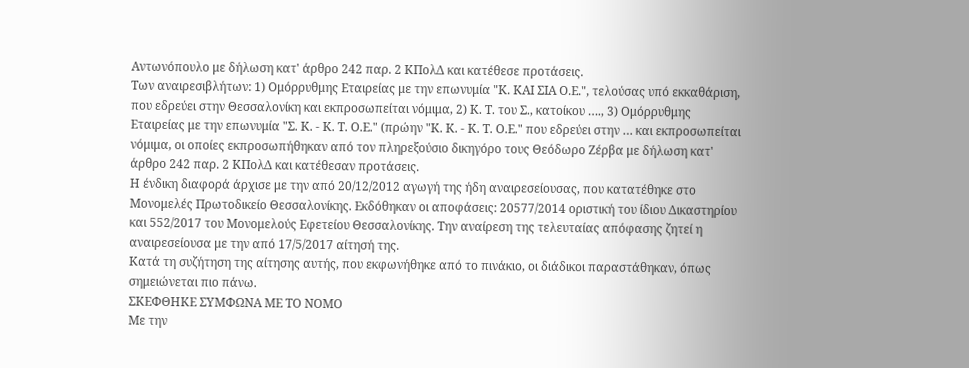Αντωνόπουλο με δήλωση κατ' άρθρο 242 παρ. 2 ΚΠολΔ και κατέθεσε προτάσεις.
Των αναιρεσιβλήτων: 1) Ομόρρυθμης Εταιρείας με την επωνυμία "Κ. ΚΑΙ ΣΙΑ Ο.Ε.", τελούσας υπό εκκαθάριση, που εδρεύει στην Θεσσαλονίκη και εκπροσωπείται νόμιμα, 2) Κ. Τ. του Σ., κατοίκου …., 3) Ομόρρυθμης Εταιρείας με την επωνυμία "Σ. Κ. - Κ. Τ. Ο.Ε." (πρώην "Κ. Κ. - Κ. Τ. Ο.Ε." που εδρεύει στην … και εκπροσωπείται νόμιμα, οι οποίες εκπροσωπήθηκαν από τον πληρεξούσιο δικηγόρο τους Θεόδωρο Ζέρβα με δήλωση κατ' άρθρο 242 παρ. 2 ΚΠολΔ και κατέθεσαν προτάσεις.
Η ένδικη διαφορά άρχισε με την από 20/12/2012 αγωγή της ήδη αναιρεσείουσας, που κατατέθηκε στο Μονομελές Πρωτοδικείο Θεσσαλονίκης. Εκδόθηκαν οι αποφάσεις: 20577/2014 οριστική του ίδιου Δικαστηρίου και 552/2017 του Μονομελούς Εφετείου Θεσσαλονίκης. Την αναίρεση της τελευταίας απόφασης ζητεί η αναιρεσείουσα με την από 17/5/2017 αίτησή της.
Κατά τη συζήτηση της αίτησης αυτής, που εκφωνήθηκε από το πινάκιο, οι διάδικοι παραστάθηκαν, όπως σημειώνεται πιο πάνω.
ΣΚΕΦΘΗΚΕ ΣΥΜΦΩΝΑ ΜΕ ΤΟ ΝΟΜΟ
Με την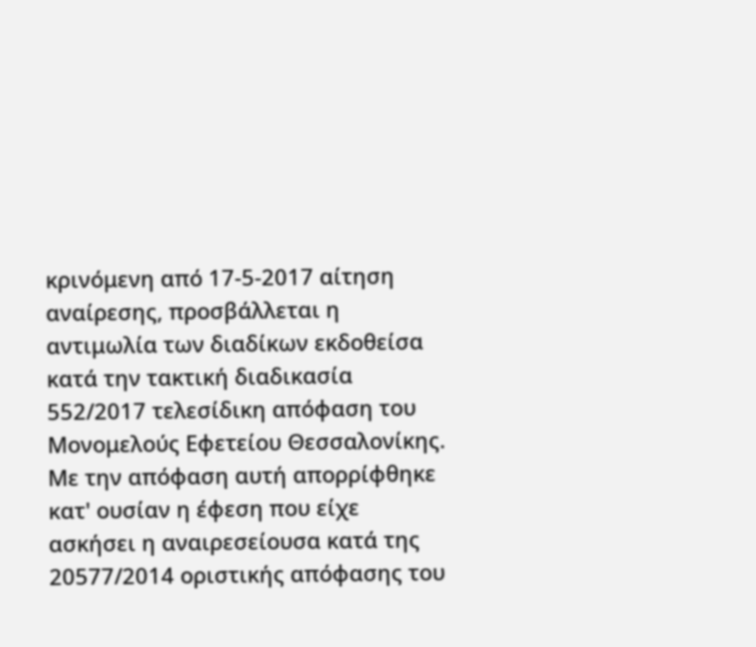κρινόμενη από 17-5-2017 αίτηση αναίρεσης, προσβάλλεται η αντιμωλία των διαδίκων εκδοθείσα κατά την τακτική διαδικασία 552/2017 τελεσίδικη απόφαση του Μονομελούς Εφετείου Θεσσαλονίκης. Με την απόφαση αυτή απορρίφθηκε κατ' ουσίαν η έφεση που είχε ασκήσει η αναιρεσείουσα κατά της 20577/2014 οριστικής απόφασης του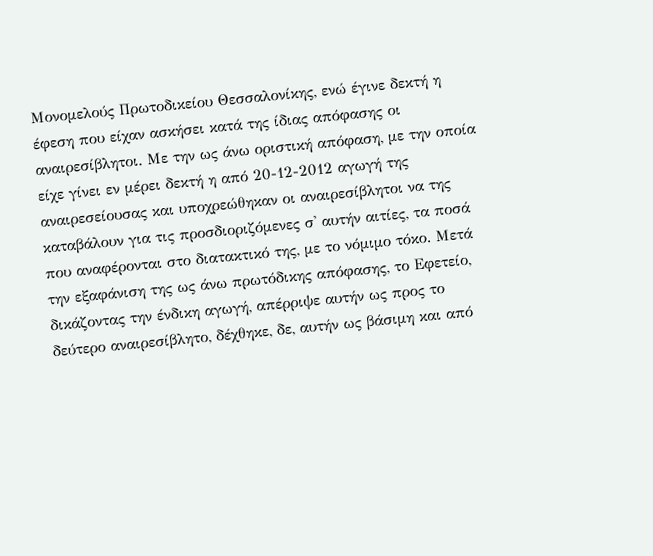Μονομελούς Πρωτοδικείου Θεσσαλονίκης, ενώ έγινε δεκτή η έφεση που είχαν ασκήσει κατά της ίδιας απόφασης οι αναιρεσίβλητοι. Με την ως άνω οριστική απόφαση, με την οποία είχε γίνει εν μέρει δεκτή η από 20-12-2012 αγωγή της αναιρεσείουσας και υποχρεώθηκαν οι αναιρεσίβλητοι να της καταβάλουν για τις προσδιοριζόμενες σ' αυτήν αιτίες, τα ποσά που αναφέρονται στο διατακτικό της, με το νόμιμο τόκο. Μετά την εξαφάνιση της ως άνω πρωτόδικης απόφασης, το Εφετείο, δικάζοντας την ένδικη αγωγή, απέρριψε αυτήν ως προς το δεύτερο αναιρεσίβλητο, δέχθηκε, δε, αυτήν ως βάσιμη και από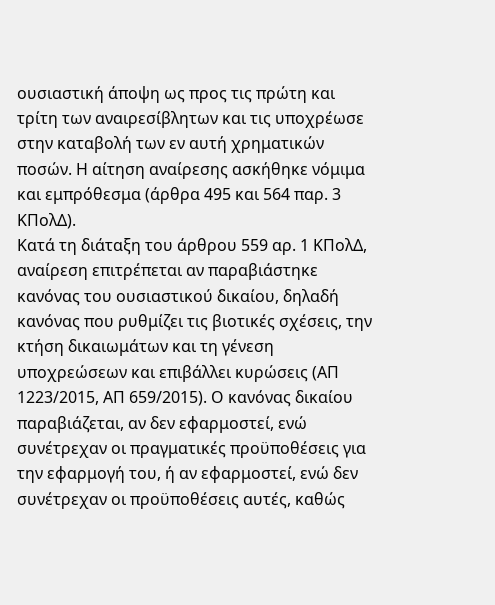ουσιαστική άποψη ως προς τις πρώτη και τρίτη των αναιρεσίβλητων και τις υποχρέωσε στην καταβολή των εν αυτή χρηματικών ποσών. Η αίτηση αναίρεσης ασκήθηκε νόμιμα και εμπρόθεσμα (άρθρα 495 και 564 παρ. 3 ΚΠολΔ).
Κατά τη διάταξη του άρθρου 559 αρ. 1 ΚΠολΔ, αναίρεση επιτρέπεται αν παραβιάστηκε κανόνας του ουσιαστικού δικαίου, δηλαδή κανόνας που ρυθμίζει τις βιοτικές σχέσεις, την κτήση δικαιωμάτων και τη γένεση υποχρεώσεων και επιβάλλει κυρώσεις (ΑΠ 1223/2015, ΑΠ 659/2015). Ο κανόνας δικαίου παραβιάζεται, αν δεν εφαρμοστεί, ενώ συνέτρεχαν οι πραγματικές προϋποθέσεις για την εφαρμογή του, ή αν εφαρμοστεί, ενώ δεν συνέτρεχαν οι προϋποθέσεις αυτές, καθώς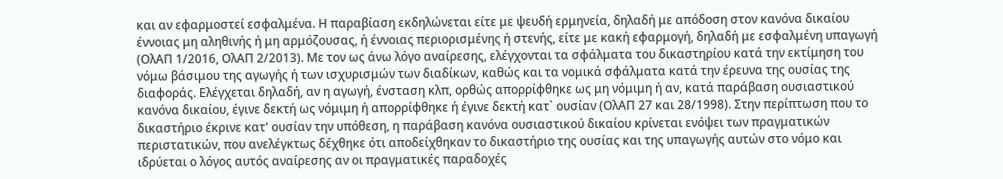και αν εφαρμοστεί εσφαλμένα. Η παραβίαση εκδηλώνεται είτε με ψευδή ερμηνεία, δηλαδή με απόδοση στον κανόνα δικαίου έννοιας μη αληθινής ή μη αρμόζουσας, ή έννοιας περιορισμένης ή στενής, είτε με κακή εφαρμογή, δηλαδή με εσφαλμένη υπαγωγή (ΟλΑΠ 1/2016, ΟλΑΠ 2/2013). Με τον ως άνω λόγο αναίρεσης, ελέγχονται τα σφάλματα του δικαστηρίου κατά την εκτίμηση του νόμω βάσιμου της αγωγής ή των ισχυρισμών των διαδίκων, καθώς και τα νομικά σφάλματα κατά την έρευνα της ουσίας της διαφοράς. Ελέγχεται δηλαδή, αν η αγωγή, ένσταση κλπ, ορθώς απορρίφθηκε ως μη νόμιμη ή αν, κατά παράβαση ουσιαστικού κανόνα δικαίου, έγινε δεκτή ως νόμιμη ή απορρίφθηκε ή έγινε δεκτή κατ` ουσίαν (ΟλΑΠ 27 και 28/1998). Στην περίπτωση που το δικαστήριο έκρινε κατ' ουσίαν την υπόθεση, η παράβαση κανόνα ουσιαστικού δικαίου κρίνεται ενόψει των πραγματικών περιστατικών, που ανελέγκτως δέχθηκε ότι αποδείχθηκαν το δικαστήριο της ουσίας και της υπαγωγής αυτών στο νόμο και ιδρύεται ο λόγος αυτός αναίρεσης αν οι πραγματικές παραδοχές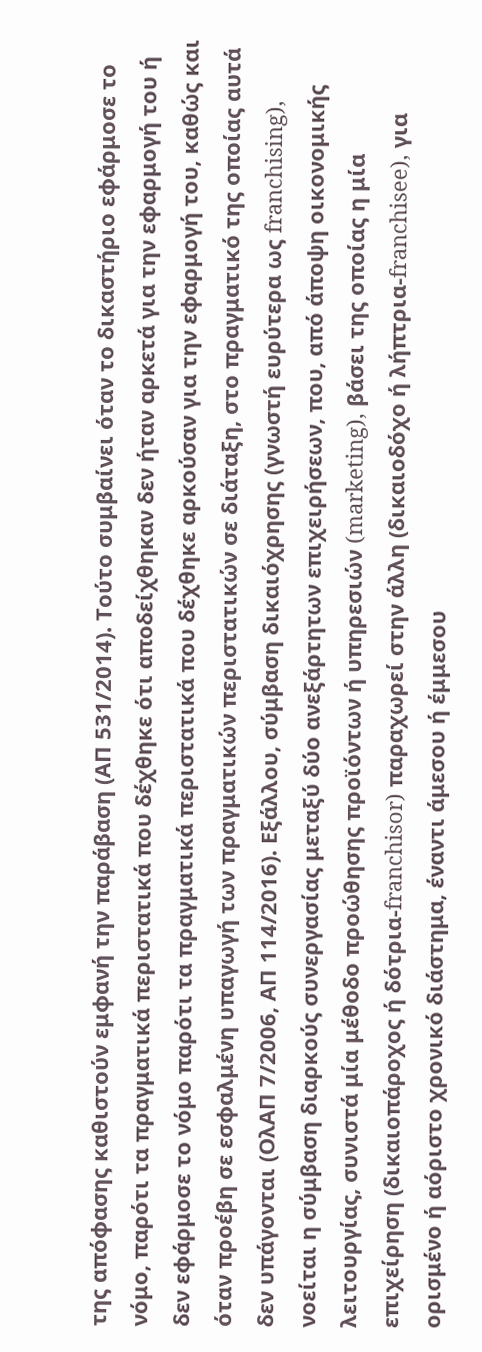της απόφασης καθιστούν εμφανή την παράβαση (ΑΠ 531/2014). Τούτο συμβαίνει όταν το δικαστήριο εφάρμοσε το νόμο, παρότι τα πραγματικά περιστατικά που δέχθηκε ότι αποδείχθηκαν δεν ήταν αρκετά για την εφαρμογή του ή δεν εφάρμοσε το νόμο παρότι τα πραγματικά περιστατικά που δέχθηκε αρκούσαν για την εφαρμογή του, καθώς και όταν προέβη σε εσφαλμένη υπαγωγή των πραγματικών περιστατικών σε διάταξη, στο πραγματικό της οποίας αυτά δεν υπάγονται (ΟλΑΠ 7/2006, ΑΠ 114/2016). Εξάλλου, σύμβαση δικαιόχρησης (γνωστή ευρύτερα ως franchising), νοείται η σύμβαση διαρκούς συνεργασίας μεταξύ δύο ανεξάρτητων επιχειρήσεων, που, από άποψη οικονομικής λειτουργίας, συνιστά μία μέθοδο προώθησης προϊόντων ή υπηρεσιών (marketing), βάσει της οποίας η μία επιχείρηση (δικαιοπάροχος ή δότρια-franchisor) παραχωρεί στην άλλη (δικαιοδόχο ή λήπτρια-franchisee), για ορισμένο ή αόριστο χρονικό διάστημα, έναντι άμεσου ή έμμεσου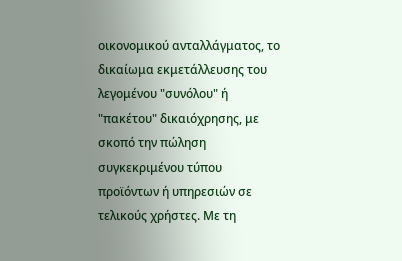οικονομικού ανταλλάγματος, το δικαίωμα εκμετάλλευσης του λεγομένου "συνόλου" ή "πακέτου" δικαιόχρησης, με σκοπό την πώληση συγκεκριμένου τύπου προϊόντων ή υπηρεσιών σε τελικούς χρήστες. Με τη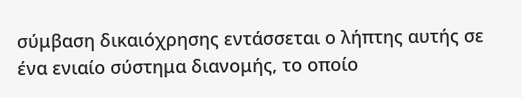σύμβαση δικαιόχρησης εντάσσεται ο λήπτης αυτής σε ένα ενιαίο σύστημα διανομής, το οποίο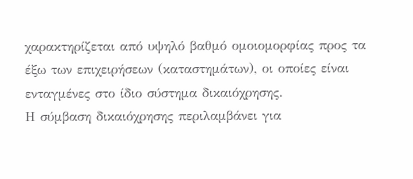χαρακτηρίζεται από υψηλό βαθμό ομοιομορφίας προς τα έξω των επιχειρήσεων (καταστημάτων), οι οποίες είναι ενταγμένες στο ίδιο σύστημα δικαιόχρησης.
Η σύμβαση δικαιόχρησης περιλαμβάνει για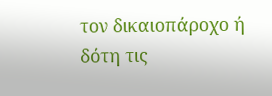τον δικαιοπάροχο ή δότη τις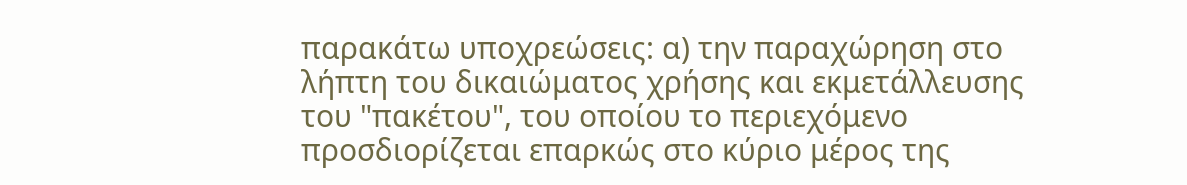παρακάτω υποχρεώσεις: α) την παραχώρηση στο λήπτη του δικαιώματος χρήσης και εκμετάλλευσης του "πακέτου", του οποίου το περιεχόμενο προσδιορίζεται επαρκώς στο κύριο μέρος της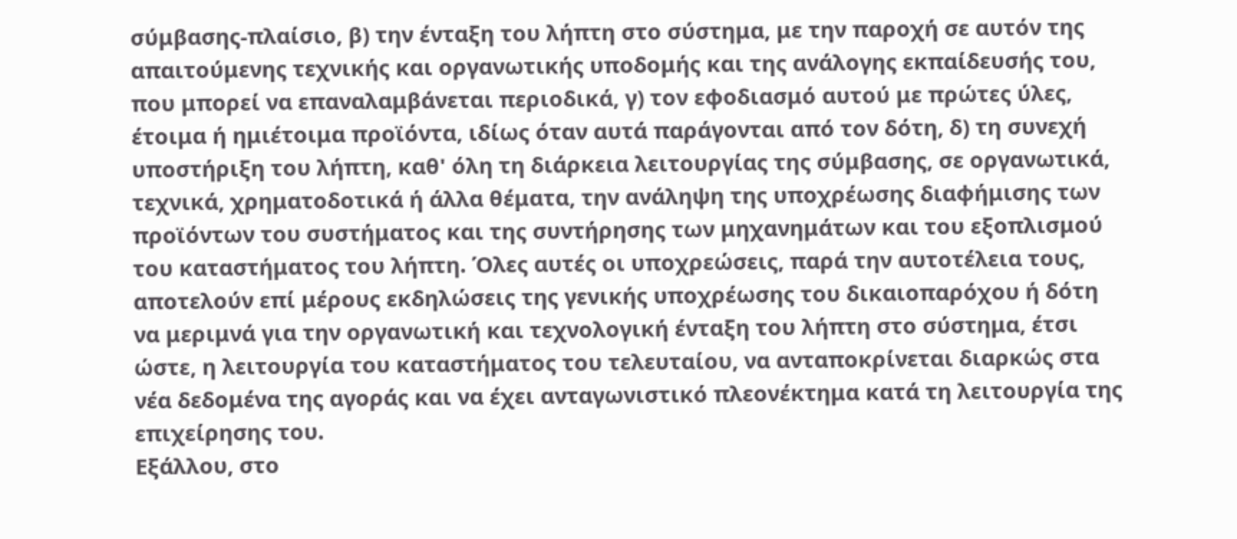σύμβασης-πλαίσιο, β) την ένταξη του λήπτη στο σύστημα, με την παροχή σε αυτόν της απαιτούμενης τεχνικής και οργανωτικής υποδομής και της ανάλογης εκπαίδευσής του, που μπορεί να επαναλαμβάνεται περιοδικά, γ) τον εφοδιασμό αυτού με πρώτες ύλες, έτοιμα ή ημιέτοιμα προϊόντα, ιδίως όταν αυτά παράγονται από τον δότη, δ) τη συνεχή υποστήριξη του λήπτη, καθ' όλη τη διάρκεια λειτουργίας της σύμβασης, σε οργανωτικά, τεχνικά, χρηματοδοτικά ή άλλα θέματα, την ανάληψη της υποχρέωσης διαφήμισης των προϊόντων του συστήματος και της συντήρησης των μηχανημάτων και του εξοπλισμού του καταστήματος του λήπτη. Όλες αυτές οι υποχρεώσεις, παρά την αυτοτέλεια τους, αποτελούν επί μέρους εκδηλώσεις της γενικής υποχρέωσης του δικαιοπαρόχου ή δότη να μεριμνά για την οργανωτική και τεχνολογική ένταξη του λήπτη στο σύστημα, έτσι ώστε, η λειτουργία του καταστήματος του τελευταίου, να ανταποκρίνεται διαρκώς στα νέα δεδομένα της αγοράς και να έχει ανταγωνιστικό πλεονέκτημα κατά τη λειτουργία της επιχείρησης του.
Εξάλλου, στο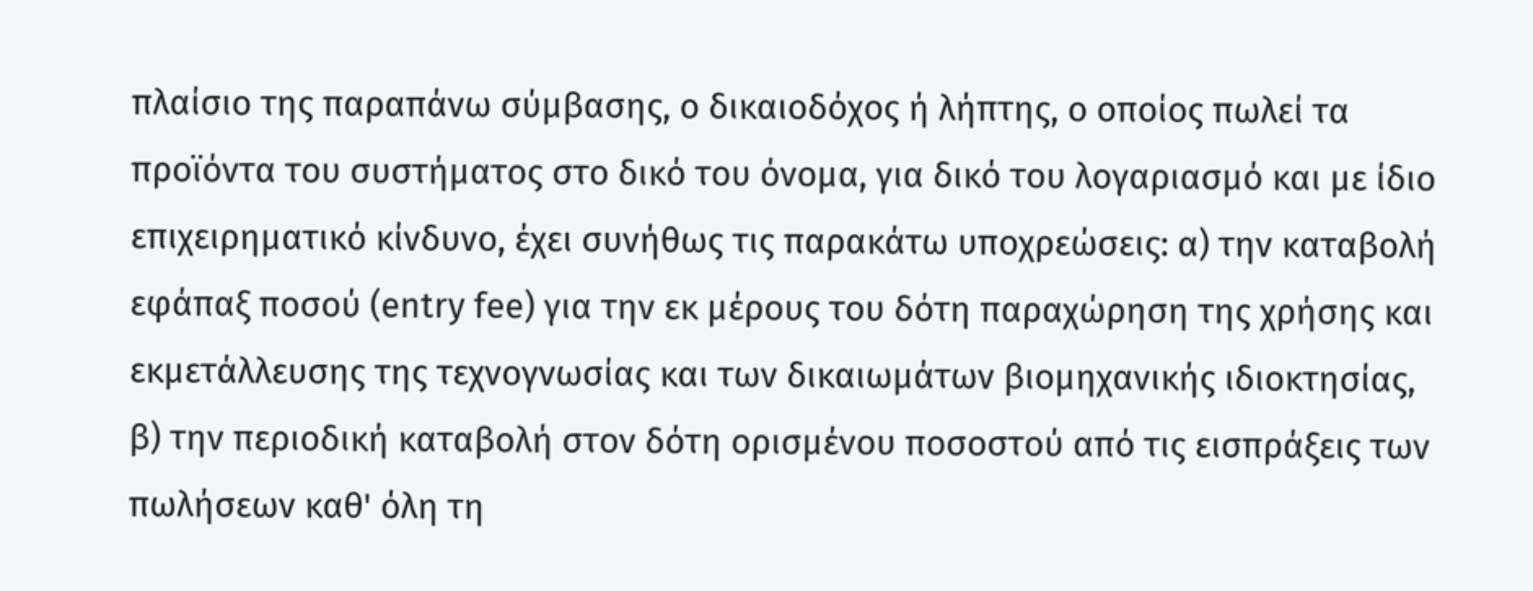πλαίσιο της παραπάνω σύμβασης, ο δικαιοδόχος ή λήπτης, ο οποίος πωλεί τα προϊόντα του συστήματος στο δικό του όνομα, για δικό του λογαριασμό και με ίδιο επιχειρηματικό κίνδυνο, έχει συνήθως τις παρακάτω υποχρεώσεις: α) την καταβολή εφάπαξ ποσού (entry fee) για την εκ μέρους του δότη παραχώρηση της χρήσης και εκμετάλλευσης της τεχνογνωσίας και των δικαιωμάτων βιομηχανικής ιδιοκτησίας, β) την περιοδική καταβολή στον δότη ορισμένου ποσοστού από τις εισπράξεις των πωλήσεων καθ' όλη τη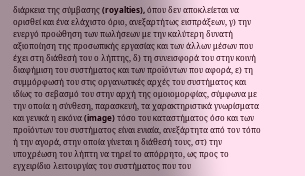διάρκεια της σύμβασης (royalties), όπου δεν αποκλείεται να ορισθεί και ένα ελάχιστο όριο, ανεξαρτήτως εισπράξεων, γ) την ενεργό προώθηση των πωλήσεων με την καλύτερη δυνατή αξιοποίηση της προσωπικής εργασίας και των άλλων μέσων που έχει στη διάθεσή του ο λήπτης, δ) τη συνεισφορά του στην κοινή διαφήμιση του συστήματος και των προϊόντων που αφορά, ε) τη συμμόρφωσή του στις οργανωτικές αρχές του συστήματος και ιδίως το σεβασμό του στην αρχή της ομοιομορφίας, σύμφωνα με την οποία η σύνθεση, παρασκευή, τα χαρακτηριστικά γνωρίσματα και γενικά η εικόνα (image) τόσο του καταστήματος όσο και των προϊόντων του συστήματος είναι ενιαία, ανεξάρτητα από τον τόπο ή την αγορά, στην οποία γίνεται η διάθεσή τους, στ) την υποχρέωση του λήπτη να τηρεί το απόρρητο, ως προς το εγχειρίδιο λειτουργίας του συστήματος που του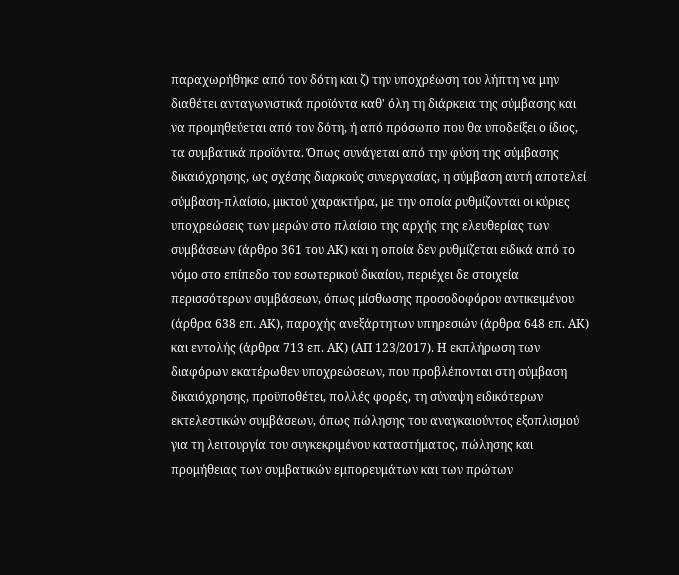παραχωρήθηκε από τον δότη και ζ) την υποχρέωση του λήπτη να μην διαθέτει ανταγωνιστικά προϊόντα καθ' όλη τη διάρκεια της σύμβασης και να προμηθεύεται από τον δότη, ή από πρόσωπο που θα υποδείξει ο ίδιος, τα συμβατικά προϊόντα. Όπως συνάγεται από την φύση της σύμβασης δικαιόχρησης, ως σχέσης διαρκούς συνεργασίας, η σύμβαση αυτή αποτελεί σύμβαση-πλαίσιο, μικτού χαρακτήρα, με την οποία ρυθμίζονται οι κύριες υποχρεώσεις των μερών στο πλαίσιο της αρχής της ελευθερίας των συμβάσεων (άρθρο 361 του ΑΚ) και η οποία δεν ρυθμίζεται ειδικά από το νόμο στο επίπεδο του εσωτερικού δικαίου, περιέχει δε στοιχεία περισσότερων συμβάσεων, όπως μίσθωσης προσοδοφόρου αντικειμένου (άρθρα 638 επ. ΑΚ), παροχής ανεξάρτητων υπηρεσιών (άρθρα 648 επ. ΑΚ) και εντολής (άρθρα 713 επ. ΑΚ) (ΑΠ 123/2017). Η εκπλήρωση των διαφόρων εκατέρωθεν υποχρεώσεων, που προβλέπονται στη σύμβαση δικαιόχρησης, προϋποθέτει, πολλές φορές, τη σύναψη ειδικότερων εκτελεστικών συμβάσεων, όπως πώλησης του αναγκαιούντος εξοπλισμού για τη λειτουργία του συγκεκριμένου καταστήματος, πώλησης και προμήθειας των συμβατικών εμπορευμάτων και των πρώτων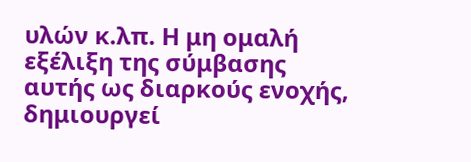υλών κ.λπ. Η μη ομαλή εξέλιξη της σύμβασης αυτής ως διαρκούς ενοχής, δημιουργεί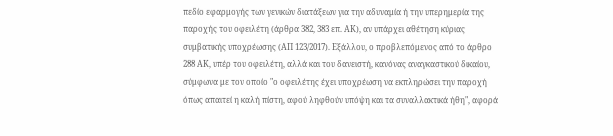πεδίο εφαρμογής των γενικών διατάξεων για την αδυναμία ή την υπερημερία της παροχής του οφειλέτη (άρθρα 382, 383 επ. ΑΚ), αν υπάρχει αθέτηση κύριας συμβατικής υποχρέωσης (ΑΠ 123/2017). Εξάλλου, ο προβλεπόμενος από το άρθρο 288 ΑΚ, υπέρ του οφειλέτη, αλλά και του δανειστή, κανόνας αναγκαστικού δικαίου, σύμφωνα με τον οποίο "ο οφειλέτης έχει υποχρέωση να εκπληρώσει την παροχή όπως απαιτεί η καλή πίστη, αφού ληφθούν υπόψη και τα συναλλακτικά ήθη", αφορά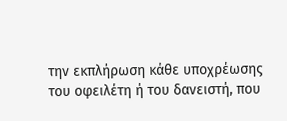την εκπλήρωση κάθε υποχρέωσης του οφειλέτη ή του δανειστή, που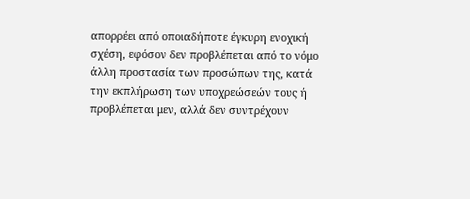απορρέει από οποιαδήποτε έγκυρη ενοχική σχέση, εφόσον δεν προβλέπεται από το νόμο άλλη προστασία των προσώπων της, κατά την εκπλήρωση των υποχρεώσεών τους ή προβλέπεται μεν, αλλά δεν συντρέχουν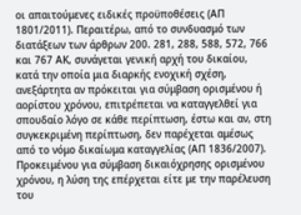οι απαιτούμενες ειδικές προϋποθέσεις (ΑΠ 1801/2011). Περαιτέρω, από το συνδυασμό των διατάξεων των άρθρων 200. 281, 288, 588, 572, 766 και 767 ΑΚ, συνάγεται γενική αρχή του δικαίου, κατά την οποία μια διαρκής ενοχική σχέση, ανεξάρτητα αν πρόκειται για σύμβαση ορισμένου ή αορίστου χρόνου, επιτρέπεται να καταγγελθεί για σπουδαίο λόγο σε κάθε περίπτωση, έστω και αν, στη συγκεκριμένη περίπτωση, δεν παρέχεται αμέσως από το νόμο δικαίωμα καταγγελίας (ΑΠ 1836/2007). Προκειμένου για σύμβαση δικαιόχρησης ορισμένου χρόνου, η λύση της επέρχεται είτε με την παρέλευση του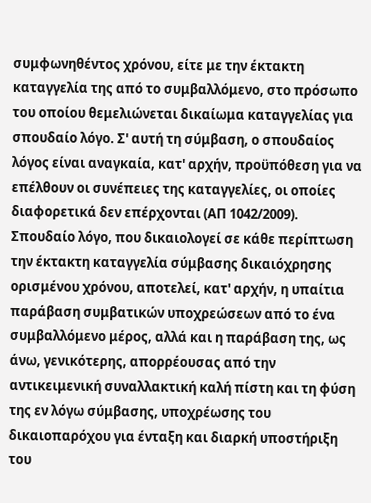συμφωνηθέντος χρόνου, είτε με την έκτακτη καταγγελία της από το συμβαλλόμενο, στο πρόσωπο του οποίου θεμελιώνεται δικαίωμα καταγγελίας για σπουδαίο λόγο. Σ' αυτή τη σύμβαση, ο σπουδαίος λόγος είναι αναγκαία, κατ' αρχήν, προϋπόθεση για να επέλθουν οι συνέπειες της καταγγελίες, οι οποίες διαφορετικά δεν επέρχονται (ΑΠ 1042/2009). Σπουδαίο λόγο, που δικαιολογεί σε κάθε περίπτωση την έκτακτη καταγγελία σύμβασης δικαιόχρησης ορισμένου χρόνου, αποτελεί, κατ' αρχήν, η υπαίτια παράβαση συμβατικών υποχρεώσεων από το ένα συμβαλλόμενο μέρος, αλλά και η παράβαση της, ως άνω, γενικότερης, απορρέουσας από την αντικειμενική συναλλακτική καλή πίστη και τη φύση της εν λόγω σύμβασης, υποχρέωσης του δικαιοπαρόχου για ένταξη και διαρκή υποστήριξη του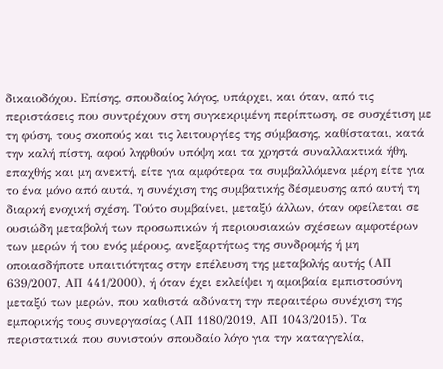δικαιοδόχου. Επίσης, σπουδαίος λόγος, υπάρχει, και όταν, από τις περιστάσεις που συντρέχουν στη συγκεκριμένη περίπτωση, σε συσχέτιση με τη φύση, τους σκοπούς και τις λειτουργίες της σύμβασης, καθίσταται, κατά την καλή πίστη, αφού ληφθούν υπόψη και τα χρηστά συναλλακτικά ήθη, επαχθής και μη ανεκτή, είτε για αμφότερα τα συμβαλλόμενα μέρη είτε για το ένα μόνο από αυτά, η συνέχιση της συμβατικής δέσμευσης από αυτή τη διαρκή ενοχική σχέση. Τούτο συμβαίνει, μεταξύ άλλων, όταν οφείλεται σε ουσιώδη μεταβολή των προσωπικών ή περιουσιακών σχέσεων αμφοτέρων των μερών ή του ενός μέρους, ανεξαρτήτως της συνδρομής ή μη οποιασδήποτε υπαιτιότητας στην επέλευση της μεταβολής αυτής (ΑΠ 639/2007, ΑΠ 441/2000), ή όταν έχει εκλείψει η αμοιβαία εμπιστοσύνη μεταξύ των μερών, που καθιστά αδύνατη την περαιτέρω συνέχιση της εμπορικής τους συνεργασίας (ΑΠ 1180/2019, ΑΠ 1043/2015). Τα περιστατικά που συνιστούν σπουδαίο λόγο για την καταγγελία,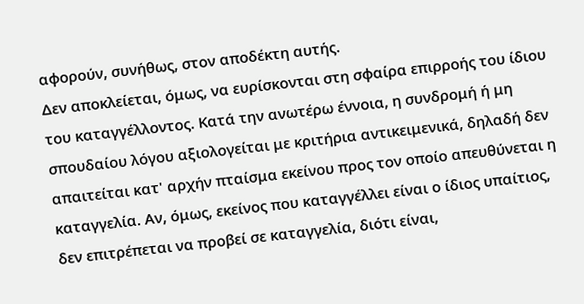αφορούν, συνήθως, στον αποδέκτη αυτής.
Δεν αποκλείεται, όμως, να ευρίσκονται στη σφαίρα επιρροής του ίδιου του καταγγέλλοντος. Κατά την ανωτέρω έννοια, η συνδρομή ή μη σπουδαίου λόγου αξιολογείται με κριτήρια αντικειμενικά, δηλαδή δεν απαιτείται κατ' αρχήν πταίσμα εκείνου προς τον οποίο απευθύνεται η καταγγελία. Αν, όμως, εκείνος που καταγγέλλει είναι ο ίδιος υπαίτιος, δεν επιτρέπεται να προβεί σε καταγγελία, διότι είναι,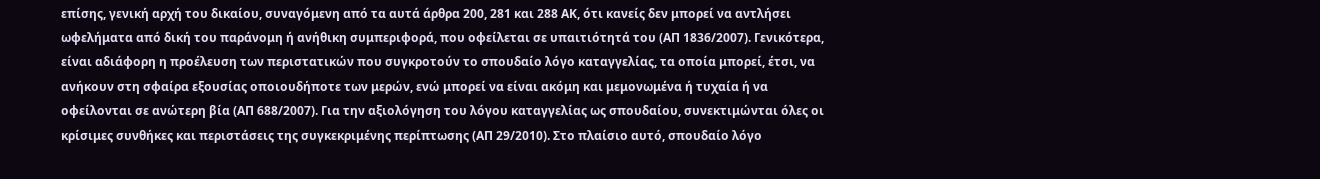επίσης, γενική αρχή του δικαίου, συναγόμενη από τα αυτά άρθρα 200, 281 και 288 ΑΚ, ότι κανείς δεν μπορεί να αντλήσει ωφελήματα από δική του παράνομη ή ανήθικη συμπεριφορά, που οφείλεται σε υπαιτιότητά του (ΑΠ 1836/2007). Γενικότερα, είναι αδιάφορη η προέλευση των περιστατικών που συγκροτούν το σπουδαίο λόγο καταγγελίας, τα οποία μπορεί, έτσι, να ανήκουν στη σφαίρα εξουσίας οποιουδήποτε των μερών, ενώ μπορεί να είναι ακόμη και μεμονωμένα ή τυχαία ή να οφείλονται σε ανώτερη βία (ΑΠ 688/2007). Για την αξιολόγηση του λόγου καταγγελίας ως σπουδαίου, συνεκτιμώνται όλες οι κρίσιμες συνθήκες και περιστάσεις της συγκεκριμένης περίπτωσης (ΑΠ 29/2010). Στο πλαίσιο αυτό, σπουδαίο λόγο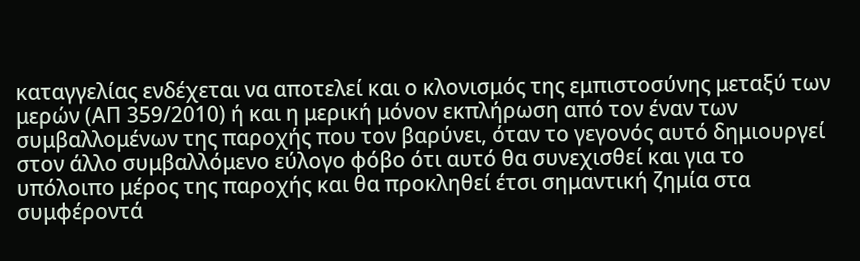καταγγελίας ενδέχεται να αποτελεί και ο κλονισμός της εμπιστοσύνης μεταξύ των μερών (ΑΠ 359/2010) ή και η μερική μόνον εκπλήρωση από τον έναν των συμβαλλομένων της παροχής που τον βαρύνει, όταν το γεγονός αυτό δημιουργεί στον άλλο συμβαλλόμενο εύλογο φόβο ότι αυτό θα συνεχισθεί και για το υπόλοιπο μέρος της παροχής και θα προκληθεί έτσι σημαντική ζημία στα συμφέροντά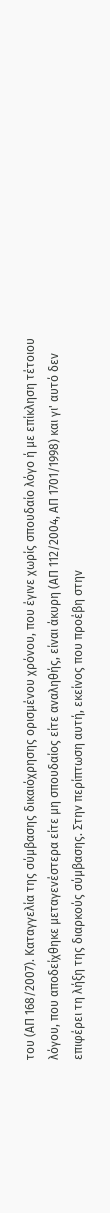του (ΑΠ 168/2007). Καταγγελία της σύμβασης δικαιόχρησης ορισμένου χρόνου, που έγινε χωρίς σπουδαίο λόγο ή με επίκληση τέτοιου λόγου, που αποδείχθηκε μεταγενέστερα είτε μη σπουδαίος είτε αναληθής, είναι άκυρη (ΑΠ 112/2004, ΑΠ 1701/1998) και γι' αυτό δεν επιφέρει τη λήξη της διαρκούς σύμβασης. Στην περίπτωση αυτή, εκείνος που προέβη στην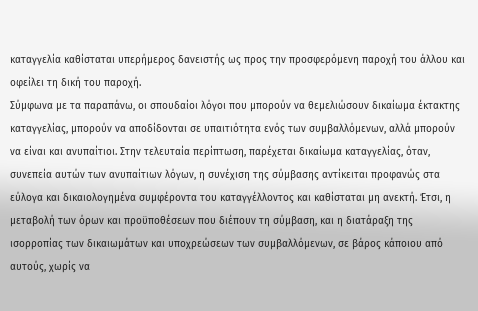καταγγελία καθίσταται υπερήμερος δανειστής ως προς την προσφερόμενη παροχή του άλλου και οφείλει τη δική του παροχή.
Σύμφωνα με τα παραπάνω, οι σπουδαίοι λόγοι που μπορούν να θεμελιώσουν δικαίωμα έκτακτης καταγγελίας, μπορούν να αποδίδονται σε υπαιτιότητα ενός των συμβαλλόμενων, αλλά μπορούν να είναι και ανυπαίτιοι. Στην τελευταία περίπτωση, παρέχεται δικαίωμα καταγγελίας, όταν, συνεπεία αυτών των ανυπαίτιων λόγων, η συνέχιση της σύμβασης αντίκειται προφανώς στα εύλογα και δικαιολογημένα συμφέροντα του καταγγέλλοντος και καθίσταται μη ανεκτή. Έτσι, η μεταβολή των όρων και προϋποθέσεων που διέπουν τη σύμβαση, και η διατάραξη της ισορροπίας των δικαιωμάτων και υποχρεώσεων των συμβαλλόμενων, σε βάρος κάποιου από αυτούς, χωρίς να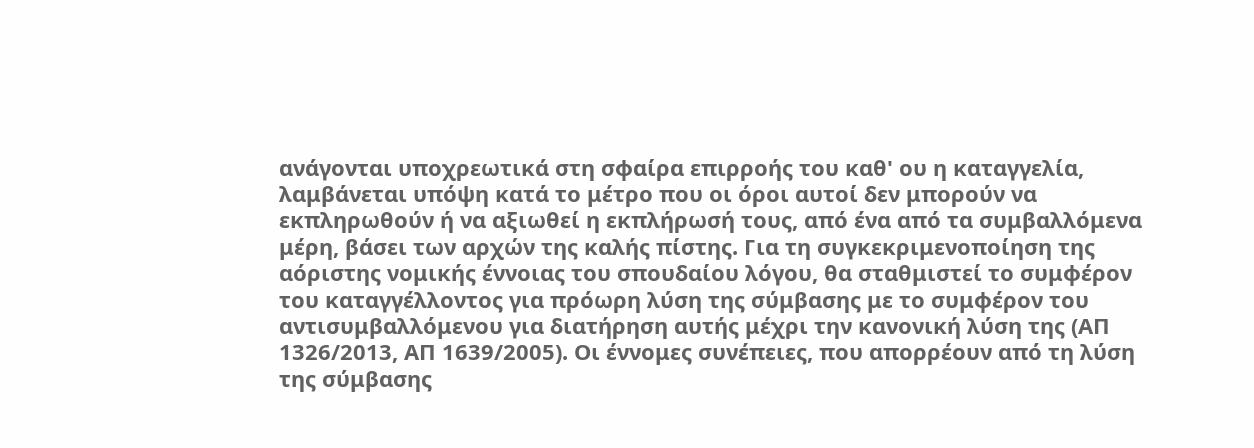ανάγονται υποχρεωτικά στη σφαίρα επιρροής του καθ' ου η καταγγελία, λαμβάνεται υπόψη κατά το μέτρο που οι όροι αυτοί δεν μπορούν να εκπληρωθούν ή να αξιωθεί η εκπλήρωσή τους, από ένα από τα συμβαλλόμενα μέρη, βάσει των αρχών της καλής πίστης. Για τη συγκεκριμενοποίηση της αόριστης νομικής έννοιας του σπουδαίου λόγου, θα σταθμιστεί το συμφέρον του καταγγέλλοντος για πρόωρη λύση της σύμβασης με το συμφέρον του αντισυμβαλλόμενου για διατήρηση αυτής μέχρι την κανονική λύση της (ΑΠ 1326/2013, ΑΠ 1639/2005). Οι έννομες συνέπειες, που απορρέουν από τη λύση της σύμβασης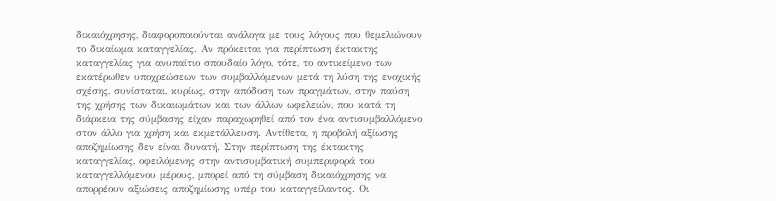δικαιόχρησης, διαφοροποιούνται ανάλογα με τους λόγους που θεμελιώνουν το δικαίωμα καταγγελίας. Αν πρόκειται για περίπτωση έκτακτης καταγγελίας για ανυπαίτιο σπουδαίο λόγο, τότε, το αντικείμενο των εκατέρωθεν υποχρεώσεων των συμβαλλόμενων μετά τη λύση της ενοχικής σχέσης, συνίσταται, κυρίως, στην απόδοση των πραγμάτων, στην παύση της χρήσης των δικαιωμάτων και των άλλων ωφελειών, που κατά τη διάρκεια της σύμβασης είχαν παραχωρηθεί από τον ένα αντισυμβαλλόμενο στον άλλο για χρήση και εκμετάλλευση. Αντίθετα, η προβολή αξίωσης αποζημίωσης δεν είναι δυνατή. Στην περίπτωση της έκτακτης καταγγελίας, οφειλόμενης στην αντισυμβατική συμπεριφορά του καταγγελλόμενου μέρους, μπορεί από τη σύμβαση δικαιόχρησης να απορρέουν αξιώσεις αποζημίωσης υπέρ του καταγγείλαντος. Οι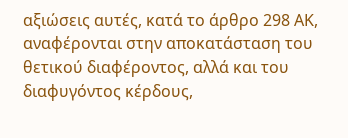αξιώσεις αυτές, κατά το άρθρο 298 ΑΚ, αναφέρονται στην αποκατάσταση του θετικού διαφέροντος, αλλά και του διαφυγόντος κέρδους,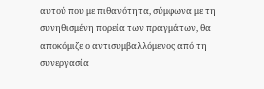αυτού που με πιθανότητα, σύμφωνα με τη συνηθισμένη πορεία των πραγμάτων, θα αποκόμιζε ο αντισυμβαλλόμενος από τη συνεργασία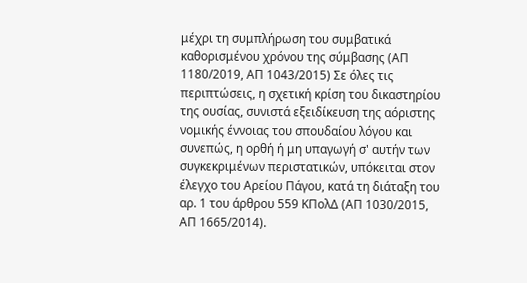μέχρι τη συμπλήρωση του συμβατικά καθορισμένου χρόνου της σύμβασης (ΑΠ 1180/2019, ΑΠ 1043/2015) Σε όλες τις περιπτώσεις, η σχετική κρίση του δικαστηρίου της ουσίας, συνιστά εξειδίκευση της αόριστης νομικής έννοιας του σπουδαίου λόγου και συνεπώς, η ορθή ή μη υπαγωγή σ' αυτήν των συγκεκριμένων περιστατικών, υπόκειται στον έλεγχο του Αρείου Πάγου, κατά τη διάταξη του αρ. 1 του άρθρου 559 ΚΠολΔ (ΑΠ 1030/2015, ΑΠ 1665/2014).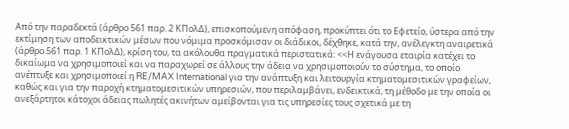Από την παραδεκτά (άρθρο 561 παρ. 2 ΚΠολΔ), επισκοπούμενη απόφαση, προκύπτει ότι το Εφετείο, ύστερα από την εκτίμηση των αποδεικτικών μέσων που νόμιμα προσκόμισαν οι διάδικοι, δέχθηκε, κατά την, ανέλεγκτη αναιρετικά (άρθρο 561 παρ. 1 ΚΠολΔ), κρίση του, τα ακόλουθα πραγματικά περιστατικά: <<Η ενάγουσα εταιρία κατέχει το δικαίωμα να χρησιμοποιεί και να παραχωρεί σε άλλους την άδεια να χρησιμοποιούν το σύστημα, το οποίο ανέπτυξε και χρησιμοποιεί η RE/MAX International για την ανάπτυξη και λειτουργία κτηματομεσιτικών γραφείων, καθώς και για την παροχή κτηματομεσιτικών υπηρεσιών, που περιλαμβάνει, ενδεικτικά, τη μέθοδο με την οποία οι ανεξάρτητοι κάτοχοι άδειας πωλητές ακινήτων αμείβονται για τις υπηρεσίες τους σχετικά με τη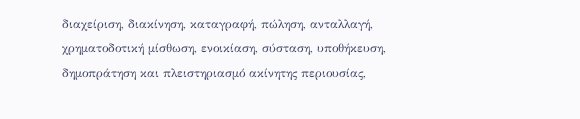διαχείριση, διακίνηση, καταγραφή, πώληση, ανταλλαγή, χρηματοδοτική μίσθωση, ενοικίαση, σύσταση, υποθήκευση, δημοπράτηση και πλειστηριασμό ακίνητης περιουσίας,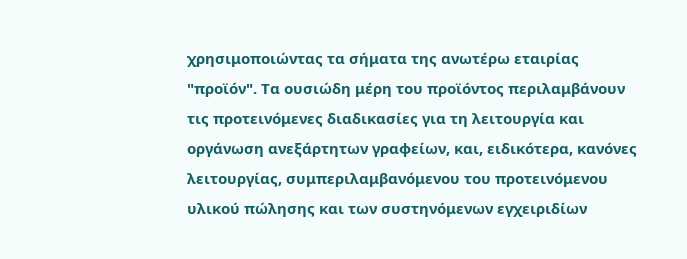χρησιμοποιώντας τα σήματα της ανωτέρω εταιρίας "προϊόν". Τα ουσιώδη μέρη του προϊόντος περιλαμβάνουν τις προτεινόμενες διαδικασίες για τη λειτουργία και οργάνωση ανεξάρτητων γραφείων, και, ειδικότερα, κανόνες λειτουργίας, συμπεριλαμβανόμενου του προτεινόμενου υλικού πώλησης και των συστηνόμενων εγχειριδίων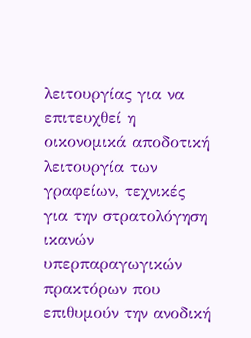λειτουργίας για να επιτευχθεί η οικονομικά αποδοτική λειτουργία των γραφείων, τεχνικές για την στρατολόγηση ικανών υπερπαραγωγικών πρακτόρων που επιθυμούν την ανοδική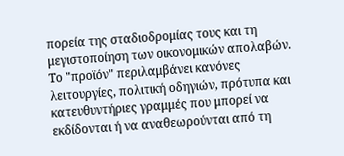πορεία της σταδιοδρομίας τους και τη μεγιστοποίηση των οικονομικών απολαβών. Το "προϊόν" περιλαμβάνει κανόνες λειτουργίες, πολιτική οδηγιών, πρότυπα και κατευθυντήριες γραμμές που μπορεί να εκδίδονται ή να αναθεωρούνται από τη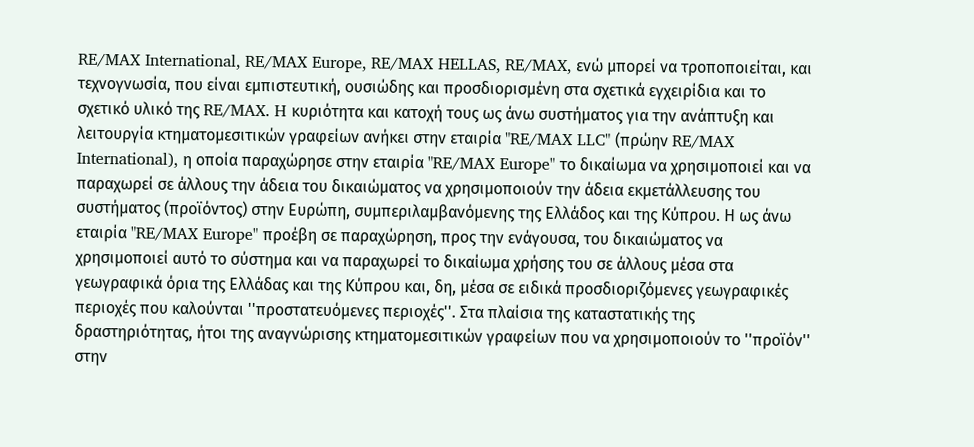RE/MAX International, RE/MAX Europe, RE/MAX HELLAS, RE/MAX, ενώ μπορεί να τροποποιείται, και τεχνογνωσία, που είναι εμπιστευτική, ουσιώδης και προσδιορισμένη στα σχετικά εγχειρίδια και το σχετικό υλικό της RE/MAX. H κυριότητα και κατοχή τους ως άνω συστήματος για την ανάπτυξη και λειτουργία κτηματομεσιτικών γραφείων ανήκει στην εταιρία "RE/MAX LLC" (πρώην RE/MAX International), η οποία παραχώρησε στην εταιρία "RE/MAX Europe" το δικαίωμα να χρησιμοποιεί και να παραχωρεί σε άλλους την άδεια του δικαιώματος να χρησιμοποιούν την άδεια εκμετάλλευσης του συστήματος (προϊόντος) στην Ευρώπη, συμπεριλαμβανόμενης της Ελλάδος και της Κύπρου. Η ως άνω εταιρία "RE/MAX Europe" προέβη σε παραχώρηση, προς την ενάγουσα, του δικαιώματος να χρησιμοποιεί αυτό το σύστημα και να παραχωρεί το δικαίωμα χρήσης του σε άλλους μέσα στα γεωγραφικά όρια της Ελλάδας και της Κύπρου και, δη, μέσα σε ειδικά προσδιοριζόμενες γεωγραφικές περιοχές που καλούνται ''προστατευόμενες περιοχές''. Στα πλαίσια της καταστατικής της δραστηριότητας, ήτοι της αναγνώρισης κτηματομεσιτικών γραφείων που να χρησιμοποιούν το ''προϊόν'' στην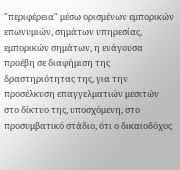"περιφέρεια" μέσω ορισμένων εμπορικών επωνυμιών, σημάτων υπηρεσίας, εμπορικών σημάτων, η ενάγουσα προέβη σε διαφήμιση της δραστηριότητας της, για την προσέλκυση επαγγελματιών μεσιτών στο δίκτυο της, υποσχόμενη, στο προσυμβατικό στάδιο, ότι ο δικαιοδόχος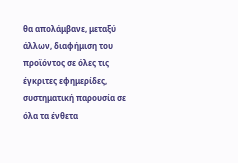θα απολάμβανε, μεταξύ άλλων, διαφήμιση του προϊόντος σε όλες τις έγκριτες εφημερίδες, συστηματική παρουσία σε όλα τα ένθετα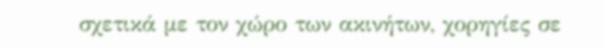σχετικά με τον χώρο των ακινήτων, χορηγίες σε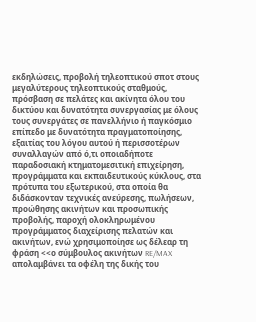εκδηλώσεις, προβολή τηλεοπτικού σποτ στους μεγαλύτερους τηλεοπτικούς σταθμούς, πρόσβαση σε πελάτες και ακίνητα όλου του δικτύου και δυνατότητα συνεργασίας με όλους τους συνεργάτες σε πανελλήνιο ή παγκόσμιο επίπεδο με δυνατότητα πραγματοποίησης, εξαιτίας του λόγου αυτού ή περισσοτέρων συναλλαγών από ό,τι οποιαδήποτε παραδοσιακή κτηματομεσιτική επιχείρηση, προγράμματα και εκπαιδευτικούς κύκλους, στα πρότυπα του εξωτερικού, στα οποία θα διδάσκονταν τεχνικές ανεύρεσης, πωλήσεων, προώθησης ακινήτων και προσωπικής προβολής, παροχή ολοκληρωμένου προγράμματος διαχείρισης πελατών και ακινήτων, ενώ χρησιμοποίησε ως δέλεαρ τη φράση <<ο σύμβουλος ακινήτων RE/MAX απολαμβάνει τα οφέλη της δικής του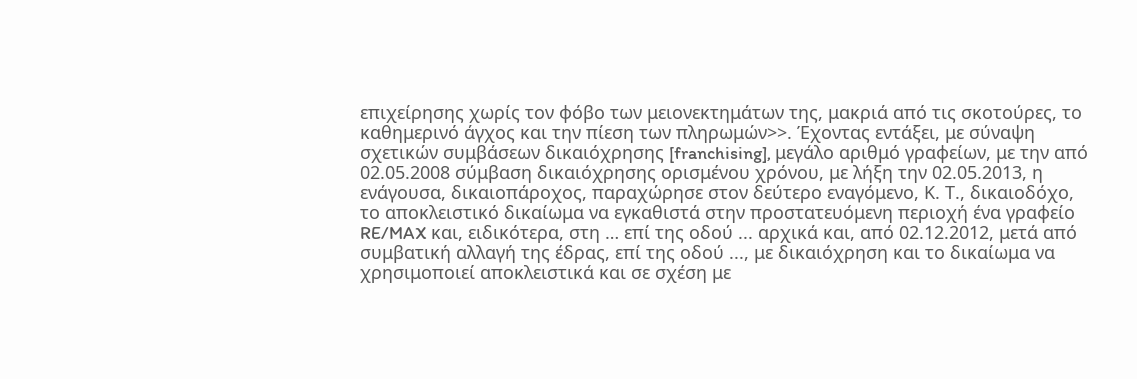επιχείρησης χωρίς τον φόβο των μειονεκτημάτων της, μακριά από τις σκοτούρες, το καθημερινό άγχος και την πίεση των πληρωμών>>. Έχοντας εντάξει, με σύναψη σχετικών συμβάσεων δικαιόχρησης [franchising], μεγάλο αριθμό γραφείων, με την από 02.05.2008 σύμβαση δικαιόχρησης ορισμένου χρόνου, με λήξη την 02.05.2013, η ενάγουσα, δικαιοπάροχος, παραχώρησε στον δεύτερο εναγόμενο, Κ. Τ., δικαιοδόχο, το αποκλειστικό δικαίωμα να εγκαθιστά στην προστατευόμενη περιοχή ένα γραφείο RE/MAX και, ειδικότερα, στη … επί της οδού ... αρχικά και, από 02.12.2012, μετά από συμβατική αλλαγή της έδρας, επί της οδού ..., με δικαιόχρηση και το δικαίωμα να χρησιμοποιεί αποκλειστικά και σε σχέση με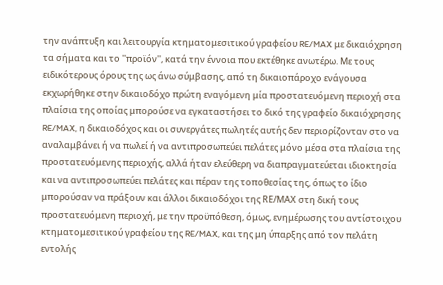την ανάπτυξη και λειτουργία κτηματομεσιτικού γραφείου RE/MAX με δικαιόχρηση τα σήματα και το ''προϊόν'', κατά την έννοια που εκτέθηκε ανωτέρω. Με τους ειδικότερους όρους της ως άνω σύμβασης, από τη δικαιοπάροχο ενάγουσα εκχωρήθηκε στην δικαιοδόχο πρώτη εναγόμενη μία προστατευόμενη περιοχή στα πλαίσια της οποίας μπορούσε να εγκαταστήσει το δικό της γραφείο δικαιόχρησης RE/MAX, η δικαιοδόχος και οι συνεργάτες πωλητές αυτής δεν περιορίζονταν στο να αναλαμβάνει ή να πωλεί ή να αντιπροσωπεύει πελάτες μόνο μέσα στα πλαίσια της προστατευόμενης περιοχής, αλλά ήταν ελεύθερη να διαπραγματεύεται ιδιοκτησία και να αντιπροσωπεύει πελάτες και πέραν της τοποθεσίας της, όπως το ίδιο μπορούσαν να πράξουν και άλλοι δικαιοδόχοι της RΕ/ΜΑΧ στη δική τους προστατευόμενη περιοχή, με την προϋπόθεση, όμως, ενημέρωσης του αντίστοιχου κτηματομεσιτικού γραφείου της RE/MAX, και της μη ύπαρξης από τον πελάτη εντολής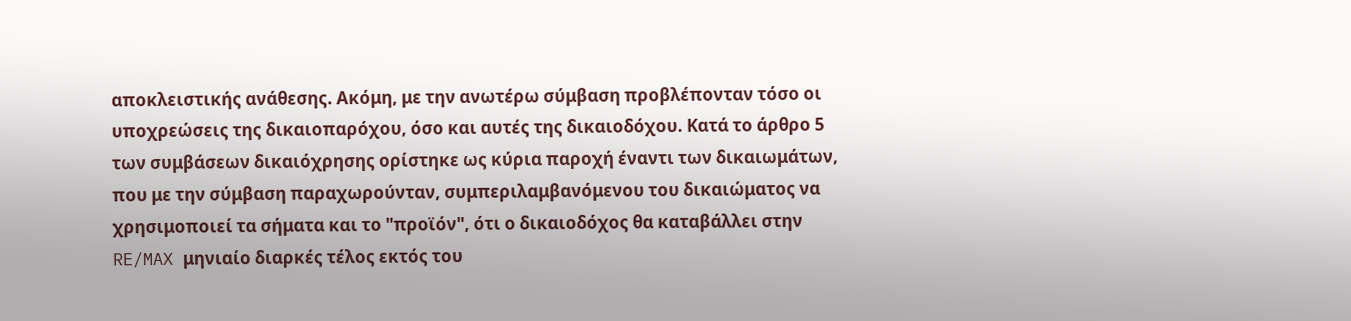αποκλειστικής ανάθεσης. Ακόμη, με την ανωτέρω σύμβαση προβλέπονταν τόσο οι υποχρεώσεις της δικαιοπαρόχου, όσο και αυτές της δικαιοδόχου. Κατά το άρθρο 5 των συμβάσεων δικαιόχρησης ορίστηκε ως κύρια παροχή έναντι των δικαιωμάτων, που με την σύμβαση παραχωρούνταν, συμπεριλαμβανόμενου του δικαιώματος να χρησιμοποιεί τα σήματα και το "προϊόν", ότι ο δικαιοδόχος θα καταβάλλει στην RE/MAX μηνιαίο διαρκές τέλος εκτός του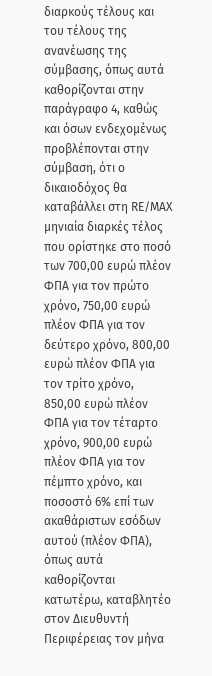διαρκούς τέλους και του τέλους της ανανέωσης της σύμβασης, όπως αυτά καθορίζονται στην παράγραφο 4, καθώς και όσων ενδεχομένως προβλέπονται στην σύμβαση, ότι ο δικαιοδόχος θα καταβάλλει στη RΕ/ΜΑΧ μηνιαία διαρκές τέλος που ορίστηκε στο ποσό των 700,00 ευρώ πλέον ΦΠΑ για τον πρώτο χρόνο, 750,00 ευρώ πλέον ΦΠΑ για τον δεύτερο χρόνο, 800,00 ευρώ πλέον ΦΠΑ για τον τρίτο χρόνο, 850,00 ευρώ πλέον ΦΠΑ για τον τέταρτο χρόνο, 900,00 ευρώ πλέον ΦΠΑ για τον πέμπτο χρόνο, και ποσοστό 6% επί των ακαθάριστων εσόδων αυτού (πλέον ΦΠΑ), όπως αυτά καθορίζονται κατωτέρω, καταβλητέο στον Διευθυντή Περιφέρειας τον μήνα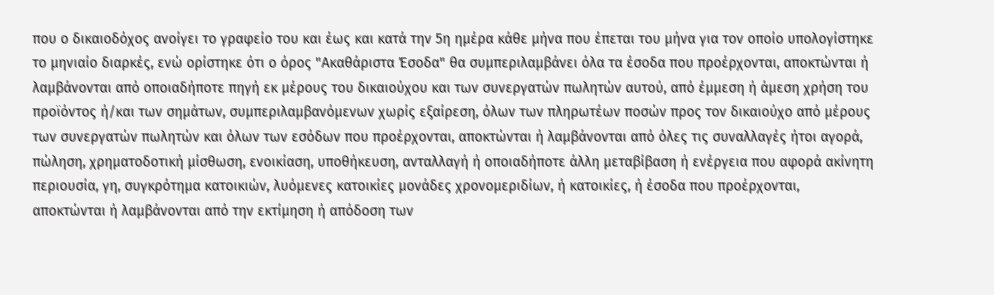που ο δικαιοδόχος ανοίγει το γραφείο του και έως και κατά την 5η ημέρα κάθε μήνα που έπεται του μήνα για τον οποίο υπολογίστηκε το μηνιαίο διαρκές, ενώ ορίστηκε ότι ο όρος "Ακαθάριστα Έσοδα" θα συμπεριλαμβάνει όλα τα έσοδα που προέρχονται, αποκτώνται ή λαμβάνονται από οποιαδήποτε πηγή εκ μέρους του δικαιούχου και των συνεργατών πωλητών αυτού, από έμμεση ή άμεση χρήση του προϊόντος ή/και των σημάτων, συμπεριλαμβανόμενων χωρίς εξαίρεση, όλων των πληρωτέων ποσών προς τον δικαιούχο από μέρους των συνεργατών πωλητών και όλων των εσόδων που προέρχονται, αποκτώνται ή λαμβάνονται από όλες τις συναλλαγές ήτοι αγορά, πώληση, χρηματοδοτική μίσθωση, ενοικίαση, υποθήκευση, ανταλλαγή ή οποιαδήποτε άλλη μεταβίβαση ή ενέργεια που αφορά ακίνητη περιουσία, γη, συγκρότημα κατοικιών, λυόμενες κατοικίες μονάδες χρονομεριδίων, ή κατοικίες, ή έσοδα που προέρχονται, αποκτώνται ή λαμβάνονται από την εκτίμηση ή απόδοση των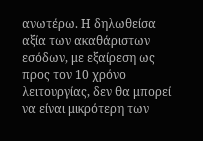ανωτέρω. Η δηλωθείσα αξία των ακαθάριστων εσόδων, με εξαίρεση ως προς τον 10 χρόνο λειτουργίας, δεν θα μπορεί να είναι μικρότερη των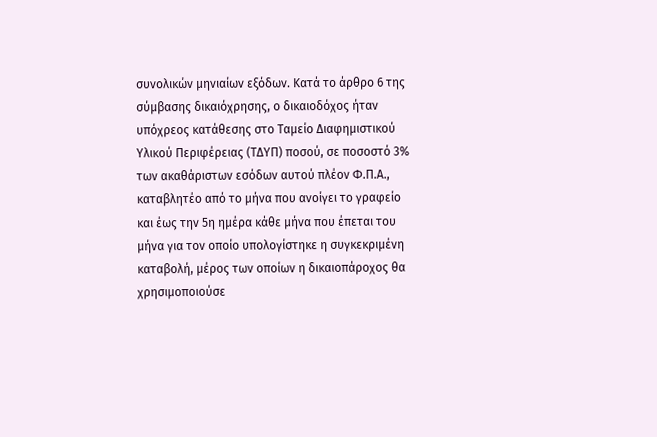συνολικών μηνιαίων εξόδων. Κατά το άρθρο 6 της σύμβασης δικαιόχρησης, ο δικαιοδόχος ήταν υπόχρεος κατάθεσης στο Ταμείο Διαφημιστικού Υλικού Περιφέρειας (ΤΔΥΠ) ποσού, σε ποσοστό 3% των ακαθάριστων εσόδων αυτού πλέον Φ.Π.Α., καταβλητέο από το μήνα που ανοίγει το γραφείο και έως την 5η ημέρα κάθε μήνα που έπεται του μήνα για τον οποίο υπολογίστηκε η συγκεκριμένη καταβολή, μέρος των οποίων η δικαιοπάροχος θα χρησιμοποιούσε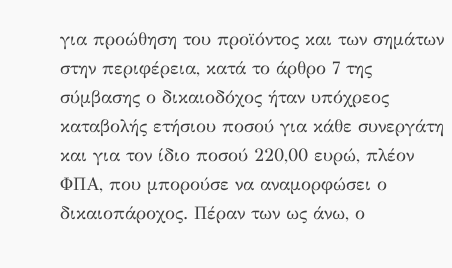για προώθηση του προϊόντος και των σημάτων στην περιφέρεια, κατά το άρθρο 7 της σύμβασης ο δικαιοδόχος ήταν υπόχρεος καταβολής ετήσιου ποσού για κάθε συνεργάτη και για τον ίδιο ποσού 220,00 ευρώ, πλέον ΦΠΑ, που μπορούσε να αναμορφώσει ο δικαιοπάροχος. Πέραν των ως άνω, ο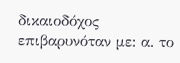δικαιοδόχος επιβαρυνόταν με: α. το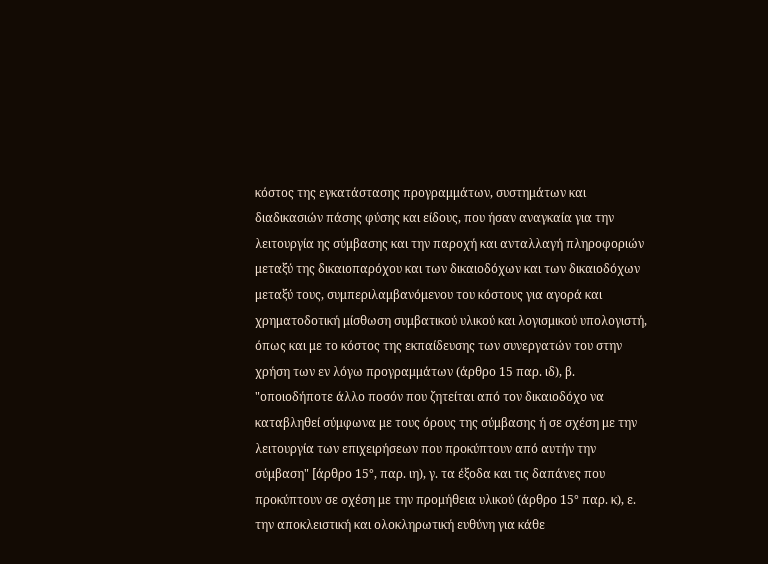κόστος της εγκατάστασης προγραμμάτων, συστημάτων και διαδικασιών πάσης φύσης και είδους, που ήσαν αναγκαία για την λειτουργία ης σύμβασης και την παροχή και ανταλλαγή πληροφοριών μεταξύ της δικαιοπαρόχου και των δικαιοδόχων και των δικαιοδόχων μεταξύ τους, συμπεριλαμβανόμενου του κόστους για αγορά και χρηματοδοτική μίσθωση συμβατικού υλικού και λογισμικού υπολογιστή, όπως και με το κόστος της εκπαίδευσης των συνεργατών του στην χρήση των εν λόγω προγραμμάτων (άρθρο 15 παρ. ιδ), β. "οποιοδήποτε άλλο ποσόν που ζητείται από τον δικαιοδόχο να καταβληθεί σύμφωνα με τους όρους της σύμβασης ή σε σχέση με την λειτουργία των επιχειρήσεων που προκύπτουν από αυτήν την σύμβαση" [άρθρο 15°, παρ. ιη), γ. τα έξοδα και τις δαπάνες που προκύπτουν σε σχέση με την προμήθεια υλικού (άρθρο 15° παρ. κ), ε. την αποκλειστική και ολοκληρωτική ευθύνη για κάθε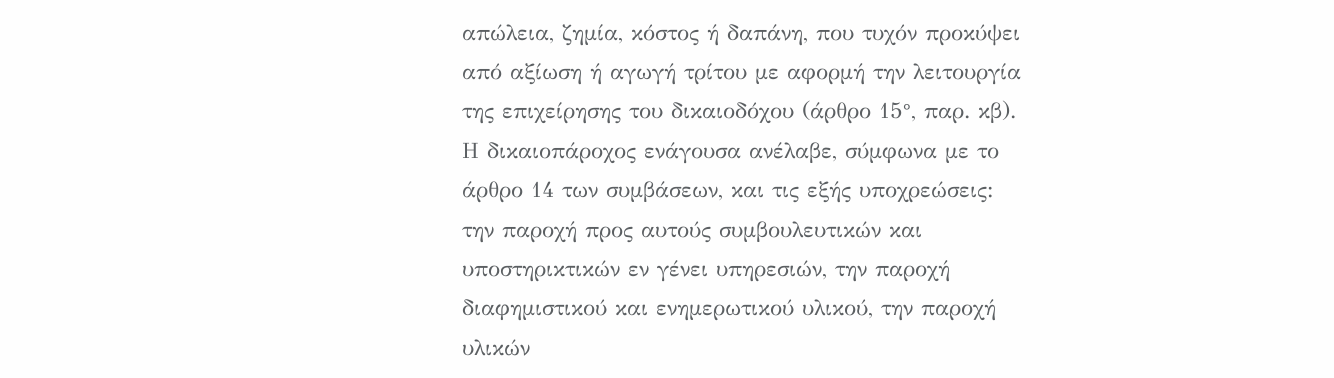απώλεια, ζημία, κόστος ή δαπάνη, που τυχόν προκύψει από αξίωση ή αγωγή τρίτου με αφορμή την λειτουργία της επιχείρησης του δικαιοδόχου (άρθρο 15°, παρ. κβ). Η δικαιοπάροχος ενάγουσα ανέλαβε, σύμφωνα με το άρθρο 14 των συμβάσεων, και τις εξής υποχρεώσεις: την παροχή προς αυτούς συμβουλευτικών και υποστηρικτικών εν γένει υπηρεσιών, την παροχή διαφημιστικού και ενημερωτικού υλικού, την παροχή υλικών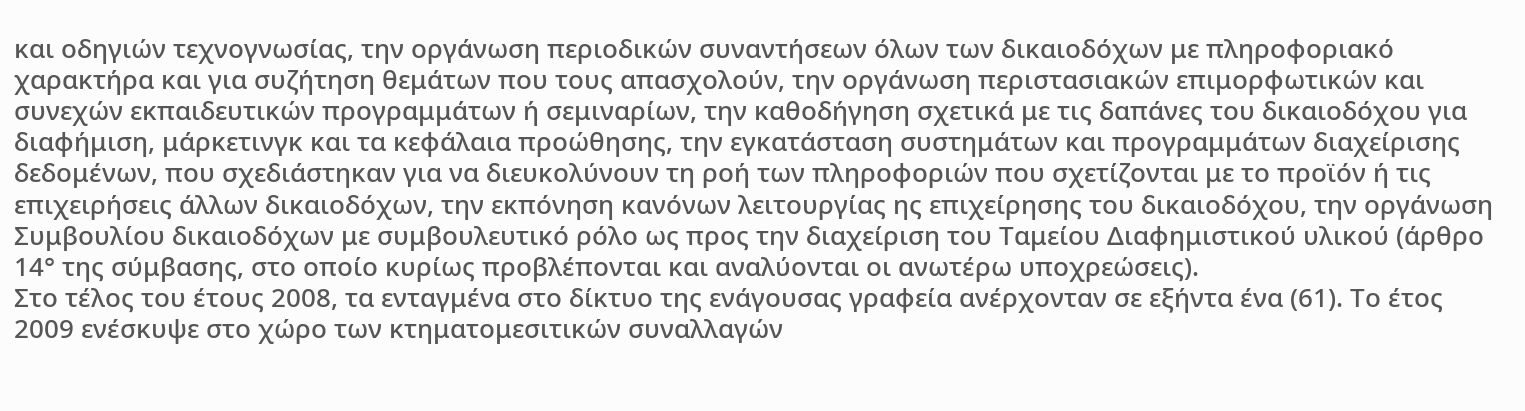και οδηγιών τεχνογνωσίας, την οργάνωση περιοδικών συναντήσεων όλων των δικαιοδόχων με πληροφοριακό χαρακτήρα και για συζήτηση θεμάτων που τους απασχολούν, την οργάνωση περιστασιακών επιμορφωτικών και συνεχών εκπαιδευτικών προγραμμάτων ή σεμιναρίων, την καθοδήγηση σχετικά με τις δαπάνες του δικαιοδόχου για διαφήμιση, μάρκετινγκ και τα κεφάλαια προώθησης, την εγκατάσταση συστημάτων και προγραμμάτων διαχείρισης δεδομένων, που σχεδιάστηκαν για να διευκολύνουν τη ροή των πληροφοριών που σχετίζονται με το προϊόν ή τις επιχειρήσεις άλλων δικαιοδόχων, την εκπόνηση κανόνων λειτουργίας ης επιχείρησης του δικαιοδόχου, την οργάνωση Συμβουλίου δικαιοδόχων με συμβουλευτικό ρόλο ως προς την διαχείριση του Ταμείου Διαφημιστικού υλικού (άρθρο 14° της σύμβασης, στο οποίο κυρίως προβλέπονται και αναλύονται οι ανωτέρω υποχρεώσεις).
Στο τέλος του έτους 2008, τα ενταγμένα στο δίκτυο της ενάγουσας γραφεία ανέρχονταν σε εξήντα ένα (61). Το έτος 2009 ενέσκυψε στο χώρο των κτηματομεσιτικών συναλλαγών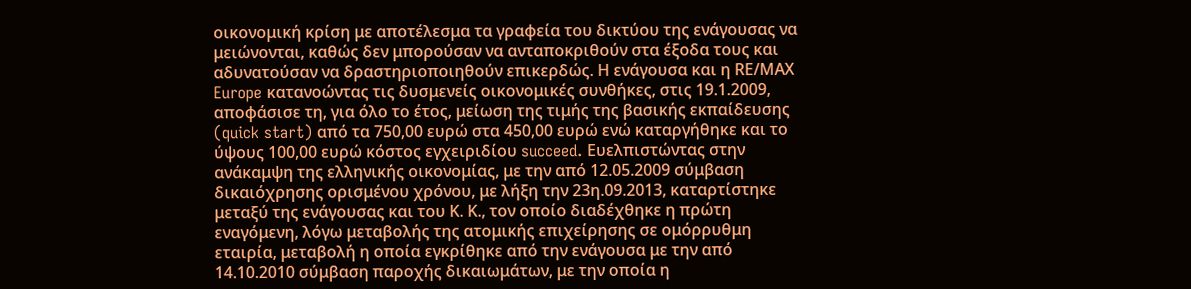οικονομική κρίση με αποτέλεσμα τα γραφεία του δικτύου της ενάγουσας να μειώνονται, καθώς δεν μπορούσαν να ανταποκριθούν στα έξοδα τους και αδυνατούσαν να δραστηριοποιηθούν επικερδώς. Η ενάγουσα και η RΕ/ΜΑΧ Europe κατανοώντας τις δυσμενείς οικονομικές συνθήκες, στις 19.1.2009, αποφάσισε τη, για όλο το έτος, μείωση της τιμής της βασικής εκπαίδευσης (quick start) από τα 750,00 ευρώ στα 450,00 ευρώ ενώ καταργήθηκε και το ύψους 100,00 ευρώ κόστος εγχειριδίου succeed. Ευελπιστώντας στην ανάκαμψη της ελληνικής οικονομίας, με την από 12.05.2009 σύμβαση δικαιόχρησης ορισμένου χρόνου, με λήξη την 23η.09.2013, καταρτίστηκε μεταξύ της ενάγουσας και του Κ. Κ., τον οποίο διαδέχθηκε η πρώτη εναγόμενη, λόγω μεταβολής της ατομικής επιχείρησης σε ομόρρυθμη εταιρία, μεταβολή η οποία εγκρίθηκε από την ενάγουσα με την από 14.10.2010 σύμβαση παροχής δικαιωμάτων, με την οποία η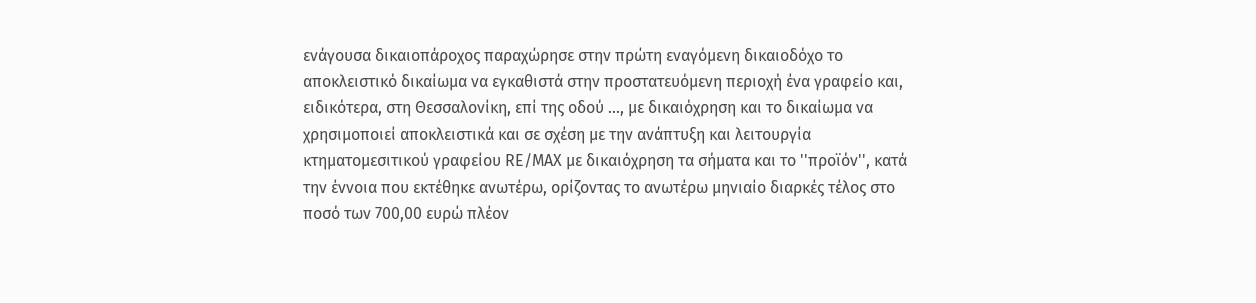ενάγουσα δικαιοπάροχος παραχώρησε στην πρώτη εναγόμενη δικαιοδόχο το αποκλειστικό δικαίωμα να εγκαθιστά στην προστατευόμενη περιοχή ένα γραφείο και, ειδικότερα, στη Θεσσαλονίκη, επί της οδού ..., με δικαιόχρηση και το δικαίωμα να χρησιμοποιεί αποκλειστικά και σε σχέση με την ανάπτυξη και λειτουργία κτηματομεσιτικού γραφείου RΕ/ΜΑΧ με δικαιόχρηση τα σήματα και το ''προϊόν'', κατά την έννοια που εκτέθηκε ανωτέρω, ορίζοντας το ανωτέρω μηνιαίο διαρκές τέλος στο ποσό των 700,00 ευρώ πλέον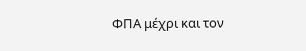ΦΠΑ μέχρι και τον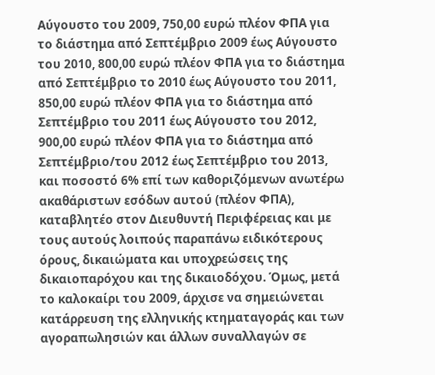Αύγουστο του 2009, 750,00 ευρώ πλέον ΦΠΑ για το διάστημα από Σεπτέμβριο 2009 έως Αύγουστο του 2010, 800,00 ευρώ πλέον ΦΠΑ για το διάστημα από Σεπτέμβριο το 2010 έως Αύγουστο του 2011, 850,00 ευρώ πλέον ΦΠΑ για το διάστημα από Σεπτέμβριο του 2011 έως Αύγουστο του 2012, 900,00 ευρώ πλέον ΦΠΑ για το διάστημα από Σεπτέμβριο/του 2012 έως Σεπτέμβριο του 2013, και ποσοστό 6% επί των καθοριζόμενων ανωτέρω ακαθάριστων εσόδων αυτού (πλέον ΦΠΑ), καταβλητέο στον Διευθυντή Περιφέρειας και με τους αυτούς λοιπούς παραπάνω ειδικότερους όρους, δικαιώματα και υποχρεώσεις της δικαιοπαρόχου και της δικαιοδόχου. Όμως, μετά το καλοκαίρι του 2009, άρχισε να σημειώνεται κατάρρευση της ελληνικής κτηματαγοράς και των αγοραπωλησιών και άλλων συναλλαγών σε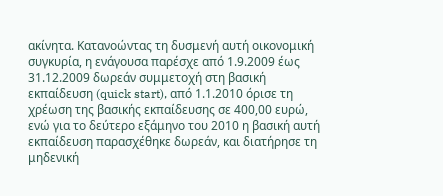ακίνητα. Κατανοώντας τη δυσμενή αυτή οικονομική συγκυρία, η ενάγουσα παρέσχε από 1.9.2009 έως 31.12.2009 δωρεάν συμμετοχή στη βασική εκπαίδευση (quick start), από 1.1.2010 όρισε τη χρέωση της βασικής εκπαίδευσης σε 400,00 ευρώ, ενώ για το δεύτερο εξάμηνο του 2010 η βασική αυτή εκπαίδευση παρασχέθηκε δωρεάν, και διατήρησε τη μηδενική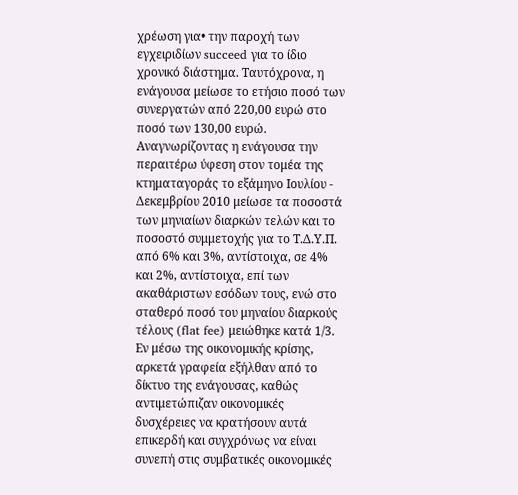χρέωση για• την παροχή των εγχειριδίων succeed για το ίδιο χρονικό διάστημα. Ταυτόχρονα, η ενάγουσα μείωσε το ετήσιο ποσό των συνεργατών από 220,00 ευρώ στο ποσό των 130,00 ευρώ. Αναγνωρίζοντας η ενάγουσα την περαιτέρω ύφεση στον τομέα της κτηματαγοράς το εξάμηνο Ιουλίου - Δεκεμβρίου 2010 μείωσε τα ποσοστά των μηνιαίων διαρκών τελών και το ποσοστό συμμετοχής για το Τ.Δ.Υ.Π. από 6% και 3%, αντίστοιχα, σε 4% και 2%, αντίστοιχα, επί των ακαθάριστων εσόδων τους, ενώ στο σταθερό ποσό του μηναίου διαρκούς τέλους (flat fee) μειώθηκε κατά 1/3. Εν μέσω της οικονομικής κρίσης, αρκετά γραφεία εξήλθαν από το δίκτυο της ενάγουσας, καθώς αντιμετώπιζαν οικονομικές δυσχέρειες να κρατήσουν αυτά επικερδή και συγχρόνως να είναι συνεπή στις συμβατικές οικονομικές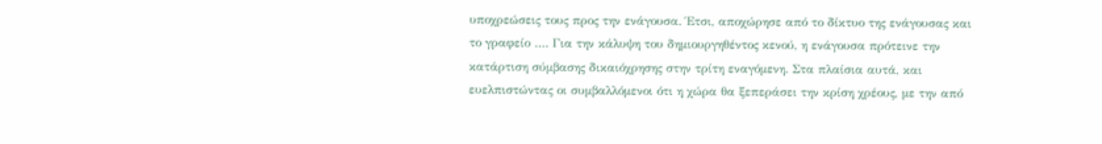υποχρεώσεις τους προς την ενάγουσα. Έτσι, αποχώρησε από το δίκτυο της ενάγουσας και το γραφείο …. Για την κάλυψη του δημιουργηθέντος κενού, η ενάγουσα πρότεινε την κατάρτιση σύμβασης δικαιόχρησης στην τρίτη εναγόμενη. Στα πλαίσια αυτά, και ευελπιστώντας οι συμβαλλόμενοι ότι η χώρα θα ξεπεράσει την κρίση χρέους, με την από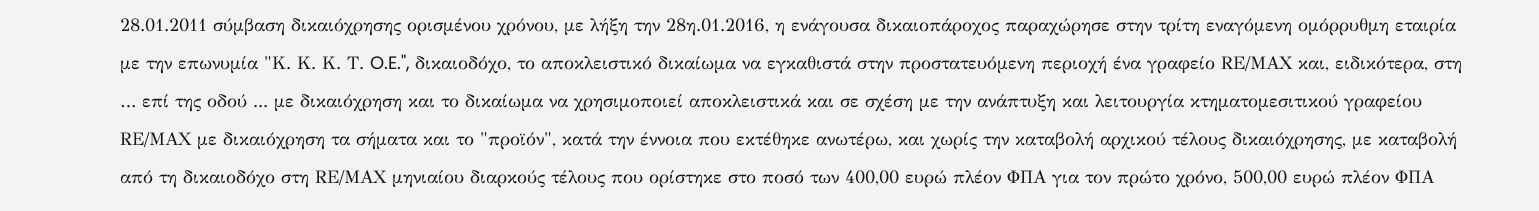28.01.2011 σύμβαση δικαιόχρησης ορισμένου χρόνου, με λήξη την 28η.01.2016, η ενάγουσα δικαιοπάροχος παραχώρησε στην τρίτη εναγόμενη ομόρρυθμη εταιρία με την επωνυμία "Κ. Κ. Κ. Τ. O.E.", δικαιοδόχο, το αποκλειστικό δικαίωμα να εγκαθιστά στην προστατευόμενη περιοχή ένα γραφείο RΕ/ΜΑΧ και, ειδικότερα, στη … επί της οδού ... με δικαιόχρηση και το δικαίωμα να χρησιμοποιεί αποκλειστικά και σε σχέση με την ανάπτυξη και λειτουργία κτηματομεσιτικού γραφείου RΕ/ΜΑΧ με δικαιόχρηση τα σήματα και το "προϊόν", κατά την έννοια που εκτέθηκε ανωτέρω, και χωρίς την καταβολή αρχικού τέλους δικαιόχρησης, με καταβολή από τη δικαιοδόχο στη RΕ/ΜΑΧ μηνιαίου διαρκούς τέλους που ορίστηκε στο ποσό των 400,00 ευρώ πλέον ΦΠΑ για τον πρώτο χρόνο, 500,00 ευρώ πλέον ΦΠΑ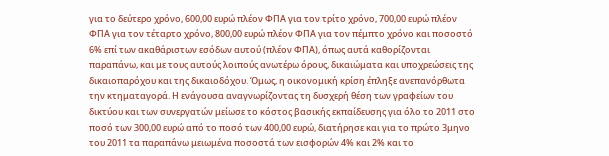για το δεύτερο χρόνο, 600,00 ευρώ πλέον ΦΠΑ για τον τρίτο χρόνο, 700,00 ευρώ πλέον ΦΠΑ για τον τέταρτο χρόνο, 800,00 ευρώ πλέον ΦΠΑ για τον πέμπτο χρόνο και ποσοστό 6% επί των ακαθάριστων εσόδων αυτού (πλέον ΦΠΑ), όπως αυτά καθορίζονται παραπάνω, και με τους αυτούς λοιπούς ανωτέρω όρους, δικαιώματα και υποχρεώσεις της δικαιοπαρόχου και της δικαιοδόχου. Όμως, η οικονομική κρίση έπληξε ανεπανόρθωτα την κτηματαγορά. Η ενάγουσα αναγνωρίζοντας τη δυσχερή θέση των γραφείων του δικτύου και των συνεργατών μείωσε το κόστος βασικής εκπαίδευσης για όλο το 2011 στο ποσό των 300,00 ευρώ από το ποσό των 400,00 ευρώ, διατήρησε και για το πρώτο 3μηνο του 2011 τα παραπάνω μειωμένα ποσοστά των εισφορών 4% και 2% και το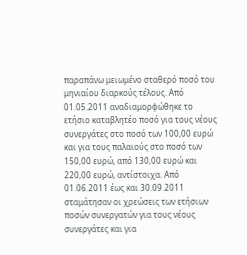παραπάνω μειωμένο σταθερό ποσό του μηνιαίου διαρκούς τέλους. Από 01.05.2011 αναδιαμορφώθηκε το ετήσιο καταβλητέο ποσό για τους νέους συνεργάτες στο ποσό των 100,00 ευρώ και για τους παλαιούς στο ποσό των 150,00 ευρώ, από 130,00 ευρώ και 220,00 ευρώ, αντίστοιχα. Από 01.06.2011 έως και 30.09.2011 σταμάτησαν οι χρεώσεις των ετήσιων ποσών συνεργατών για τους νέους συνεργάτες και για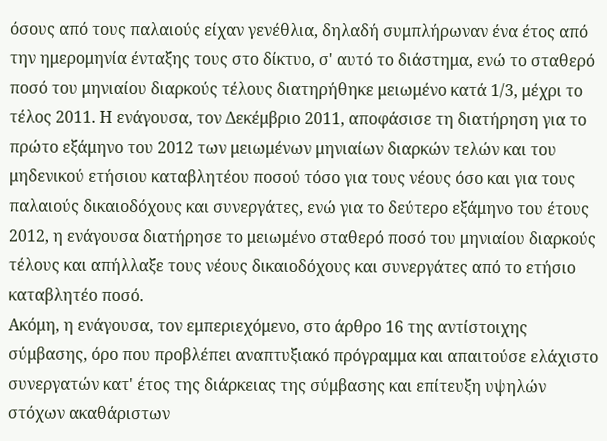όσους από τους παλαιούς είχαν γενέθλια, δηλαδή συμπλήρωναν ένα έτος από την ημερομηνία ένταξης τους στο δίκτυο, σ' αυτό το διάστημα, ενώ το σταθερό ποσό του μηνιαίου διαρκούς τέλους διατηρήθηκε μειωμένο κατά 1/3, μέχρι το τέλος 2011. Η ενάγουσα, τον Δεκέμβριο 2011, αποφάσισε τη διατήρηση για το πρώτο εξάμηνο του 2012 των μειωμένων μηνιαίων διαρκών τελών και του μηδενικού ετήσιου καταβλητέου ποσού τόσο για τους νέους όσο και για τους παλαιούς δικαιοδόχους και συνεργάτες, ενώ για το δεύτερο εξάμηνο του έτους 2012, η ενάγουσα διατήρησε το μειωμένο σταθερό ποσό του μηνιαίου διαρκούς τέλους και απήλλαξε τους νέους δικαιοδόχους και συνεργάτες από το ετήσιο καταβλητέο ποσό.
Ακόμη, η ενάγουσα, τον εμπεριεχόμενο, στο άρθρο 16 της αντίστοιχης σύμβασης, όρο που προβλέπει αναπτυξιακό πρόγραμμα και απαιτούσε ελάχιστο συνεργατών κατ' έτος της διάρκειας της σύμβασης και επίτευξη υψηλών στόχων ακαθάριστων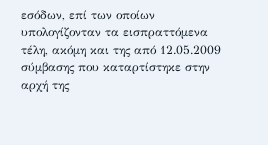εσόδων, επί των οποίων υπολογίζονταν τα εισπραττόμενα τέλη, ακόμη και της από 12.05.2009 σύμβασης που καταρτίστηκε στην αρχή της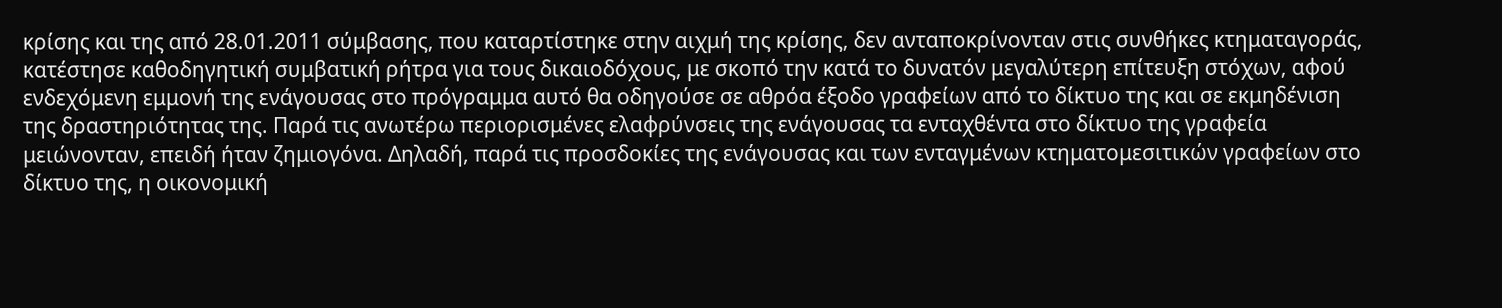κρίσης και της από 28.01.2011 σύμβασης, που καταρτίστηκε στην αιχμή της κρίσης, δεν ανταποκρίνονταν στις συνθήκες κτηματαγοράς, κατέστησε καθοδηγητική συμβατική ρήτρα για τους δικαιοδόχους, με σκοπό την κατά το δυνατόν μεγαλύτερη επίτευξη στόχων, αφού ενδεχόμενη εμμονή της ενάγουσας στο πρόγραμμα αυτό θα οδηγούσε σε αθρόα έξοδο γραφείων από το δίκτυο της και σε εκμηδένιση της δραστηριότητας της. Παρά τις ανωτέρω περιορισμένες ελαφρύνσεις της ενάγουσας τα ενταχθέντα στο δίκτυο της γραφεία μειώνονταν, επειδή ήταν ζημιογόνα. Δηλαδή, παρά τις προσδοκίες της ενάγουσας και των ενταγμένων κτηματομεσιτικών γραφείων στο δίκτυο της, η οικονομική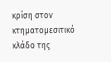κρίση στον κτηματομεσιτικό κλάδο της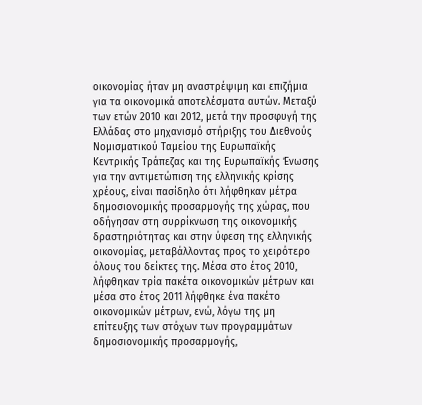οικονομίας ήταν μη αναστρέψιμη και επιζήμια για τα οικονομικά αποτελέσματα αυτών. Μεταξύ των ετών 2010 και 2012, μετά την προσφυγή της Ελλάδας στο μηχανισμό στήριξης του Διεθνούς Νομισματικού Ταμείου της Ευρωπαϊκής Κεντρικής Τράπεζας και της Ευρωπαϊκής Ένωσης για την αντιμετώπιση της ελληνικής κρίσης χρέους, είναι πασίδηλο ότι λήφθηκαν μέτρα δημοσιονομικής προσαρμογής της χώρας, που οδήγησαν στη συρρίκνωση της οικονομικής δραστηριότητας και στην ύφεση της ελληνικής οικονομίας, μεταβάλλοντας προς το χειρότερο όλους του δείκτες της. Μέσα στο έτος 2010, λήφθηκαν τρία πακέτα οικονομικών μέτρων και μέσα στο έτος 2011 λήφθηκε ένα πακέτο οικονομικών μέτρων, ενώ, λόγω της μη επίτευξης των στόχων των προγραμμάτων δημοσιονομικής προσαρμογής,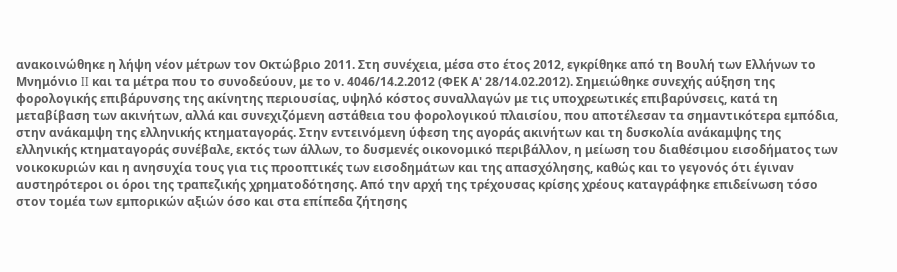ανακοινώθηκε η λήψη νέον μέτρων τον Οκτώβριο 2011. Στη συνέχεια, μέσα στο έτος 2012, εγκρίθηκε από τη Βουλή των Ελλήνων το Μνημόνιο II και τα μέτρα που το συνοδεύουν, με το ν. 4046/14.2.2012 (ΦΕΚ Α' 28/14.02.2012). Σημειώθηκε συνεχής αύξηση της φορολογικής επιβάρυνσης της ακίνητης περιουσίας, υψηλό κόστος συναλλαγών με τις υποχρεωτικές επιβαρύνσεις, κατά τη μεταβίβαση των ακινήτων, αλλά και συνεχιζόμενη αστάθεια του φορολογικού πλαισίου, που αποτέλεσαν τα σημαντικότερα εμπόδια, στην ανάκαμψη της ελληνικής κτηματαγοράς. Στην εντεινόμενη ύφεση της αγοράς ακινήτων και τη δυσκολία ανάκαμψης της ελληνικής κτηματαγοράς συνέβαλε, εκτός των άλλων, το δυσμενές οικονομικό περιβάλλον, η μείωση του διαθέσιμου εισοδήματος των νοικοκυριών και η ανησυχία τους για τις προοπτικές των εισοδημάτων και της απασχόλησης, καθώς και το γεγονός ότι έγιναν αυστηρότεροι οι όροι της τραπεζικής χρηματοδότησης. Από την αρχή της τρέχουσας κρίσης χρέους καταγράφηκε επιδείνωση τόσο στον τομέα των εμπορικών αξιών όσο και στα επίπεδα ζήτησης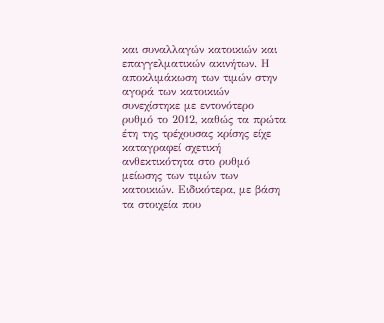και συναλλαγών κατοικιών και επαγγελματικών ακινήτων. Η αποκλιμάκωση των τιμών στην αγορά των κατοικιών συνεχίστηκε με εντονότερο ρυθμό το 2012, καθώς τα πρώτα έτη της τρέχουσας κρίσης είχε καταγραφεί σχετική ανθεκτικότητα στο ρυθμό μείωσης των τιμών των κατοικιών. Ειδικότερα, με βάση τα στοιχεία που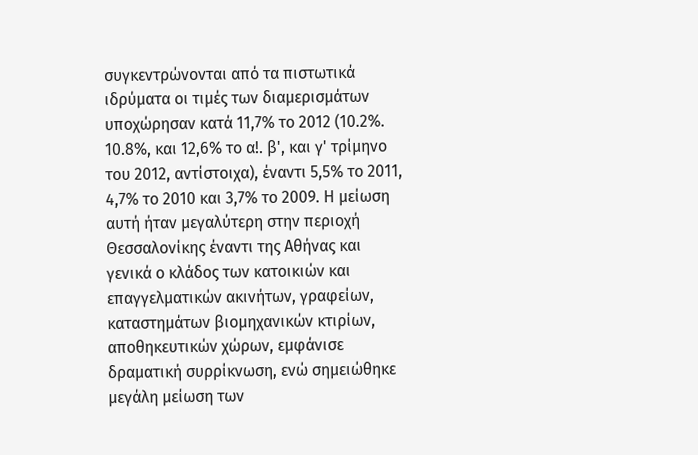συγκεντρώνονται από τα πιστωτικά ιδρύματα οι τιμές των διαμερισμάτων υποχώρησαν κατά 11,7% το 2012 (10.2%. 10.8%, και 12,6% το α!. β', και γ' τρίμηνο του 2012, αντίστοιχα), έναντι 5,5% το 2011, 4,7% το 2010 και 3,7% το 2009. Η μείωση αυτή ήταν μεγαλύτερη στην περιοχή Θεσσαλονίκης έναντι της Αθήνας και γενικά ο κλάδος των κατοικιών και επαγγελματικών ακινήτων, γραφείων, καταστημάτων βιομηχανικών κτιρίων, αποθηκευτικών χώρων, εμφάνισε δραματική συρρίκνωση, ενώ σημειώθηκε μεγάλη μείωση των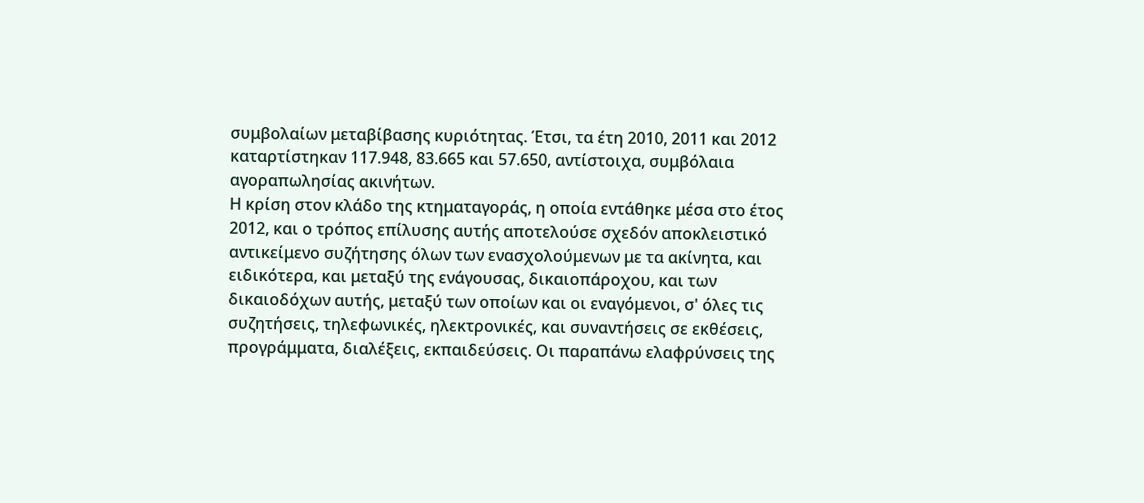συμβολαίων μεταβίβασης κυριότητας. Έτσι, τα έτη 2010, 2011 και 2012 καταρτίστηκαν 117.948, 83.665 και 57.650, αντίστοιχα, συμβόλαια αγοραπωλησίας ακινήτων.
Η κρίση στον κλάδο της κτηματαγοράς, η οποία εντάθηκε μέσα στο έτος 2012, και ο τρόπος επίλυσης αυτής αποτελούσε σχεδόν αποκλειστικό αντικείμενο συζήτησης όλων των ενασχολούμενων με τα ακίνητα, και ειδικότερα, και μεταξύ της ενάγουσας, δικαιοπάροχου, και των δικαιοδόχων αυτής, μεταξύ των οποίων και οι εναγόμενοι, σ' όλες τις συζητήσεις, τηλεφωνικές, ηλεκτρονικές, και συναντήσεις σε εκθέσεις, προγράμματα, διαλέξεις, εκπαιδεύσεις. Οι παραπάνω ελαφρύνσεις της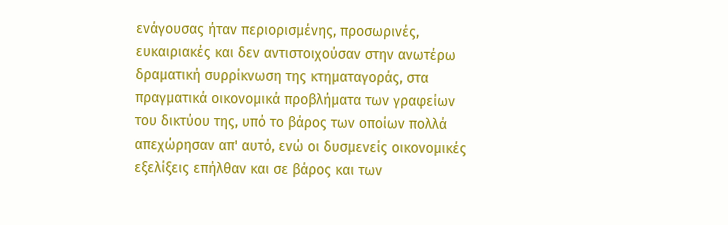ενάγουσας ήταν περιορισμένης, προσωρινές, ευκαιριακές και δεν αντιστοιχούσαν στην ανωτέρω δραματική συρρίκνωση της κτηματαγοράς, στα πραγματικά οικονομικά προβλήματα των γραφείων του δικτύου της, υπό το βάρος των οποίων πολλά απεχώρησαν απ' αυτό, ενώ οι δυσμενείς οικονομικές εξελίξεις επήλθαν και σε βάρος και των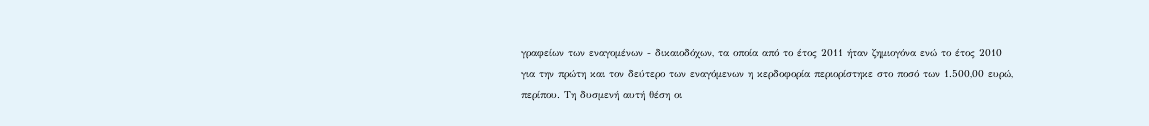γραφείων των εναγομένων - δικαιοδόχων, τα οποία από το έτος 2011 ήταν ζημιογόνα ενώ το έτος 2010 για την πρώτη και τον δεύτερο των εναγόμενων η κερδοφορία περιορίστηκε στο ποσό των 1.500,00 ευρώ, περίπου. Τη δυσμενή αυτή θέση οι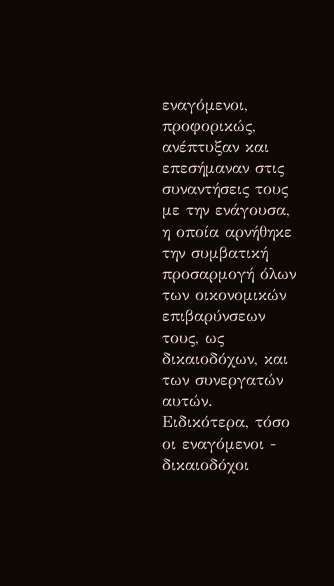εναγόμενοι, προφορικώς, ανέπτυξαν και επεσήμαναν στις συναντήσεις τους με την ενάγουσα, η οποία αρνήθηκε την συμβατική προσαρμογή όλων των οικονομικών επιβαρύνσεων τους, ως δικαιοδόχων, και των συνεργατών αυτών. Ειδικότερα, τόσο οι εναγόμενοι - δικαιοδόχοι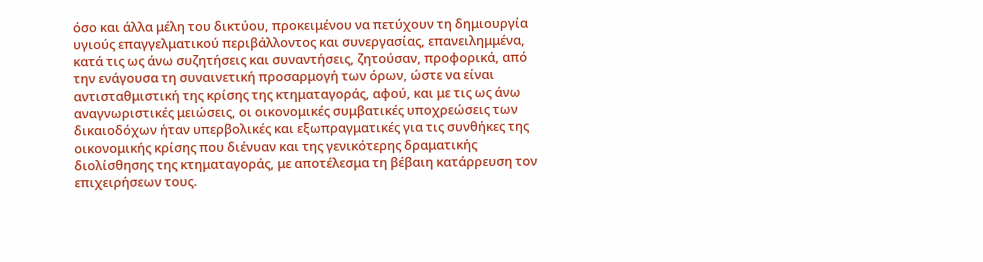όσο και άλλα μέλη του δικτύου, προκειμένου να πετύχουν τη δημιουργία υγιούς επαγγελματικού περιβάλλοντος και συνεργασίας, επανειλημμένα, κατά τις ως άνω συζητήσεις και συναντήσεις, ζητούσαν, προφορικά, από την ενάγουσα τη συναινετική προσαρμογή των όρων, ώστε να είναι αντισταθμιστική της κρίσης της κτηματαγοράς, αφού, και με τις ως άνω αναγνωριστικές μειώσεις, οι οικονομικές συμβατικές υποχρεώσεις των δικαιοδόχων ήταν υπερβολικές και εξωπραγματικές για τις συνθήκες της οικονομικής κρίσης που διένυαν και της γενικότερης δραματικής διολίσθησης της κτηματαγοράς, με αποτέλεσμα τη βέβαιη κατάρρευση τον επιχειρήσεων τους.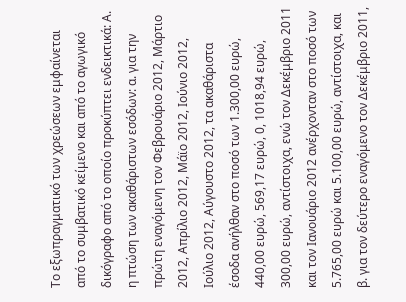Το εξωπραγματικό των χρεώσεων εμφαίνεται από το συμβατικό κείμενο και από το αγωγικό δικόγραφο από το οποίο προκύπτει ενδεικτικά: Α. η πτώση των ακαθάριστων εσόδων: α. για την πρώτη εναγόμενη τον Φεβρουάριο 2012, Μάρτιο 2012, Απρίλιο 2012, Μάϊο 2012, Ιούνιο 2012, Ιούλιο 2012, Αύγουστο 2012, τα ακαθάριστα έσοδα ανήλθαν στο ποσό των 1.300,00 ευρώ, 440,00 ευρώ, 569,17 ευρώ, 0, 1018,94 ευρώ, 300,00 ευρώ, αντίστοιχα, ενώ τον Δεκέμβριο 2011 και τον Ιανουάριο 2012 ανέρχονταν στο ποσό των 5.765,00 ευρώ και 5.100,00 ευρώ, αντίστοιχα, και β. για τον δεύτερο εναγόμενο τον Δεκέμβριο 2011,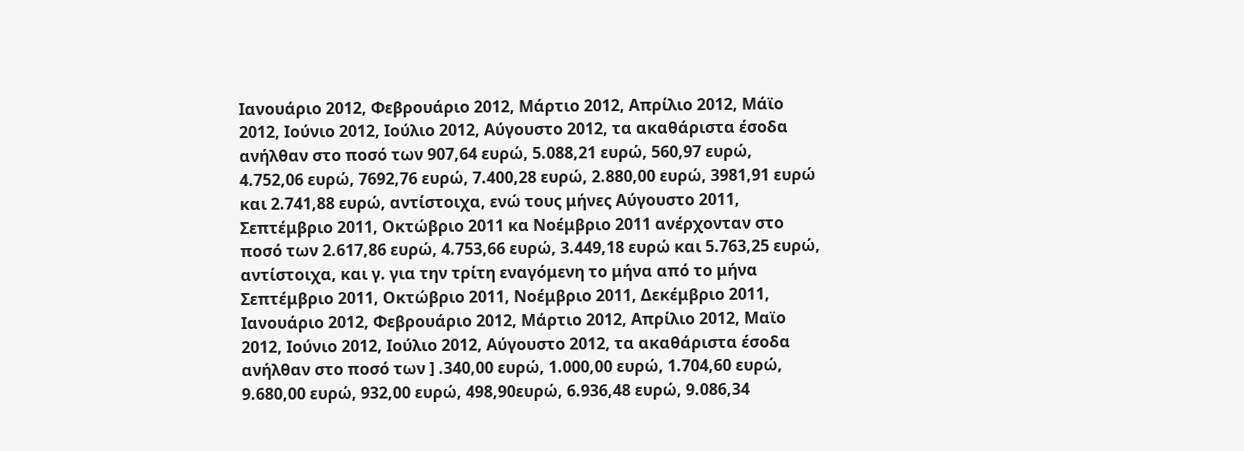Ιανουάριο 2012, Φεβρουάριο 2012, Μάρτιο 2012, Απρίλιο 2012, Μάϊο 2012, Ιούνιο 2012, Ιούλιο 2012, Αύγουστο 2012, τα ακαθάριστα έσοδα ανήλθαν στο ποσό των 907,64 ευρώ, 5.088,21 ευρώ, 560,97 ευρώ, 4.752,06 ευρώ, 7692,76 ευρώ, 7.400,28 ευρώ, 2.880,00 ευρώ, 3981,91 ευρώ και 2.741,88 ευρώ, αντίστοιχα, ενώ τους μήνες Αύγουστο 2011, Σεπτέμβριο 2011, Οκτώβριο 2011 κα Νοέμβριο 2011 ανέρχονταν στο ποσό των 2.617,86 ευρώ, 4.753,66 ευρώ, 3.449,18 ευρώ και 5.763,25 ευρώ, αντίστοιχα, και γ. για την τρίτη εναγόμενη το μήνα από το μήνα Σεπτέμβριο 2011, Οκτώβριο 2011, Νοέμβριο 2011, Δεκέμβριο 2011, Ιανουάριο 2012, Φεβρουάριο 2012, Μάρτιο 2012, Απρίλιο 2012, Μαϊο 2012, Ιούνιο 2012, Ιούλιο 2012, Αύγουστο 2012, τα ακαθάριστα έσοδα ανήλθαν στο ποσό των ] .340,00 ευρώ, 1.000,00 ευρώ, 1.704,60 ευρώ, 9.680,00 ευρώ, 932,00 ευρώ, 498,90ευρώ, 6.936,48 ευρώ, 9.086,34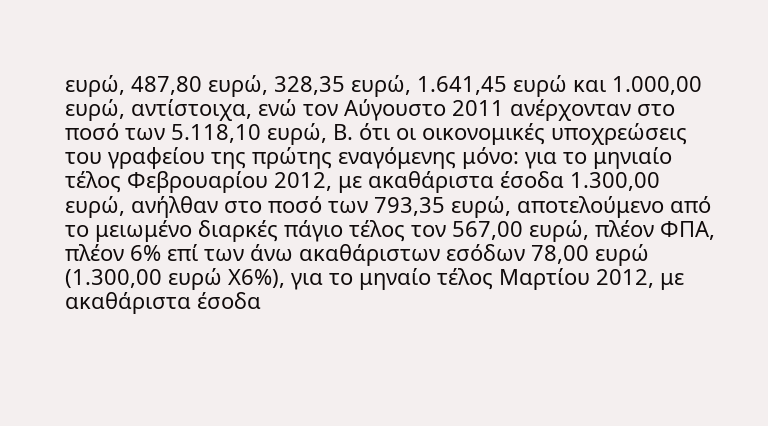ευρώ, 487,80 ευρώ, 328,35 ευρώ, 1.641,45 ευρώ και 1.000,00 ευρώ, αντίστοιχα, ενώ τον Αύγουστο 2011 ανέρχονταν στο ποσό των 5.118,10 ευρώ, Β. ότι οι οικονομικές υποχρεώσεις του γραφείου της πρώτης εναγόμενης μόνο: για το μηνιαίο τέλος Φεβρουαρίου 2012, με ακαθάριστα έσοδα 1.300,00 ευρώ, ανήλθαν στο ποσό των 793,35 ευρώ, αποτελούμενο από το μειωμένο διαρκές πάγιο τέλος τον 567,00 ευρώ, πλέον ΦΠΑ, πλέον 6% επί των άνω ακαθάριστων εσόδων 78,00 ευρώ (1.300,00 ευρώ Χ6%), για το μηναίο τέλος Μαρτίου 2012, με ακαθάριστα έσοδα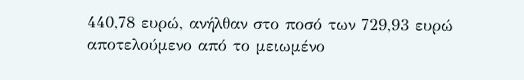440,78 ευρώ, ανήλθαν στο ποσό των 729,93 ευρώ αποτελούμενο από το μειωμένο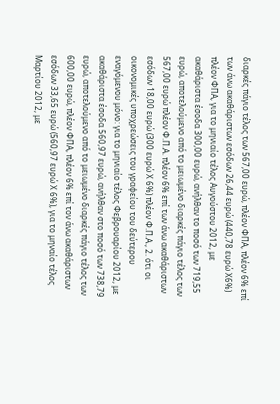διαρκές πάγιο τέλος των 567,00 ευρώ, πλέον ΦΠΑ, πλέον 6% επί των άνω ακαθάριστων εσόδων 26,44 ευρώ (440,78 ευρώ Χ6%) πλέον ΦΠΑ, για το μηνιαίο τέλος Αυγούστου 2012, με ακαθάριστα έσοδα 300,00 ευρώ, ανήλθαν το ποσό των 719,55 ευρώ, αποτελούμενο από το μειωμένο διαρκές πάγιο τέλος των 567,00 ευρώ πλέον Φ.Π.Α. πλέον 6% επί των άνω ακαθάριστων εσόδων 18,00 ευρώ (300 ευρώ Χ 6%) πλέον Φ.Π.Α., 2. ότι οι οικονομικές υποχρεώσεις του γραφείου του δεύτερου εναγόμενου μόνο: για το μηνιαίο τέλος Φεβρουαρίου 2012, με ακαθάριστα έσοδα 560,97 ευρώ, ανήλθαν στο ποσό των 738,79 ευρώ, αποτελούμενο από το μειωμένο διαρκές πάγιο τέλος των 600,00 ευρώ, πλέον ΦΠΑ, πλέον 6% επί τον άνω ακαθάριστων εσόδων 33,65 ευρώ (560,97 ευρώ Χ 6%), για το μηναίο τέλος Μαρτίου 2012, με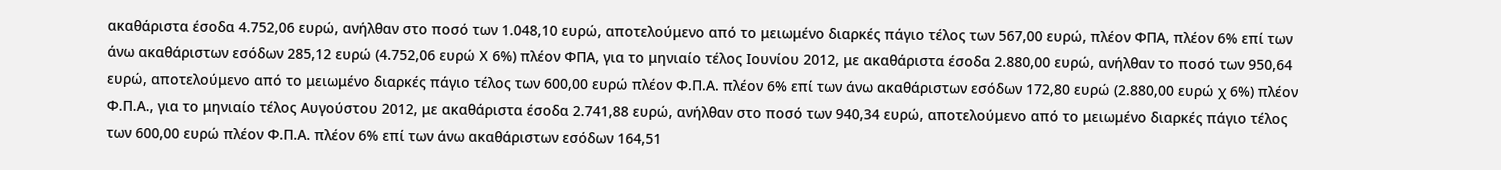ακαθάριστα έσοδα 4.752,06 ευρώ, ανήλθαν στο ποσό των 1.048,10 ευρώ, αποτελούμενο από το μειωμένο διαρκές πάγιο τέλος των 567,00 ευρώ, πλέον ΦΠΑ, πλέον 6% επί των άνω ακαθάριστων εσόδων 285,12 ευρώ (4.752,06 ευρώ Χ 6%) πλέον ΦΠΑ, για το μηνιαίο τέλος Ιουνίου 2012, με ακαθάριστα έσοδα 2.880,00 ευρώ, ανήλθαν το ποσό των 950,64 ευρώ, αποτελούμενο από το μειωμένο διαρκές πάγιο τέλος των 600,00 ευρώ πλέον Φ.Π.Α. πλέον 6% επί των άνω ακαθάριστων εσόδων 172,80 ευρώ (2.880,00 ευρώ χ 6%) πλέον Φ.Π.Α., για το μηνιαίο τέλος Αυγούστου 2012, με ακαθάριστα έσοδα 2.741,88 ευρώ, ανήλθαν στο ποσό των 940,34 ευρώ, αποτελούμενο από το μειωμένο διαρκές πάγιο τέλος των 600,00 ευρώ πλέον Φ.Π.Α. πλέον 6% επί των άνω ακαθάριστων εσόδων 164,51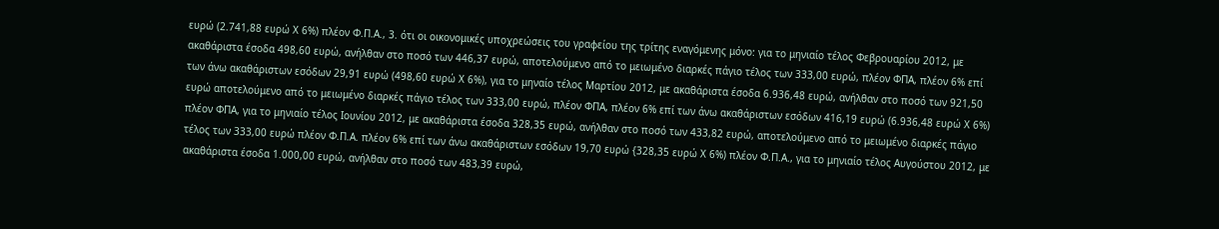ευρώ (2.741,88 ευρώ Χ 6%) πλέον Φ.Π.Α., 3. ότι οι οικονομικές υποχρεώσεις του γραφείου της τρίτης εναγόμενης μόνο: για το μηνιαίο τέλος Φεβρουαρίου 2012, με ακαθάριστα έσοδα 498,60 ευρώ, ανήλθαν στο ποσό των 446,37 ευρώ, αποτελούμενο από το μειωμένο διαρκές πάγιο τέλος των 333,00 ευρώ, πλέον ΦΠΑ, πλέον 6% επί των άνω ακαθάριστων εσόδων 29,91 ευρώ (498,60 ευρώ Χ 6%), για το μηναίο τέλος Μαρτίου 2012, με ακαθάριστα έσοδα 6.936,48 ευρώ, ανήλθαν στο ποσό των 921,50 ευρώ αποτελούμενο από το μειωμένο διαρκές πάγιο τέλος των 333,00 ευρώ, πλέον ΦΠΑ, πλέον 6% επί των άνω ακαθάριστων εσόδων 416,19 ευρώ (6.936,48 ευρώ Χ 6%) πλέον ΦΠΑ, για το μηνιαίο τέλος Ιουνίου 2012, με ακαθάριστα έσοδα 328,35 ευρώ, ανήλθαν στο ποσό των 433,82 ευρώ, αποτελούμενο από το μειωμένο διαρκές πάγιο τέλος των 333,00 ευρώ πλέον Φ.Π.Α. πλέον 6% επί των άνω ακαθάριστων εσόδων 19,70 ευρώ {328,35 ευρώ Χ 6%) πλέον Φ.Π.Α., για το μηνιαίο τέλος Αυγούστου 2012, με ακαθάριστα έσοδα 1.000,00 ευρώ, ανήλθαν στο ποσό των 483,39 ευρώ,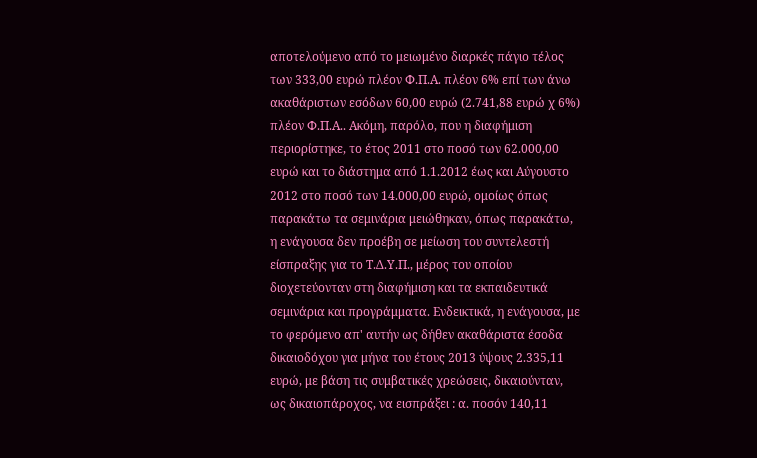αποτελούμενο από το μειωμένο διαρκές πάγιο τέλος των 333,00 ευρώ πλέον Φ.Π.Α. πλέον 6% επί των άνω ακαθάριστων εσόδων 60,00 ευρώ (2.741,88 ευρώ χ 6%) πλέον Φ.Π.Α.. Ακόμη, παρόλο, που η διαφήμιση περιορίστηκε, το έτος 2011 στο ποσό των 62.000,00 ευρώ και το διάστημα από 1.1.2012 έως και Αύγουστο 2012 στο ποσό των 14.000,00 ευρώ, ομοίως όπως παρακάτω τα σεμινάρια μειώθηκαν, όπως παρακάτω, η ενάγουσα δεν προέβη σε μείωση του συντελεστή είσπραξης για το Τ.Δ.Υ.Π., μέρος του οποίου διοχετεύονταν στη διαφήμιση και τα εκπαιδευτικά σεμινάρια και προγράμματα. Ενδεικτικά, η ενάγουσα, με το φερόμενο απ' αυτήν ως δήθεν ακαθάριστα έσοδα δικαιοδόχου για μήνα του έτους 2013 ύψους 2.335,11 ευρώ, με βάση τις συμβατικές χρεώσεις, δικαιούνταν, ως δικαιοπάροχος, να εισπράξει : α. ποσόν 140,11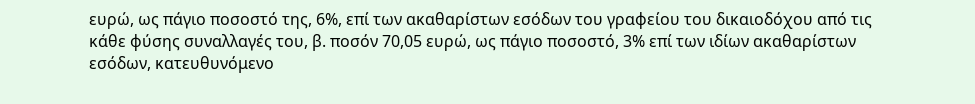ευρώ, ως πάγιο ποσοστό της, 6%, επί των ακαθαρίστων εσόδων του γραφείου του δικαιοδόχου από τις κάθε φύσης συναλλαγές του, β. ποσόν 70,05 ευρώ, ως πάγιο ποσοστό, 3% επί των ιδίων ακαθαρίστων εσόδων, κατευθυνόμενο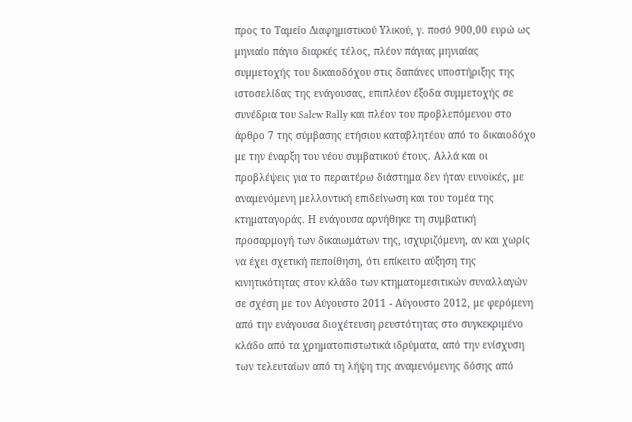προς το Ταμείο Διαφημιστικού Υλικού, γ. ποσό 900,00 ευρώ ως μηνιαίο πάγιο διαρκές τέλος, πλέον πάγιας μηνιαίας συμμετοχής του δικαιοδόχου στις δαπάνες υποστήριξης της ιστοσελίδας της ενάγουσας, επιπλέον έξοδα συμμετοχής σε συνέδρια του Salew Rally και πλέον του προβλεπόμενου στο άρθρο 7 της σύμβασης ετήσιου καταβλητέου από το δικαιοδόχο με την έναρξη του νέου συμβατικού έτους. Αλλά και οι προβλέψεις για το περαιτέρω διάστημα δεν ήταν ευνοϊκές, με αναμενόμενη μελλοντική επιδείνωση και του τομέα της κτηματαγοράς. Η ενάγουσα αρνήθηκε τη συμβατική προσαρμογή των δικαιωμάτων της, ισχυριζόμενη, αν και χωρίς να έχει σχετική πεποίθηση, ότι επίκειτο αύξηση της κινητικότητας στον κλάδο των κτηματομεσιτικών συναλλαγών σε σχέση με τον Αύγουστο 2011 - Αύγουστο 2012, με φερόμενη από την ενάγουσα διοχέτευση ρευστότητας στο συγκεκριμένο κλάδο από τα χρηματοπιστωτικά ιδρύματα, από την ενίσχυση των τελευταίων από τη λήψη της αναμενόμενης δόσης από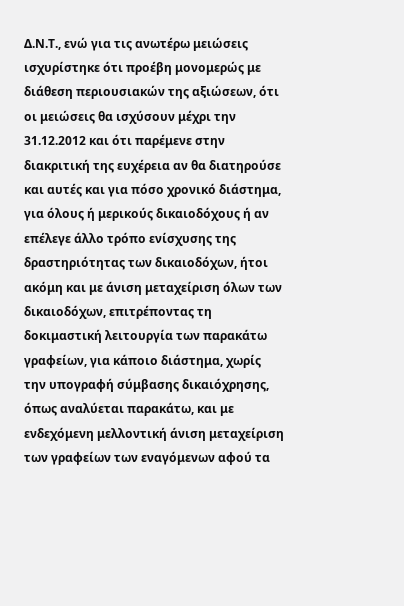Δ.Ν.Τ., ενώ για τις ανωτέρω μειώσεις ισχυρίστηκε ότι προέβη μονομερώς με διάθεση περιουσιακών της αξιώσεων, ότι οι μειώσεις θα ισχύσουν μέχρι την 31.12.2012 και ότι παρέμενε στην διακριτική της ευχέρεια αν θα διατηρούσε και αυτές και για πόσο χρονικό διάστημα, για όλους ή μερικούς δικαιοδόχους ή αν επέλεγε άλλο τρόπο ενίσχυσης της δραστηριότητας των δικαιοδόχων, ήτοι ακόμη και με άνιση μεταχείριση όλων των δικαιοδόχων, επιτρέποντας τη δοκιμαστική λειτουργία των παρακάτω γραφείων, για κάποιο διάστημα, χωρίς την υπογραφή σύμβασης δικαιόχρησης, όπως αναλύεται παρακάτω, και με ενδεχόμενη μελλοντική άνιση μεταχείριση των γραφείων των εναγόμενων αφού τα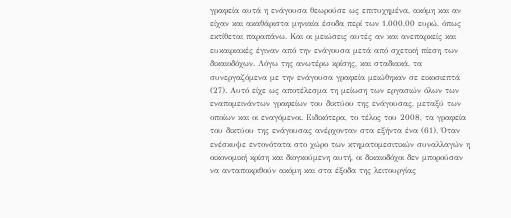γραφεία αυτά η ενάγουσα θεωρούσε ως επιτυχημένα, ακόμη και αν είχαν και ακαθάριστα μηνιαία έσοδα περί των 1.000,00 ευρώ, όπως εκτίθεται παραπάνω. Και οι μειώσεις αυτές αν και ανεπαρκείς και ευκαιριακές έγιναν από την ενάγουσα μετά από σχετική πίεση των δικαιοδόχων. Λόγω της ανωτέρω κρίσης, και σταδιακά, τα συνεργαζόμενα με την ενάγουσα γραφεία μειώθηκαν σε εικοσιεπτά (27). Αυτό είχε ως αποτέλεσμα τη μείωση των εργασιών όλων των εναπομεινάντων γραφείων του δικτύου της ενάγουσας, μεταξύ των οποίων και οι εναγόμενοι. Ειδικότερα, το τέλος του 2008, τα γραφεία του δικτύου της ενάγουσας ανέρχονταν στα εξήντα ένα (61). Όταν ενέσκυψε εντονότατα στο χώρο των κτηματομεσιτικών συναλλαγών η οικονομική κρίση και διογκούμενη αυτή, οι δικαιοδόχοι δεν μπορούσαν να ανταποκριθούν ακόμη και στα έξοδα της λειτουργίας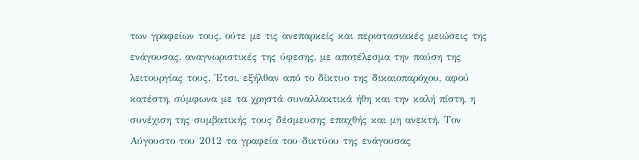των γραφείων τους, ούτε με τις ανεπαρκείς και περιστασιακές μειώσεις της ενάγουσας, αναγνωριστικές της ύφεσης, με αποτέλεσμα την παύση της λειτουργίας τους. Έτσι, εξήλθαν από το δίκτυο της δικαιοπαρόχου, αφού κατέστη, σύμφωνα με τα χρηστά συναλλακτικά ήθη και την καλή πίστη, η συνέχιση της συμβατικής τους δέσμευσης επαχθής και μη ανεκτή. Τον Αύγουστο του 2012 τα γραφεία του δικτύου της ενάγουσας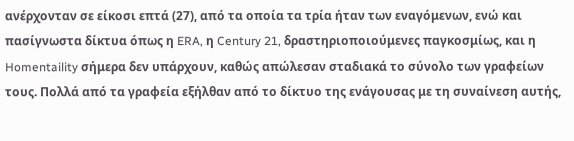ανέρχονταν σε είκοσι επτά (27), από τα οποία τα τρία ήταν των εναγόμενων, ενώ και πασίγνωστα δίκτυα όπως η ERA, η Century 21, δραστηριοποιούμενες παγκοσμίως, και η Homentaility σήμερα δεν υπάρχουν, καθώς απώλεσαν σταδιακά το σύνολο των γραφείων τους. Πολλά από τα γραφεία εξήλθαν από το δίκτυο της ενάγουσας με τη συναίνεση αυτής,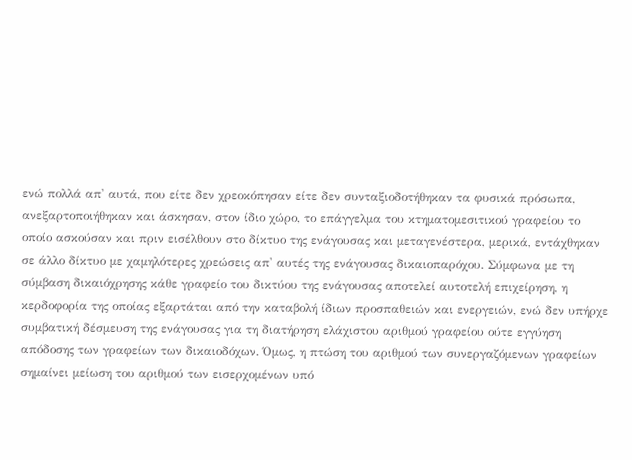ενώ πολλά απ' αυτά, που είτε δεν χρεοκόπησαν είτε δεν συνταξιοδοτήθηκαν τα φυσικά πρόσωπα, ανεξαρτοποιήθηκαν και άσκησαν, στον ίδιο χώρο, το επάγγελμα του κτηματομεσιτικού γραφείου το οποίο ασκούσαν και πριν εισέλθουν στο δίκτυο της ενάγουσας και μεταγενέστερα, μερικά, εντάχθηκαν σε άλλο δίκτυο με χαμηλότερες χρεώσεις απ' αυτές της ενάγουσας δικαιοπαρόχου. Σύμφωνα με τη σύμβαση δικαιόχρησης κάθε γραφείο του δικτύου της ενάγουσας αποτελεί αυτοτελή επιχείρηση, η κερδοφορία της οποίας εξαρτάται από την καταβολή ίδιων προσπαθειών και ενεργειών, ενώ δεν υπήρχε συμβατική δέσμευση της ενάγουσας για τη διατήρηση ελάχιστου αριθμού γραφείου ούτε εγγύηση απόδοσης των γραφείων των δικαιοδόχων. Όμως, η πτώση του αριθμού των συνεργαζόμενων γραφείων σημαίνει μείωση του αριθμού των εισερχομένων υπό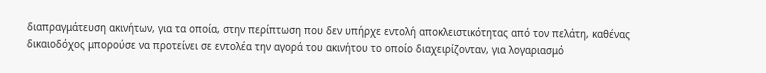διαπραγμάτευση ακινήτων, για τα οποία, στην περίπτωση που δεν υπήρχε εντολή αποκλειστικότητας από τον πελάτη, καθένας δικαιοδόχος μπορούσε να προτείνει σε εντολέα την αγορά του ακινήτου το οποίο διαχειρίζονταν, για λογαριασμό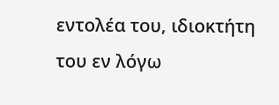εντολέα του, ιδιοκτήτη του εν λόγω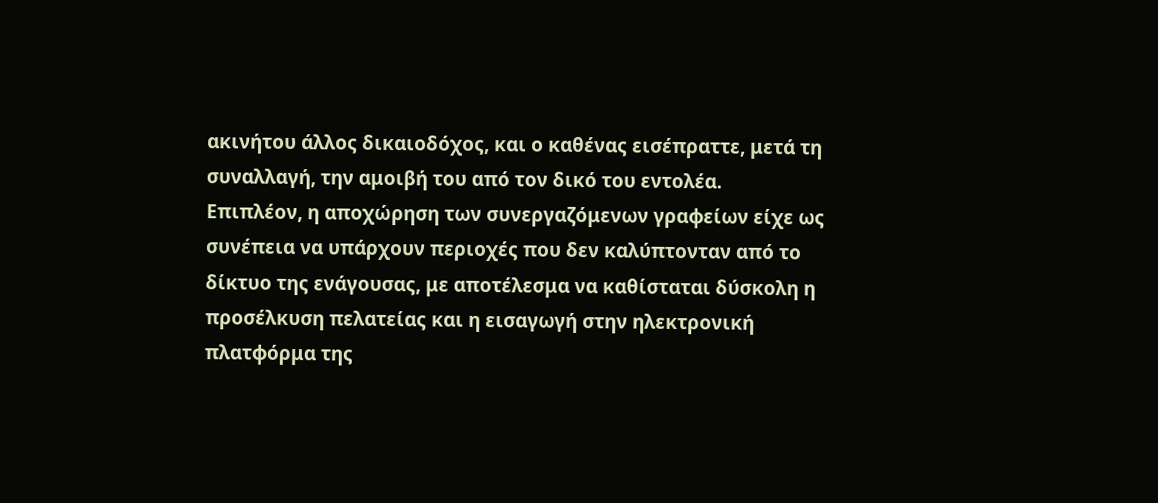ακινήτου άλλος δικαιοδόχος, και ο καθένας εισέπραττε, μετά τη συναλλαγή, την αμοιβή του από τον δικό του εντολέα.
Επιπλέον, η αποχώρηση των συνεργαζόμενων γραφείων είχε ως συνέπεια να υπάρχουν περιοχές που δεν καλύπτονταν από το δίκτυο της ενάγουσας, με αποτέλεσμα να καθίσταται δύσκολη η προσέλκυση πελατείας και η εισαγωγή στην ηλεκτρονική πλατφόρμα της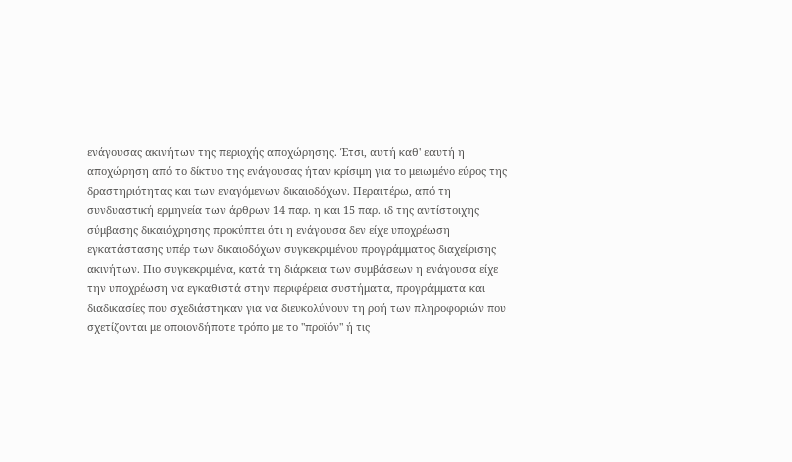ενάγουσας ακινήτων της περιοχής αποχώρησης. Έτσι, αυτή καθ' εαυτή η αποχώρηση από το δίκτυο της ενάγουσας ήταν κρίσιμη για το μειωμένο εύρος της δραστηριότητας και των εναγόμενων δικαιοδόχων. Περαιτέρω, από τη συνδυαστική ερμηνεία των άρθρων 14 παρ. η και 15 παρ. ιδ της αντίστοιχης σύμβασης δικαιόχρησης προκύπτει ότι η ενάγουσα δεν είχε υποχρέωση εγκατάστασης υπέρ των δικαιοδόχων συγκεκριμένου προγράμματος διαχείρισης ακινήτων. Πιο συγκεκριμένα, κατά τη διάρκεια των συμβάσεων η ενάγουσα είχε την υποχρέωση να εγκαθιστά στην περιφέρεια συστήματα, προγράμματα και διαδικασίες που σχεδιάστηκαν για να διευκολύνουν τη ροή των πληροφοριών που σχετίζονται με οποιονδήποτε τρόπο με το "προϊόν" ή τις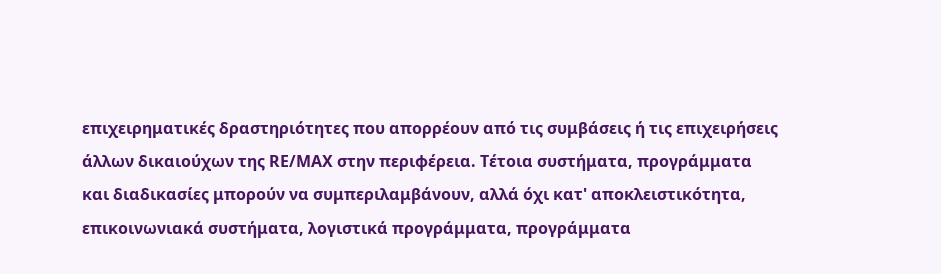επιχειρηματικές δραστηριότητες που απορρέουν από τις συμβάσεις ή τις επιχειρήσεις άλλων δικαιούχων της RΕ/ΜΑΧ στην περιφέρεια. Τέτοια συστήματα, προγράμματα και διαδικασίες μπορούν να συμπεριλαμβάνουν, αλλά όχι κατ' αποκλειστικότητα, επικοινωνιακά συστήματα, λογιστικά προγράμματα, προγράμματα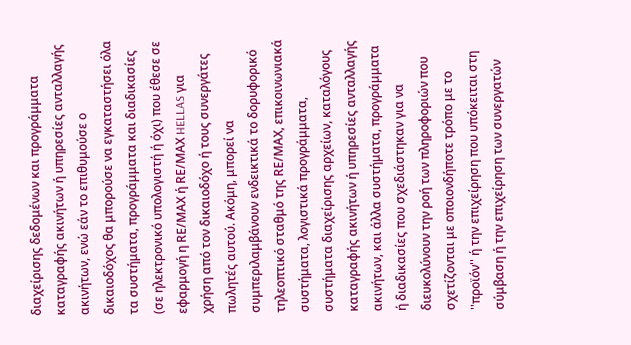διαχείρισης δεδομένων και προγράμματα καταγραφής ακινήτων ή υπηρεσίες ανταλλαγής ακινήτων, ενώ εάν το επιθυμούσε ο δικαιοδόχος θα μπορούσε να εγκαταστήσει όλα τα συστήματα, προγράμματα και διαδικασίες (σε ηλεκτρονικό υπολογιστή ή όχι) που έθεσε σε εφαρμογή η RΕ/ΜΑΧ ή RΕ/ΜΑΧ HELLAS για χρήση από τον δικαιοδόχο ή τους συνεργάτες πωλητές αυτού. Ακόμη, μπορεί να συμπεριλαμβάνουν ενδεικτικά το δορυφορικό τηλεοπτικό σταθμό της RΕ/ΜΑΧ, επικοινωνιακά συστήματα, λογιστικά προγράμματα, συστήματα διαχείρισης αρχείων, καταλόγους καταγραφής ακινήτων ή υπηρεσίες ανταλλαγής ακινήτων, και άλλα συστήματα, προγράμματα ή διαδικασίες που σχεδιάστηκαν για να διευκολύνουν την ροή των πληροφοριών που σχετίζονται με οποιονδήποτε τρόπο με το ''προϊόν'' ή την επιχείρηση που υπόκειται στη σύμβαση ή την επιχείρηση των συνεργατών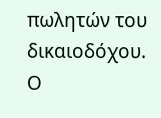πωλητών του δικαιοδόχου.
Ο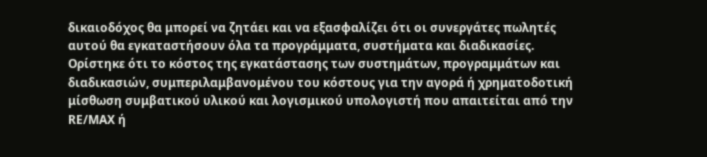δικαιοδόχος θα μπορεί να ζητάει και να εξασφαλίζει ότι οι συνεργάτες πωλητές αυτού θα εγκαταστήσουν όλα τα προγράμματα, συστήματα και διαδικασίες. Ορίστηκε ότι το κόστος της εγκατάστασης των συστημάτων, προγραμμάτων και διαδικασιών, συμπεριλαμβανομένου του κόστους για την αγορά ή χρηματοδοτική μίσθωση συμβατικού υλικού και λογισμικού υπολογιστή που απαιτείται από την RΕ/ΜΑΧ ή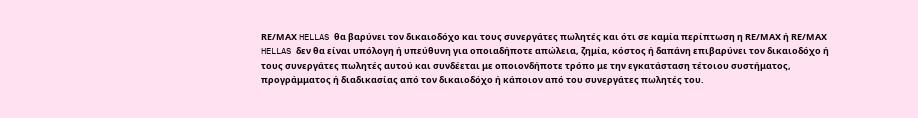RΕ/ΜΑΧ HELLAS θα βαρύνει τον δικαιοδόχο και τους συνεργάτες πωλητές και ότι σε καμία περίπτωση η RΕ/ΜΑΧ ή RΕ/ΜΑΧ HELLAS δεν θα είναι υπόλογη ή υπεύθυνη για οποιαδήποτε απώλεια, ζημία, κόστος ή δαπάνη επιβαρύνει τον δικαιοδόχο ή τους συνεργάτες πωλητές αυτού και συνδέεται με οποιονδήποτε τρόπο με την εγκατάσταση τέτοιου συστήματος, προγράμματος ή διαδικασίας από τον δικαιοδόχο ή κάποιον από του συνεργάτες πωλητές του.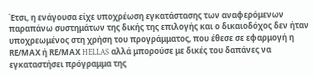Έτσι, η ενάγουσα είχε υποχρέωση εγκατάστασης των αναφερόμενων παραπάνω συστημάτων της δικής της επιλογής και ο δικαιοδόχος δεν ήταν υποχρεωμένος στη χρήση του προγράμματος, που έθεσε σε εφαρμογή η RΕ/ΜΑΧ ή RΕ/ΜΑΧ HELLAS αλλά μπορούσε με δικές του δαπάνες να εγκαταστήσει πρόγραμμα της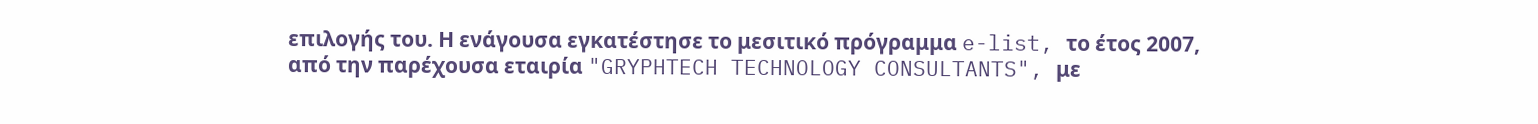επιλογής του. Η ενάγουσα εγκατέστησε το μεσιτικό πρόγραμμα e-list, το έτος 2007, από την παρέχουσα εταιρία "GRYPHTECH TECHNOLOGY CONSULTANTS", με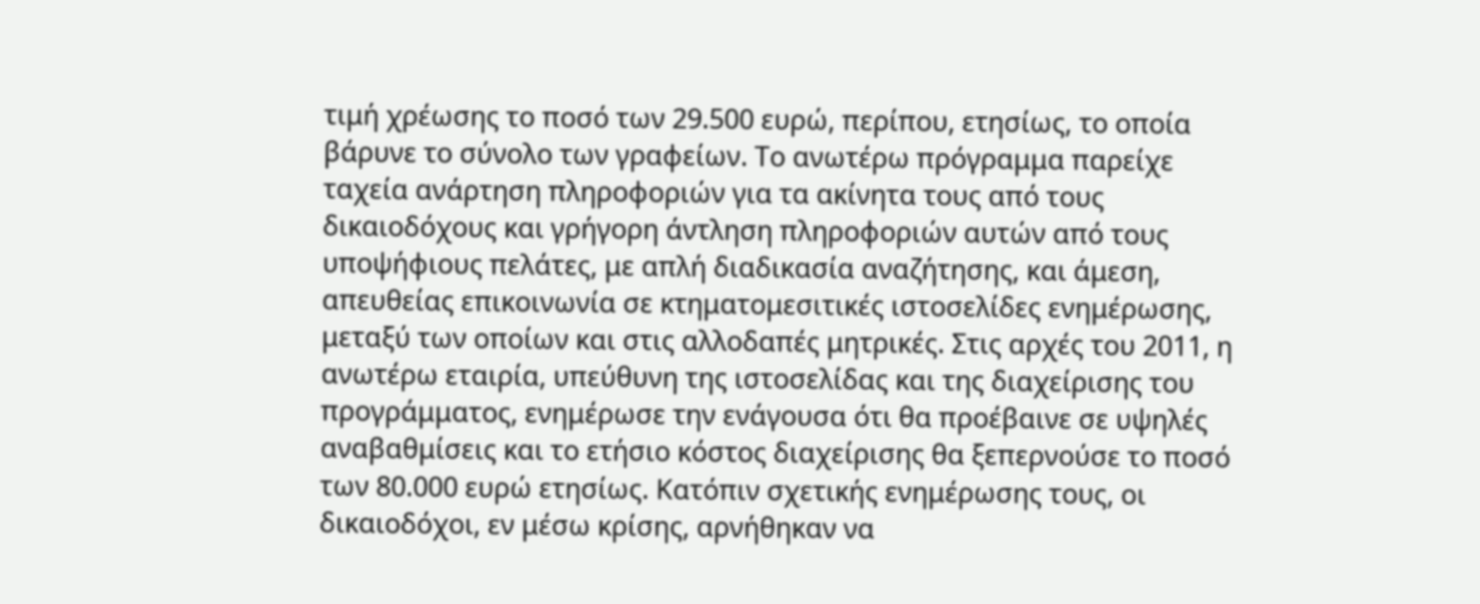τιμή χρέωσης το ποσό των 29.500 ευρώ, περίπου, ετησίως, το οποία βάρυνε το σύνολο των γραφείων. Το ανωτέρω πρόγραμμα παρείχε ταχεία ανάρτηση πληροφοριών για τα ακίνητα τους από τους δικαιοδόχους και γρήγορη άντληση πληροφοριών αυτών από τους υποψήφιους πελάτες, με απλή διαδικασία αναζήτησης, και άμεση, απευθείας επικοινωνία σε κτηματομεσιτικές ιστοσελίδες ενημέρωσης, μεταξύ των οποίων και στις αλλοδαπές μητρικές. Στις αρχές του 2011, η ανωτέρω εταιρία, υπεύθυνη της ιστοσελίδας και της διαχείρισης του προγράμματος, ενημέρωσε την ενάγουσα ότι θα προέβαινε σε υψηλές αναβαθμίσεις και το ετήσιο κόστος διαχείρισης θα ξεπερνούσε το ποσό των 80.000 ευρώ ετησίως. Κατόπιν σχετικής ενημέρωσης τους, οι δικαιοδόχοι, εν μέσω κρίσης, αρνήθηκαν να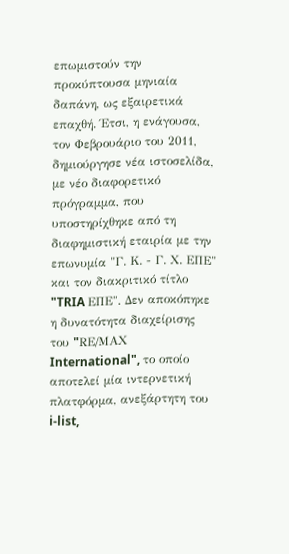επωμιστούν την προκύπτουσα μηνιαία δαπάνη, ως εξαιρετικά επαχθή. Έτσι, η ενάγουσα, τον Φεβρουάριο του 2011, δημιούργησε νέα ιστοσελίδα, με νέο διαφορετικό πρόγραμμα, που υποστηρίχθηκε από τη διαφημιστική εταιρία με την επωνυμία "Γ. Κ. - Γ. Χ. ΕΠΕ" και τον διακριτικό τίτλο "TRIA ΕΠΕ". Δεν αποκόπηκε η δυνατότητα διαχείρισης του "RΕ/ΜΑΧ International", το οποίο αποτελεί μία ιντερνετική πλατφόρμα, ανεξάρτητη του i-list,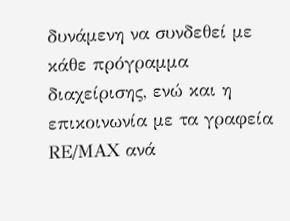δυνάμενη να συνδεθεί με κάθε πρόγραμμα διαχείρισης, ενώ και η επικοινωνία με τα γραφεία RΕ/ΜΑΧ ανά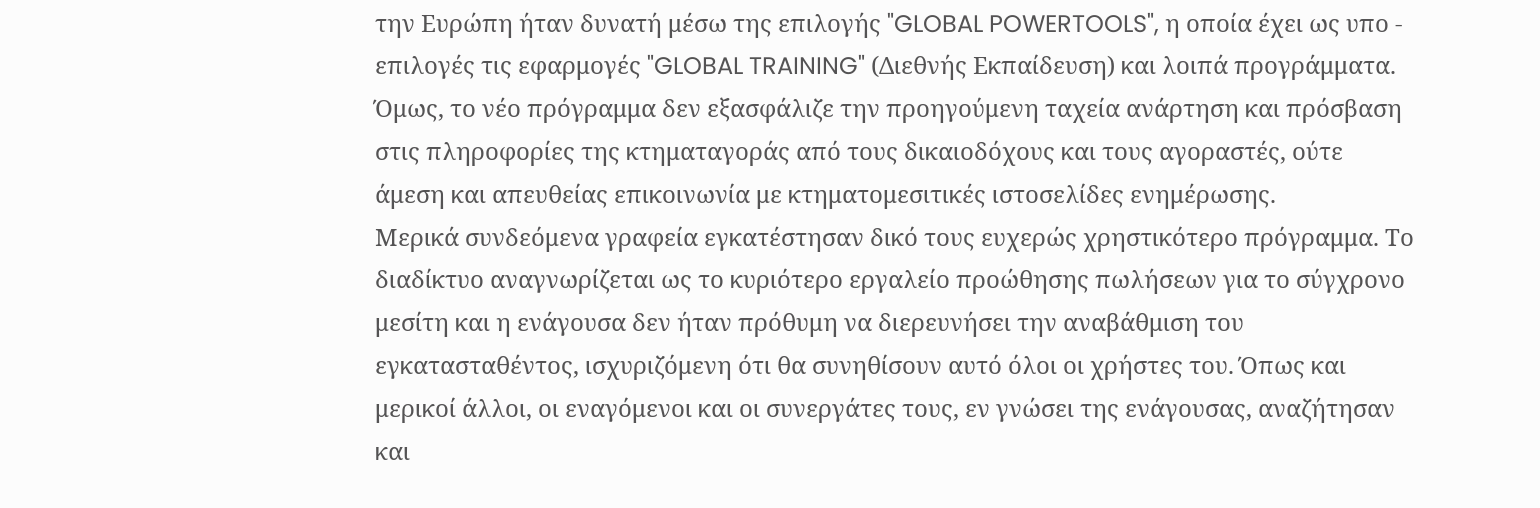την Ευρώπη ήταν δυνατή μέσω της επιλογής "GLOBAL POWERTOOLS", η οποία έχει ως υπο - επιλογές τις εφαρμογές "GLOBAL TRAINING" (Διεθνής Εκπαίδευση) και λοιπά προγράμματα. Όμως, το νέο πρόγραμμα δεν εξασφάλιζε την προηγούμενη ταχεία ανάρτηση και πρόσβαση στις πληροφορίες της κτηματαγοράς από τους δικαιοδόχους και τους αγοραστές, ούτε άμεση και απευθείας επικοινωνία με κτηματομεσιτικές ιστοσελίδες ενημέρωσης.
Μερικά συνδεόμενα γραφεία εγκατέστησαν δικό τους ευχερώς χρηστικότερο πρόγραμμα. Το διαδίκτυο αναγνωρίζεται ως το κυριότερο εργαλείο προώθησης πωλήσεων για το σύγχρονο μεσίτη και η ενάγουσα δεν ήταν πρόθυμη να διερευνήσει την αναβάθμιση του εγκατασταθέντος, ισχυριζόμενη ότι θα συνηθίσουν αυτό όλοι οι χρήστες του. Όπως και μερικοί άλλοι, οι εναγόμενοι και οι συνεργάτες τους, εν γνώσει της ενάγουσας, αναζήτησαν και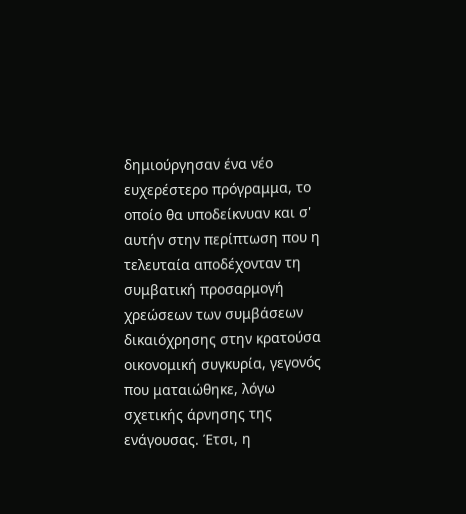δημιούργησαν ένα νέο ευχερέστερο πρόγραμμα, το οποίο θα υποδείκνυαν και σ' αυτήν στην περίπτωση που η τελευταία αποδέχονταν τη συμβατική προσαρμογή χρεώσεων των συμβάσεων δικαιόχρησης στην κρατούσα οικονομική συγκυρία, γεγονός που ματαιώθηκε, λόγω σχετικής άρνησης της ενάγουσας. Έτσι, η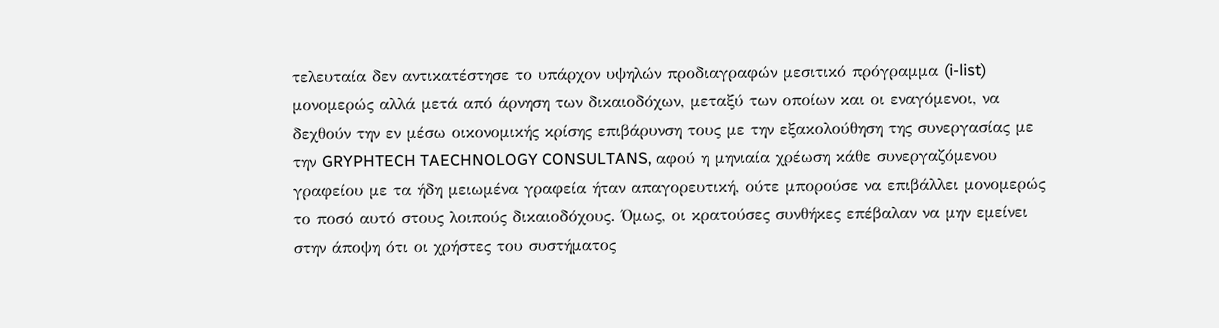τελευταία δεν αντικατέστησε το υπάρχον υψηλών προδιαγραφών μεσιτικό πρόγραμμα (i-list) μονομερώς αλλά μετά από άρνηση των δικαιοδόχων, μεταξύ των οποίων και οι εναγόμενοι, να δεχθούν την εν μέσω οικονομικής κρίσης επιβάρυνση τους με την εξακολούθηση της συνεργασίας με την GRYPHTECH TAECHNOLOGY CONSULTANS, αφού η μηνιαία χρέωση κάθε συνεργαζόμενου γραφείου με τα ήδη μειωμένα γραφεία ήταν απαγορευτική, ούτε μπορούσε να επιβάλλει μονομερώς το ποσό αυτό στους λοιπούς δικαιοδόχους. Όμως, οι κρατούσες συνθήκες επέβαλαν να μην εμείνει στην άποψη ότι οι χρήστες του συστήματος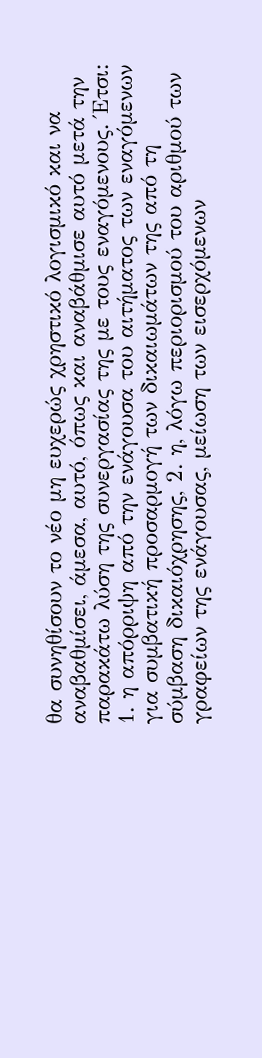θα συνηθίσουν το νέο μη ευχερώς χρηστικό λογισμικό και να αναβαθμίσει, άμεσα, αυτό, όπως και αναβάθμισε αυτό μετά την παρακάτω λύση της συνεργασίας της με τους εναγόμενους. Έτσι: 1. η απόρριψη από την ενάγουσα του αιτήματος των εναγόμενων για συμβατική προσαρμογή των δικαιωμάτων της από τη σύμβαση δικαιόχρησης, 2. η, λόγω περιορισμού του αριθμού των γραφείων της ενάγουσας, μείωση των εισερχόμενων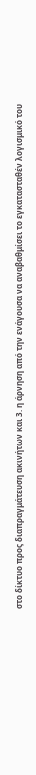στο δίκτυο προς διαπραγμάτευση ακινήτων και 3. η άρνηση από την ενάγουσα να αναβαθμίσει το εγκατασταθέν λογισμικό του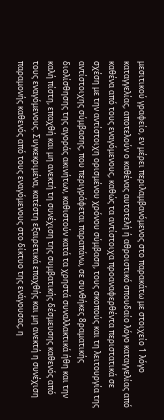μεσιτικού γραφείο, εν μέρει περιλαμβανόμενος στο παρακάτω με στοιχείο 1 λόγο καταγγελίας, αποτελούν ο καθένας αυτοτελή ή αθροιστικό σπουδαίο λόγο καταγγελίας από καθένα από τους εναγόμενους, καθώς τα αντίστοιχα προαναφερθέντα περιστατικά σε σχέση με την αντίστοιχη ορισμένου χρόνου σύμβαση, τους σκοπούς και τη λειτουργία της αντίστοιχης σύμβασης, που περιγράφεται παραπάνω, σε συνθήκες 8ραματικής διολίσθησης της αγοράς ακινήτων, καθιστούν κατά τα χρηστά συναλλακτικά ήθη και την καλή πίστη, επαχθή και μη ανεκτή τη συνέχιση της συμβατικής δέσμευσης καθενός από τους εναγόμενους. Συγκεκριμένα, κατέστη εξαιρετικά επαχθής και μη ανεκτή η συνέχιση παραμονής καθενός από τους εναγόμενους στο δίκτυο της ενάγουσας, η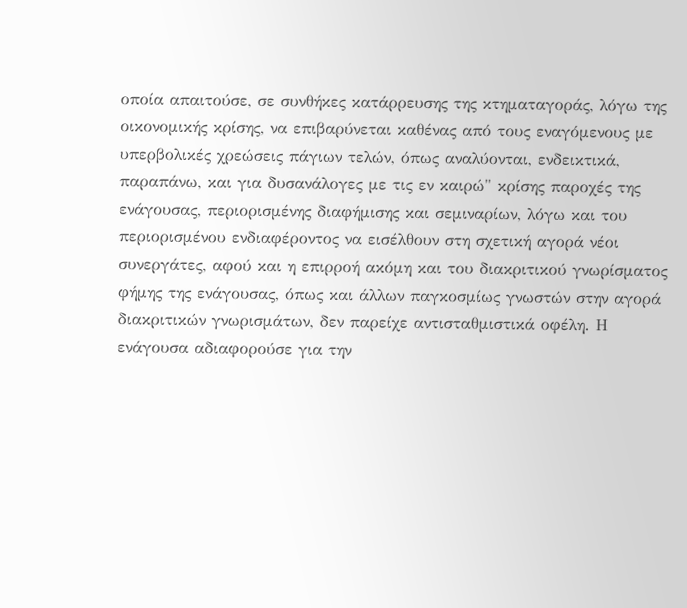οποία απαιτούσε, σε συνθήκες κατάρρευσης της κτηματαγοράς, λόγω της οικονομικής κρίσης, να επιβαρύνεται καθένας από τους εναγόμενους με υπερβολικές χρεώσεις πάγιων τελών, όπως αναλύονται, ενδεικτικά, παραπάνω, και για δυσανάλογες με τις εν καιρώ" κρίσης παροχές της ενάγουσας, περιορισμένης διαφήμισης και σεμιναρίων, λόγω και του περιορισμένου ενδιαφέροντος να εισέλθουν στη σχετική αγορά νέοι συνεργάτες, αφού και η επιρροή ακόμη και του διακριτικού γνωρίσματος φήμης της ενάγουσας, όπως και άλλων παγκοσμίως γνωστών στην αγορά διακριτικών γνωρισμάτων, δεν παρείχε αντισταθμιστικά οφέλη. Η ενάγουσα αδιαφορούσε για την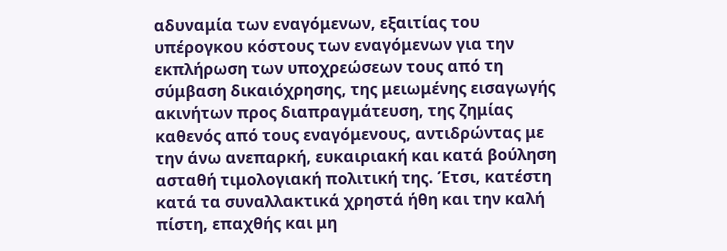αδυναμία των εναγόμενων, εξαιτίας του υπέρογκου κόστους των εναγόμενων για την εκπλήρωση των υποχρεώσεων τους από τη σύμβαση δικαιόχρησης, της μειωμένης εισαγωγής ακινήτων προς διαπραγμάτευση, της ζημίας καθενός από τους εναγόμενους, αντιδρώντας με την άνω ανεπαρκή, ευκαιριακή και κατά βούληση ασταθή τιμολογιακή πολιτική της. Έτσι, κατέστη κατά τα συναλλακτικά χρηστά ήθη και την καλή πίστη, επαχθής και μη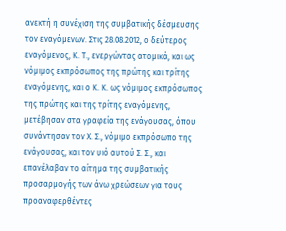ανεκτή η συνέχιση της συμβατικής δέσμευσης τον εναγόμενων. Στις 28.08.2012, ο δεύτερος εναγόμενος, Κ. Τ., ενεργώντας ατομικά, και ως νόμιμος εκπρόσωπος της πρώτης και τρίτης εναγόμενης, και ο Κ. Κ. ως νόμιμος εκπρόσωπος της πρώτης και της τρίτης εναγόμενης, μετέβησαν στα γραφεία της ενάγουσας, όπου συνάντησαν τον Χ. Σ., νόμιμο εκπρόσωπο της ενάγουσας, και τον υιό αυτού Σ. Σ., και επανέλαβαν το αίτημα της συμβατικής προσαρμογής των άνω χρεώσεων για τους προαναφερθέντες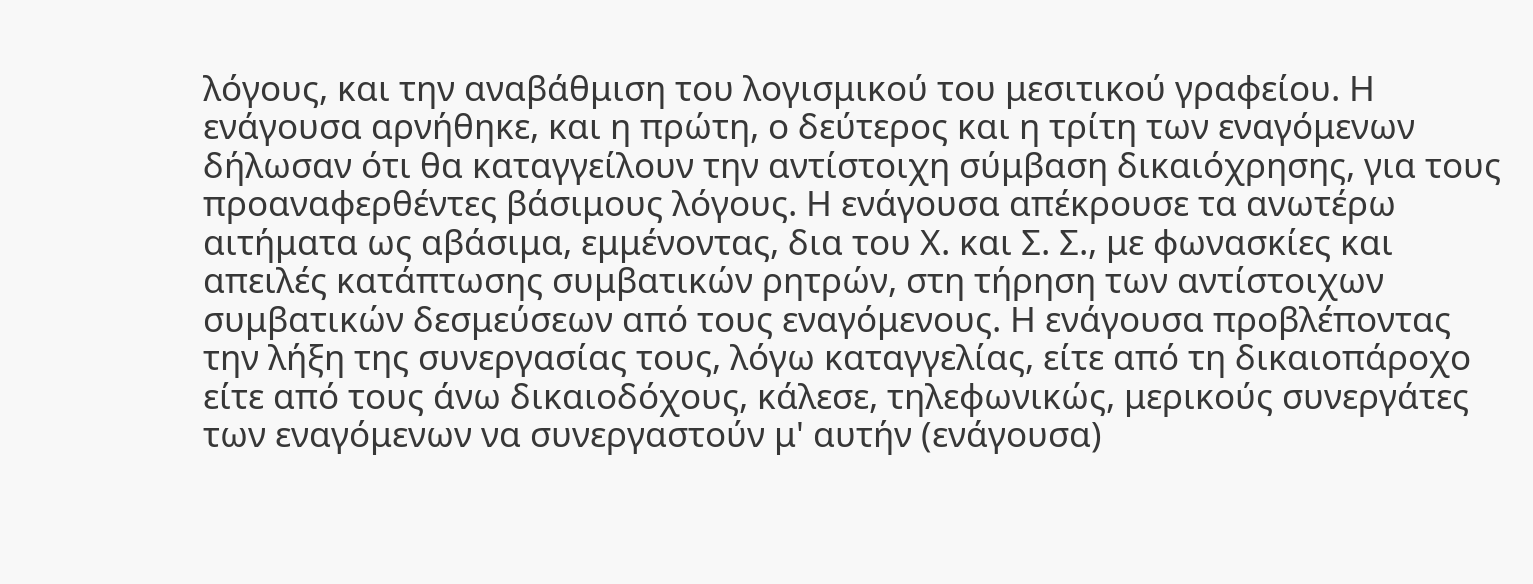λόγους, και την αναβάθμιση του λογισμικού του μεσιτικού γραφείου. Η ενάγουσα αρνήθηκε, και η πρώτη, ο δεύτερος και η τρίτη των εναγόμενων δήλωσαν ότι θα καταγγείλουν την αντίστοιχη σύμβαση δικαιόχρησης, για τους προαναφερθέντες βάσιμους λόγους. Η ενάγουσα απέκρουσε τα ανωτέρω αιτήματα ως αβάσιμα, εμμένοντας, δια του Χ. και Σ. Σ., με φωνασκίες και απειλές κατάπτωσης συμβατικών ρητρών, στη τήρηση των αντίστοιχων συμβατικών δεσμεύσεων από τους εναγόμενους. Η ενάγουσα προβλέποντας την λήξη της συνεργασίας τους, λόγω καταγγελίας, είτε από τη δικαιοπάροχο είτε από τους άνω δικαιοδόχους, κάλεσε, τηλεφωνικώς, μερικούς συνεργάτες των εναγόμενων να συνεργαστούν μ' αυτήν (ενάγουσα)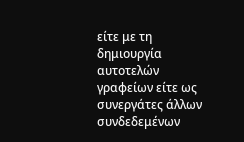είτε με τη δημιουργία αυτοτελών γραφείων είτε ως συνεργάτες άλλων συνδεδεμένων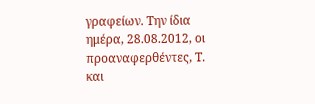γραφείων. Την ίδια ημέρα, 28.08.2012, οι προαναφερθέντες, Τ. και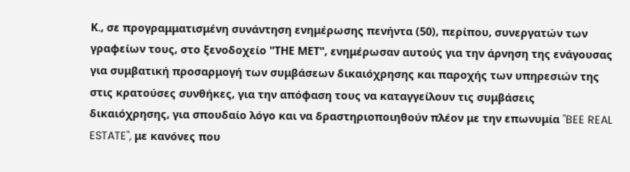Κ., σε προγραμματισμένη συνάντηση ενημέρωσης πενήντα (50), περίπου, συνεργατών των γραφείων τους, στο ξενοδοχείο "ΤΗΕ ΜΕΤ", ενημέρωσαν αυτούς για την άρνηση της ενάγουσας για συμβατική προσαρμογή των συμβάσεων δικαιόχρησης και παροχής των υπηρεσιών της στις κρατούσες συνθήκες, για την απόφαση τους να καταγγείλουν τις συμβάσεις δικαιόχρησης, για σπουδαίο λόγο και να δραστηριοποιηθούν πλέον με την επωνυμία "BEE REAL ESTATE", με κανόνες που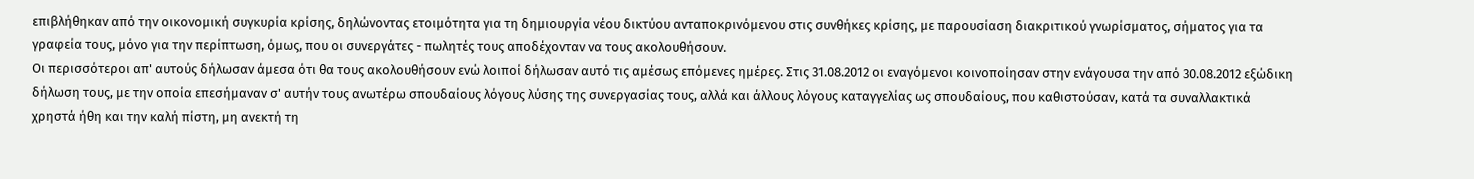επιβλήθηκαν από την οικονομική συγκυρία κρίσης, δηλώνοντας ετοιμότητα για τη δημιουργία νέου δικτύου ανταποκρινόμενου στις συνθήκες κρίσης, με παρουσίαση διακριτικού γνωρίσματος, σήματος για τα γραφεία τους, μόνο για την περίπτωση, όμως, που οι συνεργάτες - πωλητές τους αποδέχονταν να τους ακολουθήσουν.
Οι περισσότεροι απ' αυτούς δήλωσαν άμεσα ότι θα τους ακολουθήσουν ενώ λοιποί δήλωσαν αυτό τις αμέσως επόμενες ημέρες. Στις 31.08.2012 oι εναγόμενοι κοινοποίησαν στην ενάγουσα την από 30.08.2012 εξώδικη δήλωση τους, με την οποία επεσήμαναν σ' αυτήν τους ανωτέρω σπουδαίους λόγους λύσης της συνεργασίας τους, αλλά και άλλους λόγους καταγγελίας ως σπουδαίους, που καθιστούσαν, κατά τα συναλλακτικά χρηστά ήθη και την καλή πίστη, μη ανεκτή τη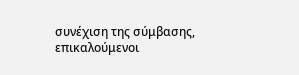συνέχιση της σύμβασης, επικαλούμενοι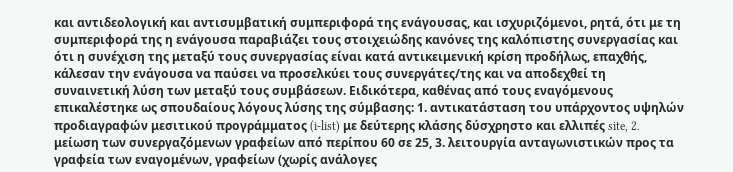και αντιδεολογική και αντισυμβατική συμπεριφορά της ενάγουσας, και ισχυριζόμενοι, ρητά, ότι με τη συμπεριφορά της η ενάγουσα παραβιάζει τους στοιχειώδης κανόνες της καλόπιστης συνεργασίας και ότι η συνέχιση της μεταξύ τους συνεργασίας είναι κατά αντικειμενική κρίση προδήλως, επαχθής, κάλεσαν την ενάγουσα να παύσει να προσελκύει τους συνεργάτες/της και να αποδεχθεί τη συναινετική λύση των μεταξύ τους συμβάσεων. Ειδικότερα, καθένας από τους εναγόμενους επικαλέστηκε ως σπουδαίους λόγους λύσης της σύμβασης: 1. αντικατάσταση του υπάρχοντος υψηλών προδιαγραφών μεσιτικού προγράμματος (i-list) με δεύτερης κλάσης δύσχρηστο και ελλιπές site, 2. μείωση των συνεργαζόμενων γραφείων από περίπου 60 σε 25, 3. λειτουργία ανταγωνιστικών προς τα γραφεία των εναγομένων, γραφείων (χωρίς ανάλογες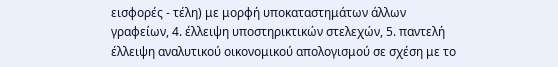εισφορές - τέλη) με μορφή υποκαταστημάτων άλλων γραφείων, 4. έλλειψη υποστηρικτικών στελεχών, 5. παντελή έλλειψη αναλυτικού οικονομικού απολογισμού σε σχέση με το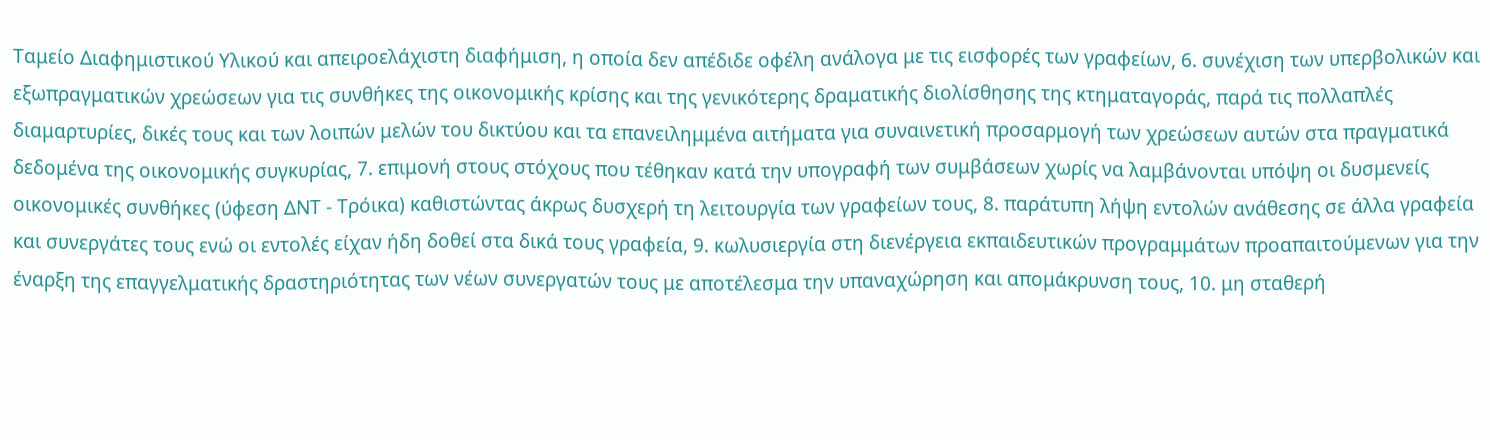Ταμείο Διαφημιστικού Υλικού και απειροελάχιστη διαφήμιση, η οποία δεν απέδιδε οφέλη ανάλογα με τις εισφορές των γραφείων, 6. συνέχιση των υπερβολικών και εξωπραγματικών χρεώσεων για τις συνθήκες της οικονομικής κρίσης και της γενικότερης δραματικής διολίσθησης της κτηματαγοράς, παρά τις πολλαπλές διαμαρτυρίες, δικές τους και των λοιπών μελών του δικτύου και τα επανειλημμένα αιτήματα για συναινετική προσαρμογή των χρεώσεων αυτών στα πραγματικά δεδομένα της οικονομικής συγκυρίας, 7. επιμονή στους στόχους που τέθηκαν κατά την υπογραφή των συμβάσεων χωρίς να λαμβάνονται υπόψη οι δυσμενείς οικονομικές συνθήκες (ύφεση ΔΝΤ - Τρόικα) καθιστώντας άκρως δυσχερή τη λειτουργία των γραφείων τους, 8. παράτυπη λήψη εντολών ανάθεσης σε άλλα γραφεία και συνεργάτες τους ενώ οι εντολές είχαν ήδη δοθεί στα δικά τους γραφεία, 9. κωλυσιεργία στη διενέργεια εκπαιδευτικών προγραμμάτων προαπαιτούμενων για την έναρξη της επαγγελματικής δραστηριότητας των νέων συνεργατών τους με αποτέλεσμα την υπαναχώρηση και απομάκρυνση τους, 10. μη σταθερή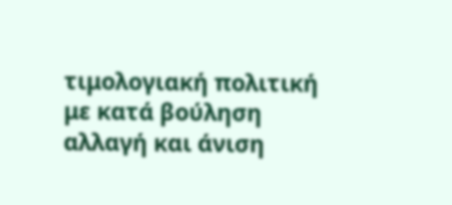τιμολογιακή πολιτική με κατά βούληση αλλαγή και άνιση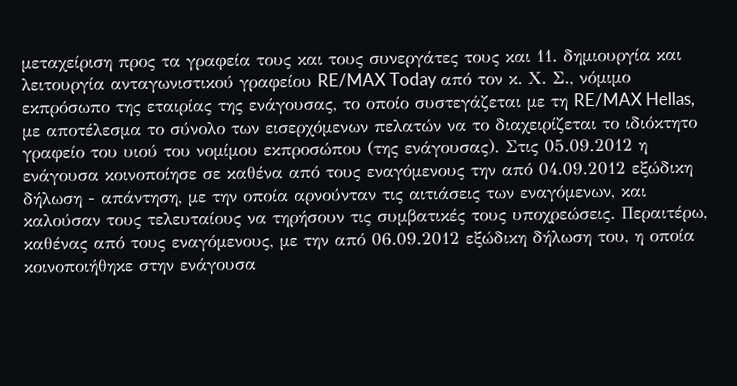μεταχείριση προς τα γραφεία τους και τους συνεργάτες τους και 11. δημιουργία και λειτουργία ανταγωνιστικού γραφείου RE/MAX Today από τον κ. Χ. Σ., νόμιμο εκπρόσωπο της εταιρίας της ενάγουσας, το οποίο συστεγάζεται με τη RE/MAX Hellas, με αποτέλεσμα το σύνολο των εισερχόμενων πελατών να το διαχειρίζεται το ιδιόκτητο γραφείο του υιού του νομίμου εκπροσώπου (της ενάγουσας). Στις 05.09.2012 η ενάγουσα κοινοποίησε σε καθένα από τους εναγόμενους την από 04.09.2012 εξώδικη δήλωση - απάντηση, με την οποία αρνούνταν τις αιτιάσεις των εναγόμενων, και καλούσαν τους τελευταίους να τηρήσουν τις συμβατικές τους υποχρεώσεις. Περαιτέρω, καθένας από τους εναγόμενους, με την από 06.09.2012 εξώδικη δήλωση του, η οποία κοινοποιήθηκε στην ενάγουσα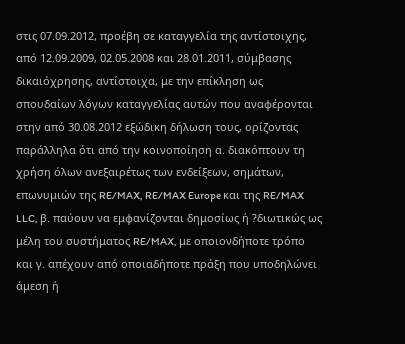στις 07.09.2012, προέβη σε καταγγελία της αντίστοιχης, από 12.09.2009, 02.05.2008 και 28.01.2011, σύμβασης δικαιόχρησης, αντίστοιχα, με την επίκληση ως σπουδαίων λόγων καταγγελίας αυτών που αναφέρονται στην από 30.08.2012 εξώδικη δήλωση τους, ορίζοντας παράλληλα ότι από την κοινοποίηση α. διακόπτουν τη χρήση όλων ανεξαιρέτως των ενδείξεων, σημάτων, επωνυμιών της RE/MAX, RE/MAX Europe και της RE/MAX LLC, β. παύουν να εμφανίζονται δημοσίως ή ?διωτικώς ως μέλη του συστήματος RE/MAX, με οποιονδήποτε τρόπο και γ. απέχουν από οποιαδήποτε πράξη που υποδηλώνει άμεση ή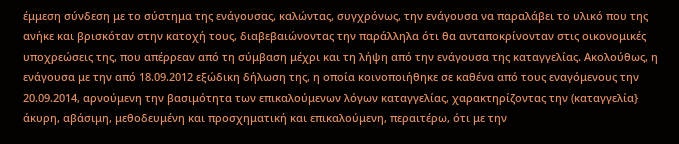έμμεση σύνδεση με το σύστημα της ενάγουσας, καλώντας, συγχρόνως, την ενάγουσα να παραλάβει το υλικό που της ανήκε και βρισκόταν στην κατοχή τους, διαβεβαιώνοντας την παράλληλα ότι θα ανταποκρίνονταν στις οικονομικές υποχρεώσεις της, που απέρρεαν από τη σύμβαση μέχρι και τη λήψη από την ενάγουσα της καταγγελίας. Ακολούθως, η ενάγουσα με την από 18.09.2012 εξώδικη δήλωση της, η οποία κοινοποιήθηκε σε καθένα από τους εναγόμενους την 20.09.2014, αρνούμενη την βασιμότητα των επικαλούμενων λόγων καταγγελίας, χαρακτηρίζοντας την (καταγγελία} άκυρη, αβάσιμη, μεθοδευμένη και προσχηματική και επικαλούμενη, περαιτέρω, ότι με την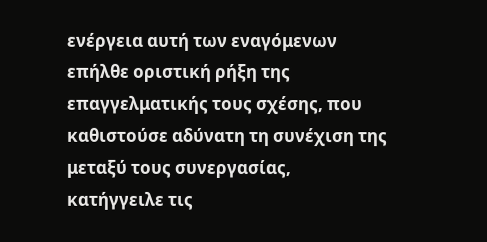ενέργεια αυτή των εναγόμενων επήλθε οριστική ρήξη της επαγγελματικής τους σχέσης, που καθιστούσε αδύνατη τη συνέχιση της μεταξύ τους συνεργασίας, κατήγγειλε τις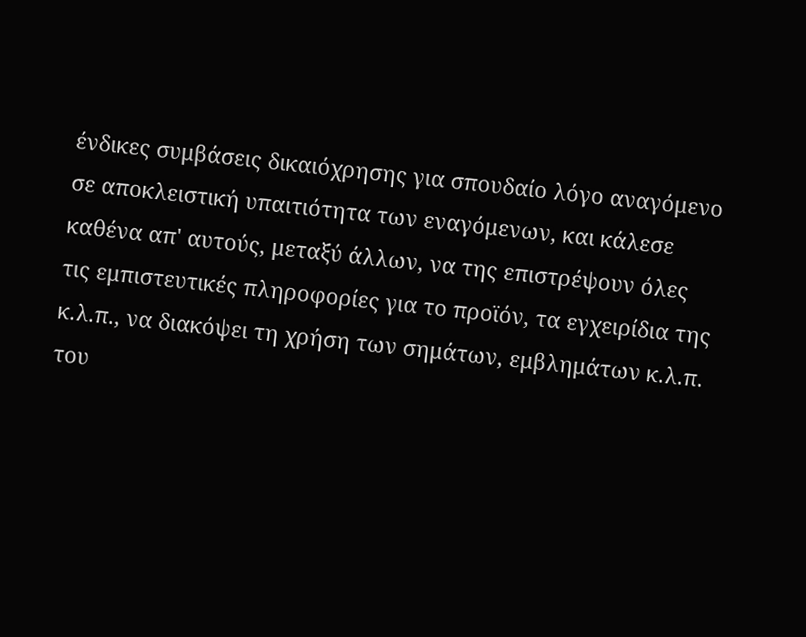ένδικες συμβάσεις δικαιόχρησης για σπουδαίο λόγο αναγόμενο σε αποκλειστική υπαιτιότητα των εναγόμενων, και κάλεσε καθένα απ' αυτούς, μεταξύ άλλων, να της επιστρέψουν όλες τις εμπιστευτικές πληροφορίες για το προϊόν, τα εγχειρίδια της κ.λ.π., να διακόψει τη χρήση των σημάτων, εμβλημάτων κ.λ.π. του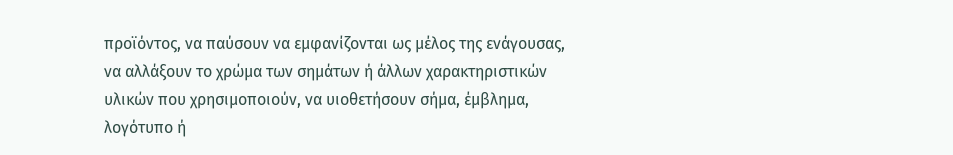προϊόντος, να παύσουν να εμφανίζονται ως μέλος της ενάγουσας, να αλλάξουν το χρώμα των σημάτων ή άλλων χαρακτηριστικών υλικών που χρησιμοποιούν, να υιοθετήσουν σήμα, έμβλημα, λογότυπο ή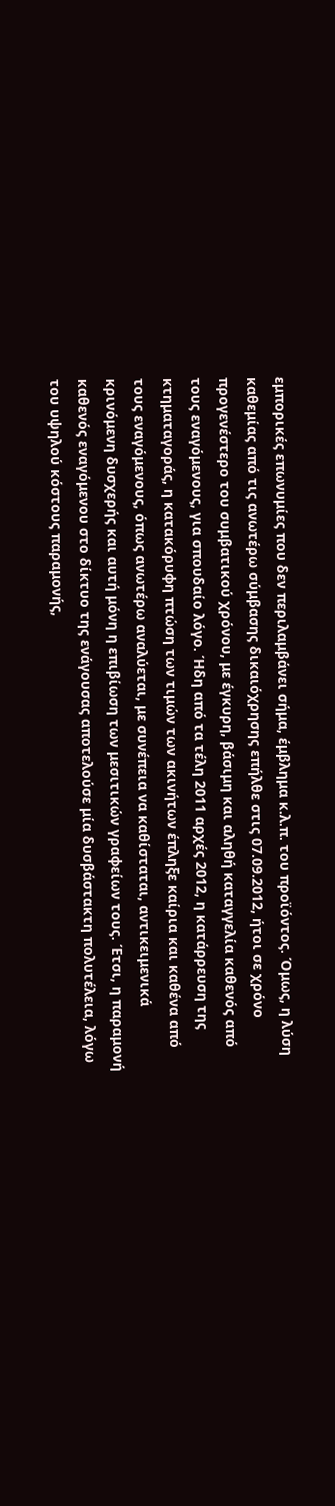εμπορικές επωνυμίες που δεν περιλαμβάνει σήμα, έμβλημα κ.λ.π. του προϊόντος. Όμως, η λύση καθεμίας από τις ανωτέρω σύμβασης δικαιόχρησης επήλθε στις 07.09.2012, ήτοι σε χρόνο προγενέστερο του συμβατικού χρόνου, με έγκυρη, βάσιμη και αληθή καταγγελία καθενός από τους εναγόμενους, για σπουδαίο λόγο. Ήδη από τα τέλη 2011 αρχές 2012, η κατάρρευση της κτηματαγοράς, η κατακόρυφη πτώση των τιμών των ακινήτων έπληξε καίρια και καθένα από τους εναγόμενους, όπως ανωτέρω αναλύεται, με συνέπεια να καθίσταται, αντικειμενικά κρινόμενη δυσχερής και αυτή μόνη η επιβίωση των μεσιτικών γραφείων τους. Έτσι, η παραμονή καθενός εναγόμενου στο δίκτυο της ενάγουσας αποτελούσε μία δυσβάστακτη πολυτέλεια, λόγω του υψηλού κόστους παραμονής,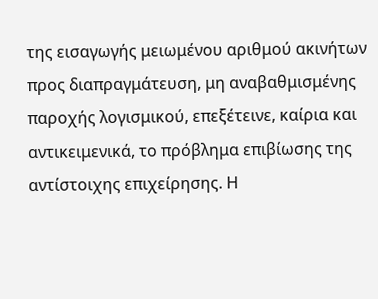της εισαγωγής μειωμένου αριθμού ακινήτων προς διαπραγμάτευση, μη αναβαθμισμένης παροχής λογισμικού, επεξέτεινε, καίρια και αντικειμενικά, το πρόβλημα επιβίωσης της αντίστοιχης επιχείρησης. Η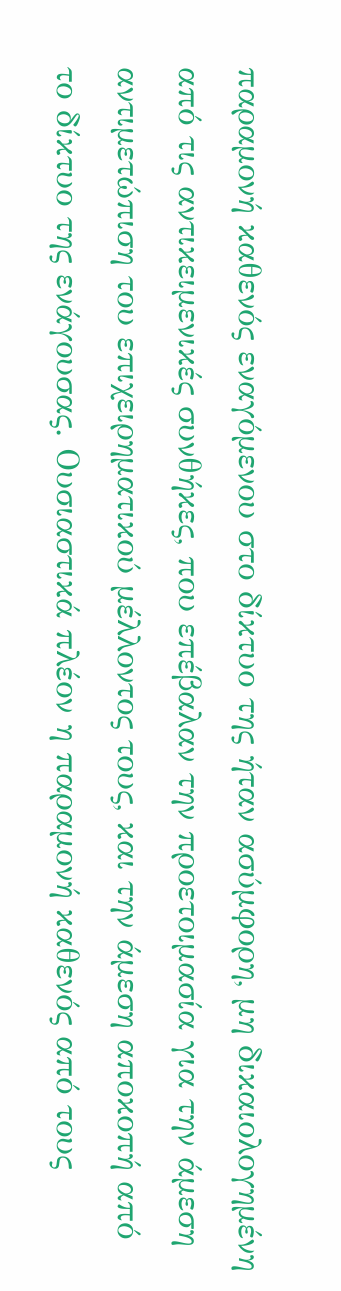παραμονή καθενός εναγόμενου στο δίκτυο της ήταν ασύμφορη, μη δικαιολογημένη από τις αντικειμενικές συνθήκες, που επέβαλαν την προετοιμασία για την άμεση αντιμετώπιση του επιχειρηματικού μέλλοντος τους, και την άμεση αποκοπή από το δίκτυο της ενάγουσας. Ουσιαστικά πλέον η παραμονή καθενός από τους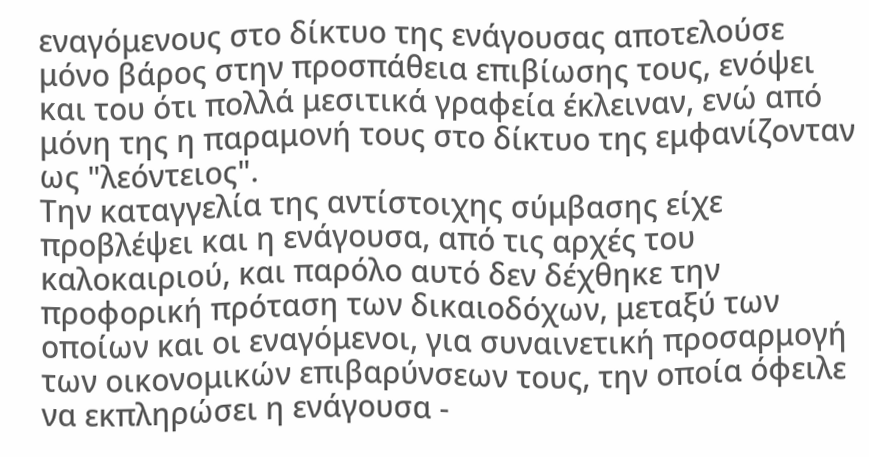εναγόμενους στο δίκτυο της ενάγουσας αποτελούσε μόνο βάρος στην προσπάθεια επιβίωσης τους, ενόψει και του ότι πολλά μεσιτικά γραφεία έκλειναν, ενώ από μόνη της η παραμονή τους στο δίκτυο της εμφανίζονταν ως "λεόντειος".
Την καταγγελία της αντίστοιχης σύμβασης είχε προβλέψει και η ενάγουσα, από τις αρχές του καλοκαιριού, και παρόλο αυτό δεν δέχθηκε την προφορική πρόταση των δικαιοδόχων, μεταξύ των οποίων και οι εναγόμενοι, για συναινετική προσαρμογή των οικονομικών επιβαρύνσεων τους, την οποία όφειλε να εκπληρώσει η ενάγουσα -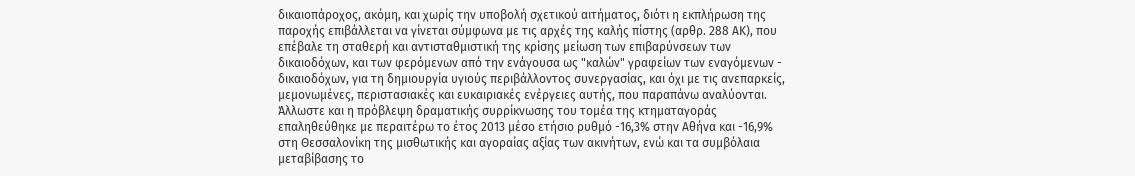δικαιοπάροχος, ακόμη, και χωρίς την υποβολή σχετικού αιτήματος, διότι η εκπλήρωση της παροχής επιβάλλεται να γίνεται σύμφωνα με τις αρχές της καλής πίστης (αρθρ. 288 ΑΚ), που επέβαλε τη σταθερή και αντισταθμιστική της κρίσης μείωση των επιβαρύνσεων των δικαιοδόχων, και των φερόμενων από την ενάγουσα ως "καλών" γραφείων των εναγόμενων - δικαιοδόχων, για τη δημιουργία υγιούς περιβάλλοντος συνεργασίας, και όχι με τις ανεπαρκείς, μεμονωμένες, περιστασιακές και ευκαιριακές ενέργειες αυτής, που παραπάνω αναλύονται. Άλλωστε και η πρόβλεψη δραματικής συρρίκνωσης του τομέα της κτηματαγοράς επαληθεύθηκε με περαιτέρω το έτος 2013 μέσο ετήσιο ρυθμό -16,3% στην Αθήνα και -16,9% στη Θεσσαλονίκη της μισθωτικής και αγοραίας αξίας των ακινήτων, ενώ και τα συμβόλαια μεταβίβασης το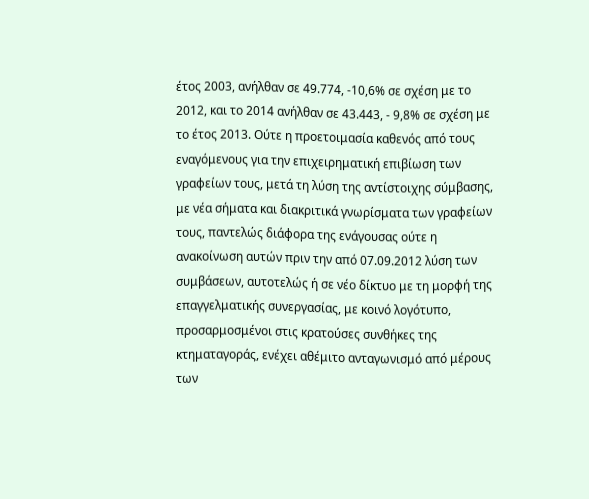έτος 2003, ανήλθαν σε 49.774, -10,6% σε σχέση με το 2012, και το 2014 ανήλθαν σε 43.443, - 9,8% σε σχέση με το έτος 2013. Ούτε η προετοιμασία καθενός από τους εναγόμενους για την επιχειρηματική επιβίωση των γραφείων τους, μετά τη λύση της αντίστοιχης σύμβασης, με νέα σήματα και διακριτικά γνωρίσματα των γραφείων τους, παντελώς διάφορα της ενάγουσας ούτε η ανακοίνωση αυτών πριν την από 07.09.2012 λύση των συμβάσεων, αυτοτελώς ή σε νέο δίκτυο με τη μορφή της επαγγελματικής συνεργασίας, με κοινό λογότυπο, προσαρμοσμένοι στις κρατούσες συνθήκες της κτηματαγοράς, ενέχει αθέμιτο ανταγωνισμό από μέρους των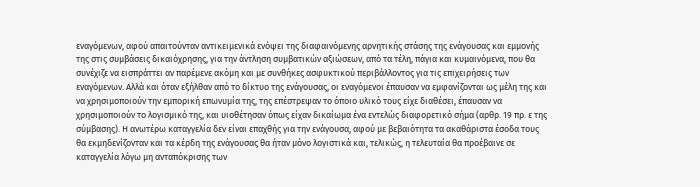εναγόμενων, αφού απαιτούνταν αντικειμενικά ενόψει της διαφαινόμενης αρνητικής στάσης της ενάγουσας και εμμονής της στις συμβάσεις δικαιόχρησης, για την άντληση συμβατικών αξιώσεων, από τα τέλη, πάγια και κυμαινόμενα, που θα συνέχιζε να εισπράττει αν παρέμενε ακόμη και με συνθήκες ασφυκτικού περιβάλλοντος για τις επιχειρήσεις των εναγόμενων. Αλλά και όταν εξήλθαν από το δίκτυο της ενάγουσας, οι εναγόμενοι έπαυσαν να εμφανίζονται ως μέλη της και να χρησιμοποιούν την εμπορική επωνυμία της, της επέστρεψαν το όποιο υλικό τους είχε διαθέσει, έπαυσαν να χρησιμοποιούν το λογισμικό της, και υιοθέτησαν όπως είχαν δικαίωμα ένα εντελώς διαφορετικό σήμα (αρθρ. 19 πρ. ε της σύμβασης). Η ανωτέρω καταγγελία δεν είναι επαχθής για την ενάγουσα, αφού με βεβαιότητα τα ακαθάριστα έσοδα τους θα εκμηδενίζονταν και τα κέρδη της ενάγουσας θα ήταν μόνο λογιστικά και, τελικώς, η τελευταία θα προέβαινε σε καταγγελία λόγω μη ανταπόκρισης των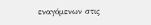εναγόμενων στις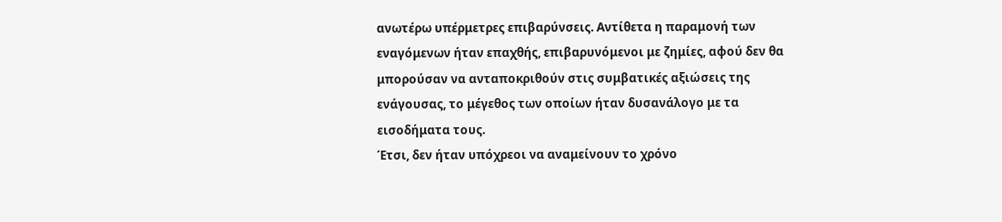ανωτέρω υπέρμετρες επιβαρύνσεις. Αντίθετα η παραμονή των εναγόμενων ήταν επαχθής, επιβαρυνόμενοι με ζημίες, αφού δεν θα μπορούσαν να ανταποκριθούν στις συμβατικές αξιώσεις της ενάγουσας, το μέγεθος των οποίων ήταν δυσανάλογο με τα εισοδήματα τους.
Έτσι, δεν ήταν υπόχρεοι να αναμείνουν το χρόνο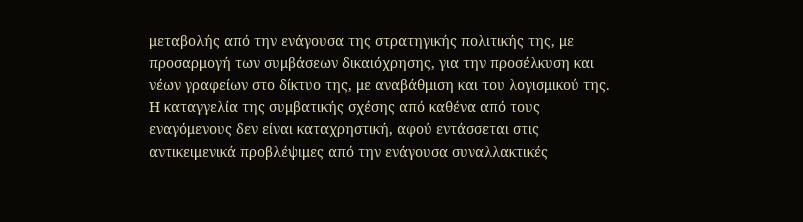μεταβολής από την ενάγουσα της στρατηγικής πολιτικής της, με προσαρμογή των συμβάσεων δικαιόχρησης, για την προσέλκυση και νέων γραφείων στο δίκτυο της, με αναβάθμιση και του λογισμικού της. Η καταγγελία της συμβατικής σχέσης από καθένα από τους εναγόμενους δεν είναι καταχρηστική, αφού εντάσσεται στις αντικειμενικά προβλέψιμες από την ενάγουσα συναλλακτικές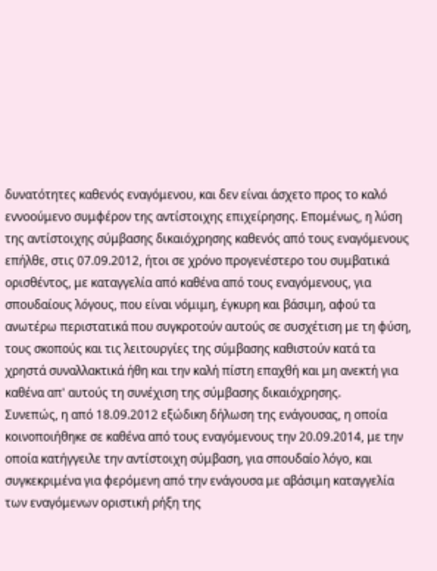δυνατότητες καθενός εναγόμενου, και δεν είναι άσχετο προς το καλό εννοούμενο συμφέρον της αντίστοιχης επιχείρησης. Επομένως, η λύση της αντίστοιχης σύμβασης δικαιόχρησης καθενός από τους εναγόμενους επήλθε, στις 07.09.2012, ήτοι σε χρόνο προγενέστερο του συμβατικά ορισθέντος, με καταγγελία από καθένα από τους εναγόμενους, για σπουδαίους λόγους, που είναι νόμιμη, έγκυρη και βάσιμη, αφού τα ανωτέρω περιστατικά που συγκροτούν αυτούς σε συσχέτιση με τη φύση, τους σκοπούς και τις λειτουργίες της σύμβασης καθιστούν κατά τα χρηστά συναλλακτικά ήθη και την καλή πίστη επαχθή και μη ανεκτή για καθένα απ' αυτούς τη συνέχιση της σύμβασης δικαιόχρησης.
Συνεπώς, η από 18.09.2012 εξώδικη δήλωση της ενάγουσας, η οποία κοινοποιήθηκε σε καθένα από τους εναγόμενους την 20.09.2014, με την οποία κατήγγειλε την αντίστοιχη σύμβαση, για σπουδαίο λόγο, και συγκεκριμένα για φερόμενη από την ενάγουσα με αβάσιμη καταγγελία των εναγόμενων οριστική ρήξη της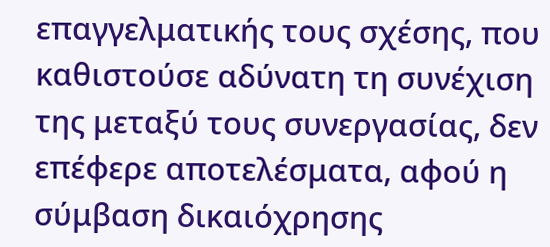επαγγελματικής τους σχέσης, που καθιστούσε αδύνατη τη συνέχιση της μεταξύ τους συνεργασίας, δεν επέφερε αποτελέσματα, αφού η σύμβαση δικαιόχρησης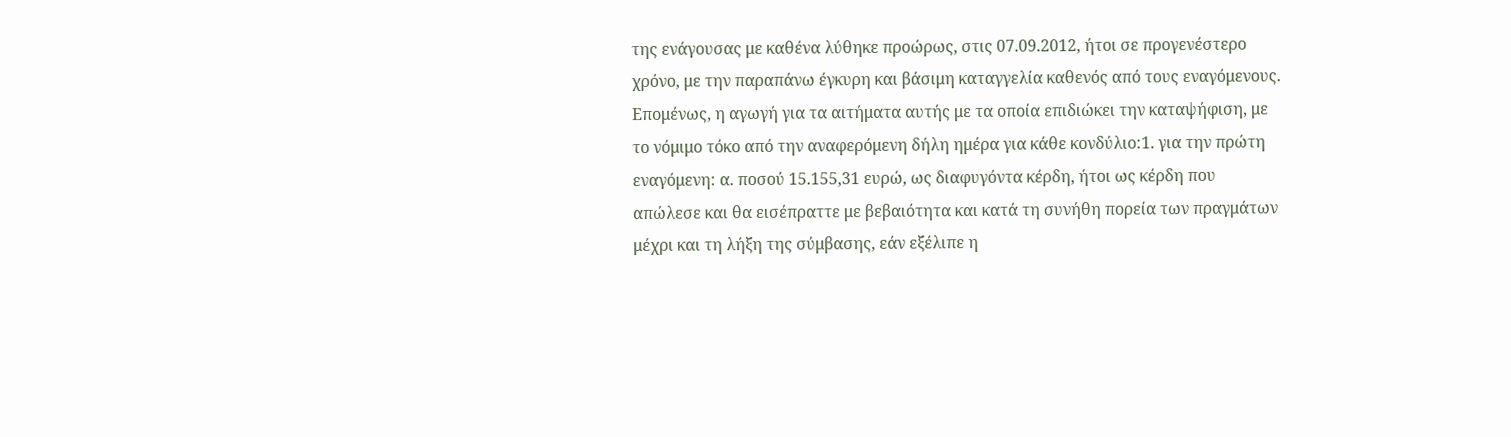της ενάγουσας με καθένα λύθηκε προώρως, στις 07.09.2012, ήτοι σε προγενέστερο χρόνο, με την παραπάνω έγκυρη και βάσιμη καταγγελία καθενός από τους εναγόμενους. Επομένως, η αγωγή για τα αιτήματα αυτής με τα οποία επιδιώκει την καταψήφιση, με το νόμιμο τόκο από την αναφερόμενη δήλη ημέρα για κάθε κονδύλιο:1. για την πρώτη εναγόμενη: α. ποσού 15.155,31 ευρώ, ως διαφυγόντα κέρδη, ήτοι ως κέρδη που απώλεσε και θα εισέπραττε με βεβαιότητα και κατά τη συνήθη πορεία των πραγμάτων μέχρι και τη λήξη της σύμβασης, εάν εξέλιπε η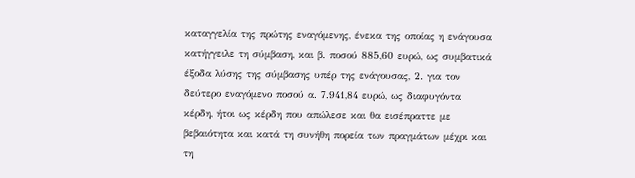καταγγελία της πρώτης εναγόμενης, ένεκα της οποίας η ενάγουσα κατήγγειλε τη σύμβαση, και β. ποσού 885,60 ευρώ, ως συμβατικά έξοδα λύσης της σύμβασης υπέρ της ενάγουσας, 2. για τον δεύτερο εναγόμενο ποσού α. 7.941,84 ευρώ, ως διαφυγόντα κέρδη, ήτοι ως κέρδη που απώλεσε και θα εισέπραττε με βεβαιότητα και κατά τη συνήθη πορεία των πραγμάτων μέχρι και τη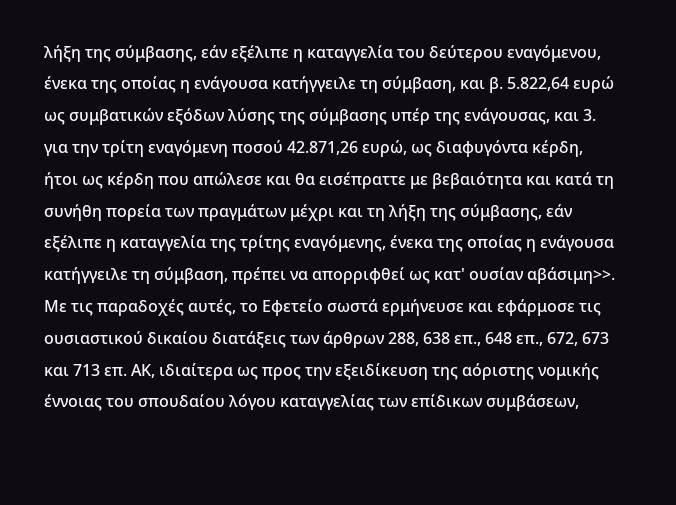λήξη της σύμβασης, εάν εξέλιπε η καταγγελία του δεύτερου εναγόμενου, ένεκα της οποίας η ενάγουσα κατήγγειλε τη σύμβαση, και β. 5.822,64 ευρώ ως συμβατικών εξόδων λύσης της σύμβασης υπέρ της ενάγουσας, και 3. για την τρίτη εναγόμενη ποσού 42.871,26 ευρώ, ως διαφυγόντα κέρδη, ήτοι ως κέρδη που απώλεσε και θα εισέπραττε με βεβαιότητα και κατά τη συνήθη πορεία των πραγμάτων μέχρι και τη λήξη της σύμβασης, εάν εξέλιπε η καταγγελία της τρίτης εναγόμενης, ένεκα της οποίας η ενάγουσα κατήγγειλε τη σύμβαση, πρέπει να απορριφθεί ως κατ' ουσίαν αβάσιμη>>.
Με τις παραδοχές αυτές, το Εφετείο σωστά ερμήνευσε και εφάρμοσε τις ουσιαστικού δικαίου διατάξεις των άρθρων 288, 638 επ., 648 επ., 672, 673 και 713 επ. ΑΚ, ιδιαίτερα ως προς την εξειδίκευση της αόριστης νομικής έννοιας του σπουδαίου λόγου καταγγελίας των επίδικων συμβάσεων,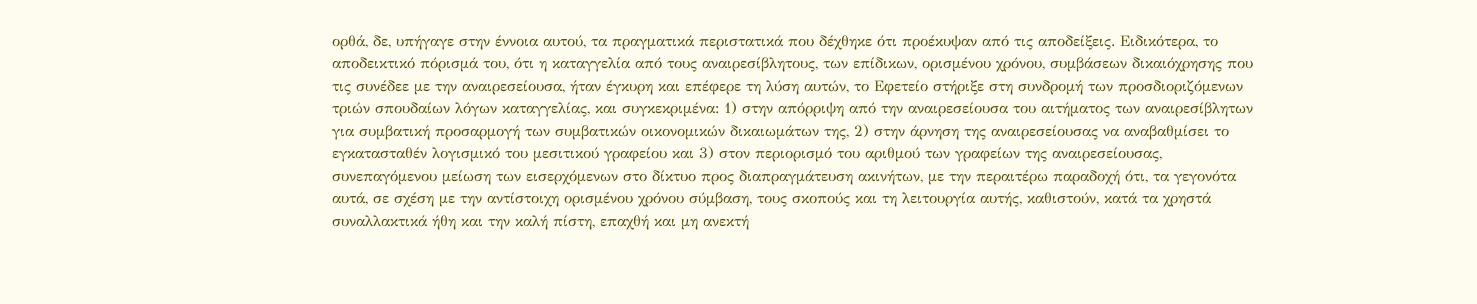ορθά, δε, υπήγαγε στην έννοια αυτού, τα πραγματικά περιστατικά που δέχθηκε ότι προέκυψαν από τις αποδείξεις. Ειδικότερα, το αποδεικτικό πόρισμά του, ότι η καταγγελία από τους αναιρεσίβλητους, των επίδικων, ορισμένου χρόνου, συμβάσεων δικαιόχρησης που τις συνέδεε με την αναιρεσείουσα, ήταν έγκυρη και επέφερε τη λύση αυτών, το Εφετείο στήριξε στη συνδρομή των προσδιοριζόμενων τριών σπουδαίων λόγων καταγγελίας, και συγκεκριμένα: 1) στην απόρριψη από την αναιρεσείουσα του αιτήματος των αναιρεσίβλητων για συμβατική προσαρμογή των συμβατικών οικονομικών δικαιωμάτων της, 2) στην άρνηση της αναιρεσείουσας να αναβαθμίσει το εγκατασταθέν λογισμικό του μεσιτικού γραφείου και 3) στον περιορισμό του αριθμού των γραφείων της αναιρεσείουσας, συνεπαγόμενου μείωση των εισερχόμενων στο δίκτυο προς διαπραγμάτευση ακινήτων, με την περαιτέρω παραδοχή ότι, τα γεγονότα αυτά, σε σχέση με την αντίστοιχη ορισμένου χρόνου σύμβαση, τους σκοπούς και τη λειτουργία αυτής, καθιστούν, κατά τα χρηστά συναλλακτικά ήθη και την καλή πίστη, επαχθή και μη ανεκτή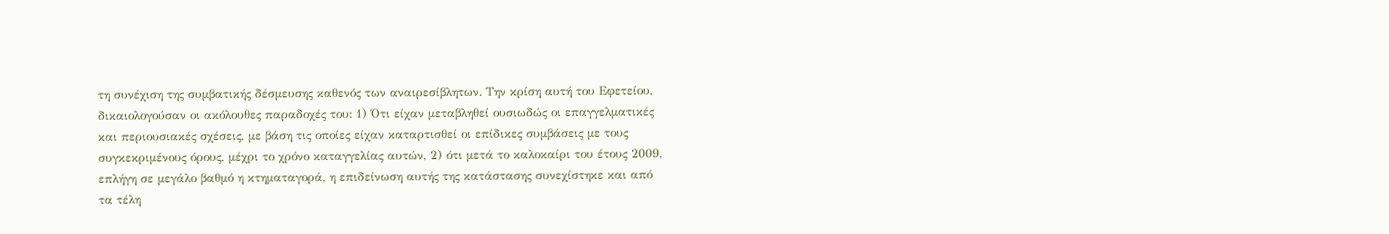τη συνέχιση της συμβατικής δέσμευσης καθενός των αναιρεσίβλητων. Την κρίση αυτή του Εφετείου, δικαιολογούσαν οι ακόλουθες παραδοχές του: 1) Ότι είχαν μεταβληθεί ουσιωδώς οι επαγγελματικές και περιουσιακές σχέσεις, με βάση τις οποίες είχαν καταρτισθεί οι επίδικες συμβάσεις με τους συγκεκριμένους όρους, μέχρι το χρόνο καταγγελίας αυτών, 2) ότι μετά το καλοκαίρι του έτους 2009, επλήγη σε μεγάλο βαθμό η κτηματαγορά, η επιδείνωση αυτής της κατάστασης συνεχίστηκε και από τα τέλη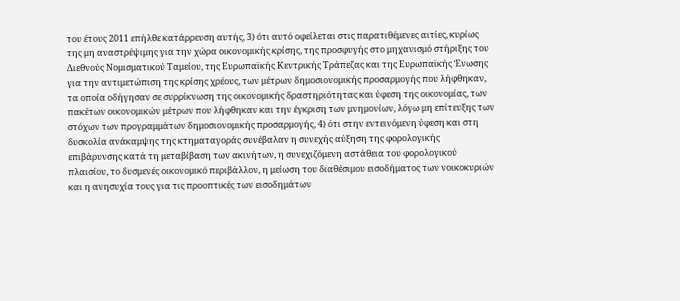του έτους 2011 επήλθε κατάρρευση αυτής, 3) ότι αυτό οφείλεται στις παρατιθέμενες αιτίες, κυρίως της μη αναστρέψιμης για την χώρα οικονομικής κρίσης, της προσφυγής στο μηχανισμό στήριξης του Διεθνούς Νομισματικού Ταμείου, της Ευρωπαϊκής Κεντρικής Τράπεζας και της Ευρωπαϊκής Ένωσης για την αντιμετώπιση της κρίσης χρέους, των μέτρων δημοσιονομικής προσαρμογής που λήφθηκαν, τα οποία οδήγησαν σε συρρίκνωση της οικονομικής δραστηριότητας και ύφεση της οικονομίας, των πακέτων οικονομικών μέτρων που λήφθηκαν και την έγκριση των μνημονίων, λόγω μη επίτευξης των στόχων των προγραμμάτων δημοσιονομικής προσαρμογής, 4) ότι στην εντεινόμενη ύφεση και στη δυσκολία ανάκαμψης της κτηματαγοράς συνέβαλαν η συνεχής αύξηση της φορολογικής επιβάρυνσης κατά τη μεταβίβαση των ακινήτων, η συνεχιζόμενη αστάθεια του φορολογικού πλαισίου, το δυσμενές οικονομικό περιβάλλον, η μείωση του διαθέσιμου εισοδήματος των νοικοκυριών και η ανησυχία τους για τις προοπτικές των εισοδημάτων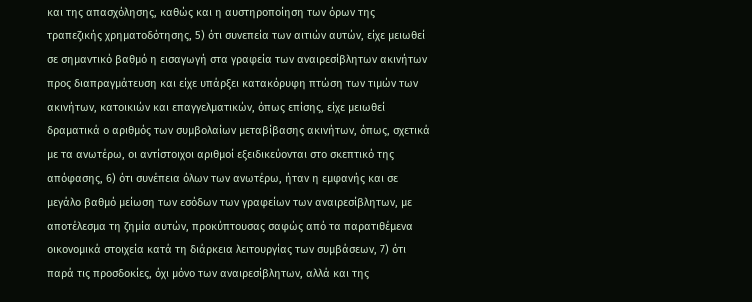και της απασχόλησης, καθώς και η αυστηροποίηση των όρων της τραπεζικής χρηματοδότησης, 5) ότι συνεπεία των αιτιών αυτών, είχε μειωθεί σε σημαντικό βαθμό η εισαγωγή στα γραφεία των αναιρεσίβλητων ακινήτων προς διαπραγμάτευση και είχε υπάρξει κατακόρυφη πτώση των τιμών των ακινήτων, κατοικιών και επαγγελματικών, όπως επίσης, είχε μειωθεί δραματικά ο αριθμός των συμβολαίων μεταβίβασης ακινήτων, όπως, σχετικά με τα ανωτέρω, οι αντίστοιχοι αριθμοί εξειδικεύονται στο σκεπτικό της απόφασης, 6) ότι συνέπεια όλων των ανωτέρω, ήταν η εμφανής και σε μεγάλο βαθμό μείωση των εσόδων των γραφείων των αναιρεσίβλητων, με αποτέλεσμα τη ζημία αυτών, προκύπτουσας σαφώς από τα παρατιθέμενα οικονομικά στοιχεία κατά τη διάρκεια λειτουργίας των συμβάσεων, 7) ότι παρά τις προσδοκίες, όχι μόνο των αναιρεσίβλητων, αλλά και της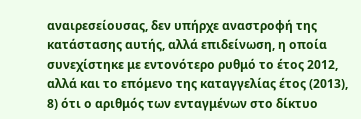αναιρεσείουσας, δεν υπήρχε αναστροφή της κατάστασης αυτής, αλλά επιδείνωση, η οποία συνεχίστηκε με εντονότερο ρυθμό το έτος 2012, αλλά και το επόμενο της καταγγελίας έτος (2013), 8) ότι ο αριθμός των ενταγμένων στο δίκτυο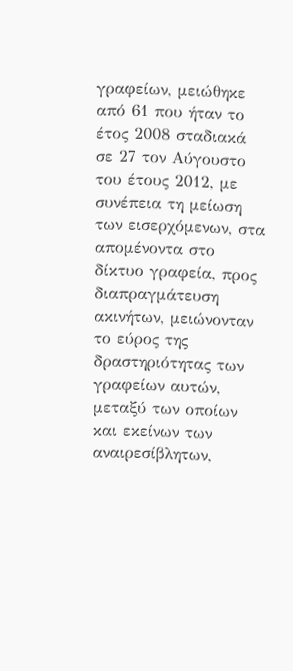γραφείων, μειώθηκε από 61 που ήταν το έτος 2008 σταδιακά σε 27 τον Αύγουστο του έτους 2012, με συνέπεια τη μείωση των εισερχόμενων, στα απομένοντα στο δίκτυο γραφεία, προς διαπραγμάτευση ακινήτων, μειώνονταν το εύρος της δραστηριότητας των γραφείων αυτών, μεταξύ των οποίων και εκείνων των αναιρεσίβλητων,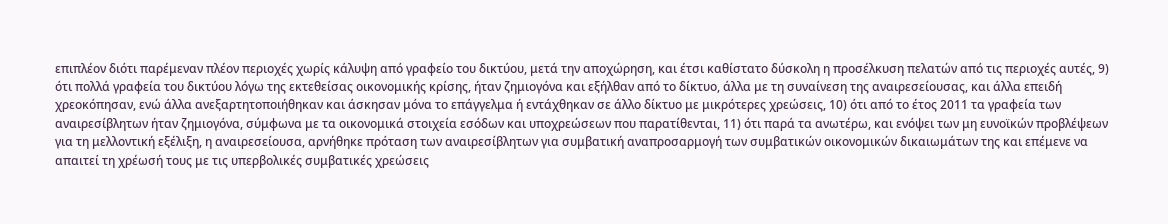επιπλέον διότι παρέμεναν πλέον περιοχές χωρίς κάλυψη από γραφείο του δικτύου, μετά την αποχώρηση, και έτσι καθίστατο δύσκολη η προσέλκυση πελατών από τις περιοχές αυτές, 9) ότι πολλά γραφεία του δικτύου λόγω της εκτεθείσας οικονομικής κρίσης, ήταν ζημιογόνα και εξήλθαν από το δίκτυο, άλλα με τη συναίνεση της αναιρεσείουσας, και άλλα επειδή χρεοκόπησαν, ενώ άλλα ανεξαρτητοποιήθηκαν και άσκησαν μόνα το επάγγελμα ή εντάχθηκαν σε άλλο δίκτυο με μικρότερες χρεώσεις, 10) ότι από το έτος 2011 τα γραφεία των αναιρεσίβλητων ήταν ζημιογόνα, σύμφωνα με τα οικονομικά στοιχεία εσόδων και υποχρεώσεων που παρατίθενται, 11) ότι παρά τα ανωτέρω, και ενόψει των μη ευνοϊκών προβλέψεων για τη μελλοντική εξέλιξη, η αναιρεσείουσα, αρνήθηκε πρόταση των αναιρεσίβλητων για συμβατική αναπροσαρμογή των συμβατικών οικονομικών δικαιωμάτων της και επέμενε να απαιτεί τη χρέωσή τους με τις υπερβολικές συμβατικές χρεώσεις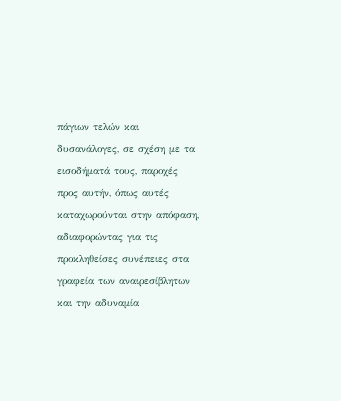πάγιων τελών και δυσανάλογες, σε σχέση με τα εισοδήματά τους, παροχές προς αυτήν, όπως αυτές καταχωρούνται στην απόφαση, αδιαφορώντας για τις προκληθείσες συνέπειες στα γραφεία των αναιρεσίβλητων και την αδυναμία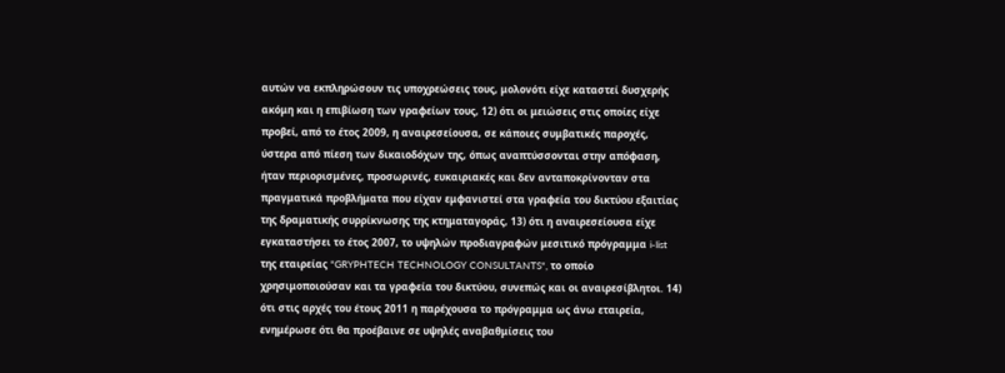αυτών να εκπληρώσουν τις υποχρεώσεις τους, μολονότι είχε καταστεί δυσχερής ακόμη και η επιβίωση των γραφείων τους, 12) ότι οι μειώσεις στις οποίες είχε προβεί, από το έτος 2009, η αναιρεσείουσα, σε κάποιες συμβατικές παροχές, ύστερα από πίεση των δικαιοδόχων της, όπως αναπτύσσονται στην απόφαση, ήταν περιορισμένες, προσωρινές, ευκαιριακές και δεν ανταποκρίνονταν στα πραγματικά προβλήματα που είχαν εμφανιστεί στα γραφεία του δικτύου εξαιτίας της δραματικής συρρίκνωσης της κτηματαγοράς, 13) ότι η αναιρεσείουσα είχε εγκαταστήσει το έτος 2007, το υψηλών προδιαγραφών μεσιτικό πρόγραμμα i-list της εταιρείας "GRYPHTECH TECHNOLOGY CONSULTANTS", το οποίο χρησιμοποιούσαν και τα γραφεία του δικτύου, συνεπώς και οι αναιρεσίβλητοι. 14) ότι στις αρχές του έτους 2011 η παρέχουσα το πρόγραμμα ως άνω εταιρεία, ενημέρωσε ότι θα προέβαινε σε υψηλές αναβαθμίσεις του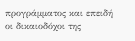προγράμματος και επειδή οι δικαιοδόχοι της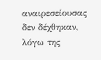αναιρεσείουσας δεν δέχθηκαν, λόγω της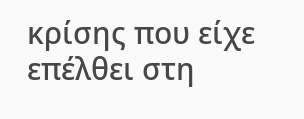κρίσης που είχε επέλθει στη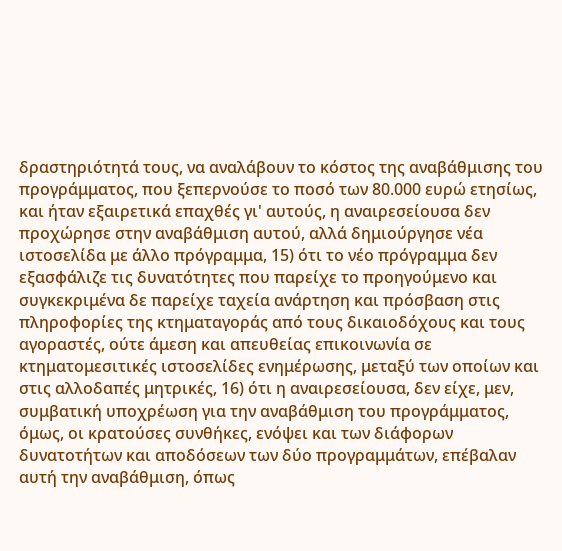δραστηριότητά τους, να αναλάβουν το κόστος της αναβάθμισης του προγράμματος, που ξεπερνούσε το ποσό των 80.000 ευρώ ετησίως, και ήταν εξαιρετικά επαχθές γι' αυτούς, η αναιρεσείουσα δεν προχώρησε στην αναβάθμιση αυτού, αλλά δημιούργησε νέα ιστοσελίδα με άλλο πρόγραμμα, 15) ότι το νέο πρόγραμμα δεν εξασφάλιζε τις δυνατότητες που παρείχε το προηγούμενο και συγκεκριμένα δε παρείχε ταχεία ανάρτηση και πρόσβαση στις πληροφορίες της κτηματαγοράς από τους δικαιοδόχους και τους αγοραστές, ούτε άμεση και απευθείας επικοινωνία σε κτηματομεσιτικές ιστοσελίδες ενημέρωσης, μεταξύ των οποίων και στις αλλοδαπές μητρικές, 16) ότι η αναιρεσείουσα, δεν είχε, μεν, συμβατική υποχρέωση για την αναβάθμιση του προγράμματος, όμως, οι κρατούσες συνθήκες, ενόψει και των διάφορων δυνατοτήτων και αποδόσεων των δύο προγραμμάτων, επέβαλαν αυτή την αναβάθμιση, όπως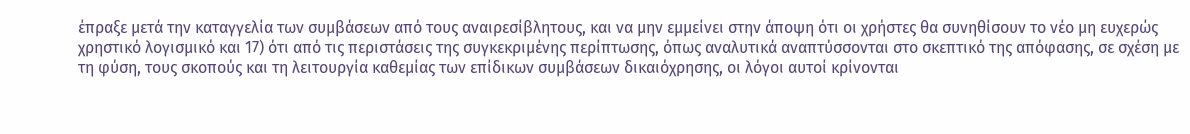έπραξε μετά την καταγγελία των συμβάσεων από τους αναιρεσίβλητους, και να μην εμμείνει στην άποψη ότι οι χρήστες θα συνηθίσουν το νέο μη ευχερώς χρηστικό λογισμικό και 17) ότι από τις περιστάσεις της συγκεκριμένης περίπτωσης, όπως αναλυτικά αναπτύσσονται στο σκεπτικό της απόφασης, σε σχέση με τη φύση, τους σκοπούς και τη λειτουργία καθεμίας των επίδικων συμβάσεων δικαιόχρησης, οι λόγοι αυτοί κρίνονται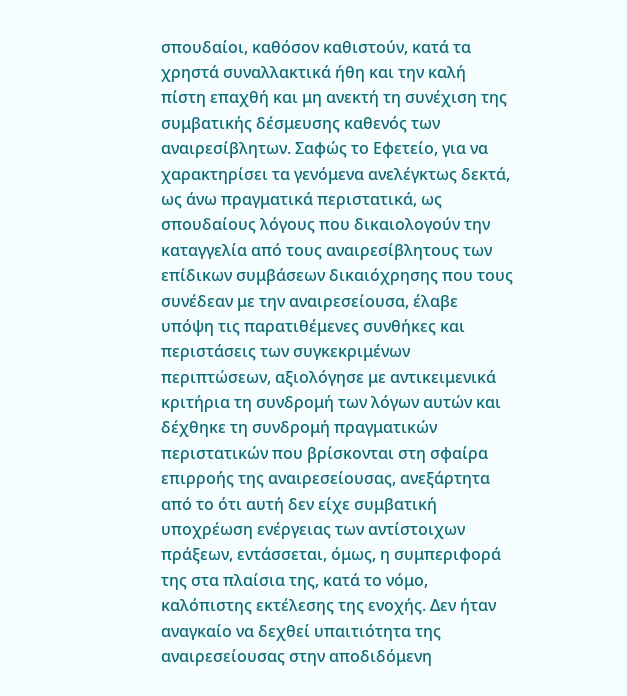σπουδαίοι, καθόσον καθιστούν, κατά τα χρηστά συναλλακτικά ήθη και την καλή πίστη επαχθή και μη ανεκτή τη συνέχιση της συμβατικής δέσμευσης καθενός των αναιρεσίβλητων. Σαφώς το Εφετείο, για να χαρακτηρίσει τα γενόμενα ανελέγκτως δεκτά, ως άνω πραγματικά περιστατικά, ως σπουδαίους λόγους που δικαιολογούν την καταγγελία από τους αναιρεσίβλητους των επίδικων συμβάσεων δικαιόχρησης που τους συνέδεαν με την αναιρεσείουσα, έλαβε υπόψη τις παρατιθέμενες συνθήκες και περιστάσεις των συγκεκριμένων περιπτώσεων, αξιολόγησε με αντικειμενικά κριτήρια τη συνδρομή των λόγων αυτών και δέχθηκε τη συνδρομή πραγματικών περιστατικών που βρίσκονται στη σφαίρα επιρροής της αναιρεσείουσας, ανεξάρτητα από το ότι αυτή δεν είχε συμβατική υποχρέωση ενέργειας των αντίστοιχων πράξεων, εντάσσεται, όμως, η συμπεριφορά της στα πλαίσια της, κατά το νόμο, καλόπιστης εκτέλεσης της ενοχής. Δεν ήταν αναγκαίο να δεχθεί υπαιτιότητα της αναιρεσείουσας στην αποδιδόμενη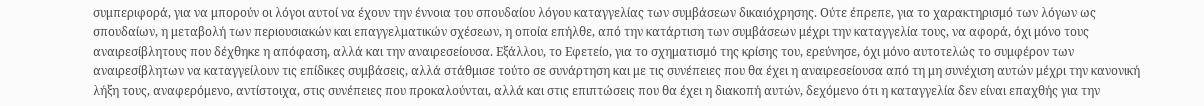συμπεριφορά, για να μπορούν οι λόγοι αυτοί να έχουν την έννοια του σπουδαίου λόγου καταγγελίας των συμβάσεων δικαιόχρησης. Ούτε έπρεπε, για το χαρακτηρισμό των λόγων ως σπουδαίων, η μεταβολή των περιουσιακών και επαγγελματικών σχέσεων, η οποία επήλθε, από την κατάρτιση των συμβάσεων μέχρι την καταγγελία τους, να αφορά, όχι μόνο τους αναιρεσίβλητους που δέχθηκε η απόφαση, αλλά και την αναιρεσείουσα. Εξάλλου, το Εφετείο, για το σχηματισμό της κρίσης του, ερεύνησε, όχι μόνο αυτοτελώς το συμφέρον των αναιρεσίβλητων να καταγγείλουν τις επίδικες συμβάσεις, αλλά στάθμισε τούτο σε συνάρτηση και με τις συνέπειες που θα έχει η αναιρεσείουσα από τη μη συνέχιση αυτών μέχρι την κανονική λήξη τους, αναφερόμενο, αντίστοιχα, στις συνέπειες που προκαλούνται, αλλά και στις επιπτώσεις που θα έχει η διακοπή αυτών, δεχόμενο ότι η καταγγελία δεν είναι επαχθής για την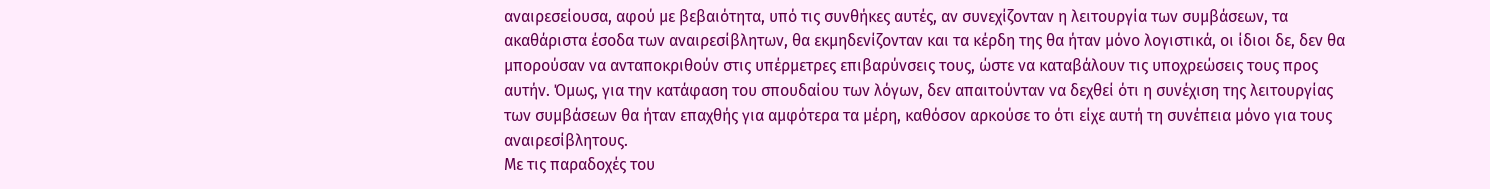αναιρεσείουσα, αφού με βεβαιότητα, υπό τις συνθήκες αυτές, αν συνεχίζονταν η λειτουργία των συμβάσεων, τα ακαθάριστα έσοδα των αναιρεσίβλητων, θα εκμηδενίζονταν και τα κέρδη της θα ήταν μόνο λογιστικά, οι ίδιοι δε, δεν θα μπορούσαν να ανταποκριθούν στις υπέρμετρες επιβαρύνσεις τους, ώστε να καταβάλουν τις υποχρεώσεις τους προς αυτήν. Όμως, για την κατάφαση του σπουδαίου των λόγων, δεν απαιτούνταν να δεχθεί ότι η συνέχιση της λειτουργίας των συμβάσεων θα ήταν επαχθής για αμφότερα τα μέρη, καθόσον αρκούσε το ότι είχε αυτή τη συνέπεια μόνο για τους αναιρεσίβλητους.
Με τις παραδοχές του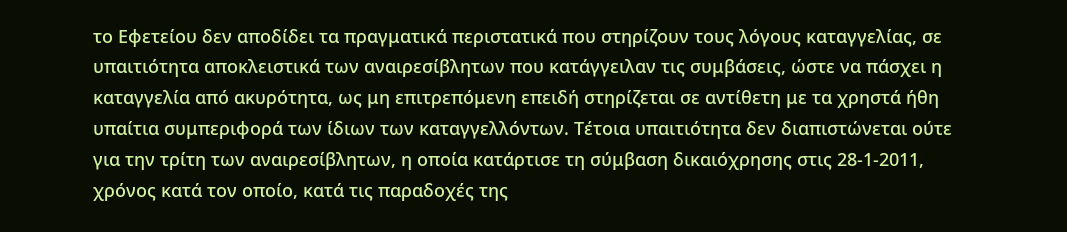το Εφετείου δεν αποδίδει τα πραγματικά περιστατικά που στηρίζουν τους λόγους καταγγελίας, σε υπαιτιότητα αποκλειστικά των αναιρεσίβλητων που κατάγγειλαν τις συμβάσεις, ώστε να πάσχει η καταγγελία από ακυρότητα, ως μη επιτρεπόμενη επειδή στηρίζεται σε αντίθετη με τα χρηστά ήθη υπαίτια συμπεριφορά των ίδιων των καταγγελλόντων. Τέτοια υπαιτιότητα δεν διαπιστώνεται ούτε για την τρίτη των αναιρεσίβλητων, η οποία κατάρτισε τη σύμβαση δικαιόχρησης στις 28-1-2011, χρόνος κατά τον οποίο, κατά τις παραδοχές της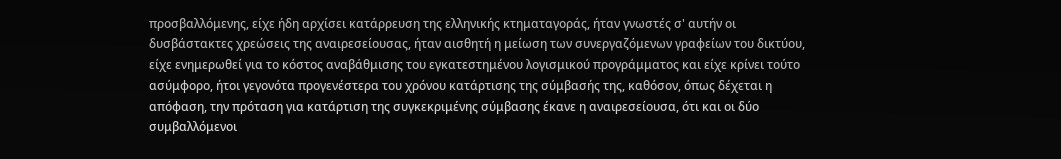προσβαλλόμενης, είχε ήδη αρχίσει κατάρρευση της ελληνικής κτηματαγοράς, ήταν γνωστές σ' αυτήν οι δυσβάστακτες χρεώσεις της αναιρεσείουσας, ήταν αισθητή η μείωση των συνεργαζόμενων γραφείων του δικτύου, είχε ενημερωθεί για το κόστος αναβάθμισης του εγκατεστημένου λογισμικού προγράμματος και είχε κρίνει τούτο ασύμφορο, ήτοι γεγονότα προγενέστερα του χρόνου κατάρτισης της σύμβασής της, καθόσον, όπως δέχεται η απόφαση, την πρόταση για κατάρτιση της συγκεκριμένης σύμβασης έκανε η αναιρεσείουσα, ότι και οι δύο συμβαλλόμενοι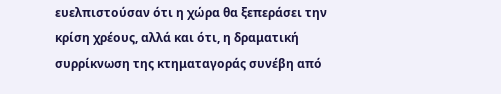ευελπιστούσαν ότι η χώρα θα ξεπεράσει την κρίση χρέους, αλλά και ότι, η δραματική συρρίκνωση της κτηματαγοράς συνέβη από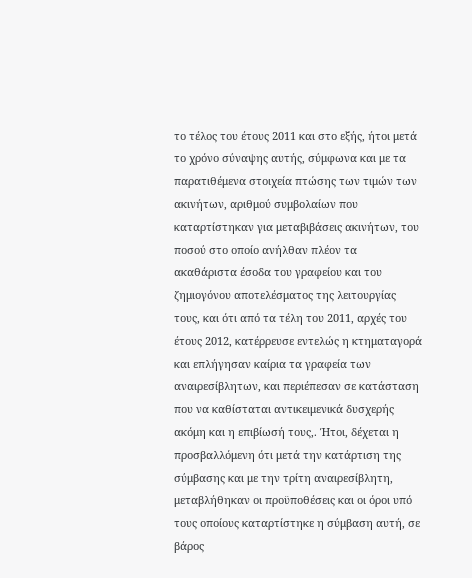το τέλος του έτους 2011 και στο εξής, ήτοι μετά το χρόνο σύναψης αυτής, σύμφωνα και με τα παρατιθέμενα στοιχεία πτώσης των τιμών των ακινήτων, αριθμού συμβολαίων που καταρτίστηκαν για μεταβιβάσεις ακινήτων, του ποσού στο οποίο ανήλθαν πλέον τα ακαθάριστα έσοδα του γραφείου και του ζημιογόνου αποτελέσματος της λειτουργίας τους, και ότι από τα τέλη του 2011, αρχές του έτους 2012, κατέρρευσε εντελώς η κτηματαγορά και επλήγησαν καίρια τα γραφεία των αναιρεσίβλητων, και περιέπεσαν σε κατάσταση που να καθίσταται αντικειμενικά δυσχερής ακόμη και η επιβίωσή τους,. Ήτοι, δέχεται η προσβαλλόμενη ότι μετά την κατάρτιση της σύμβασης και με την τρίτη αναιρεσίβλητη, μεταβλήθηκαν οι προϋποθέσεις και οι όροι υπό τους οποίους καταρτίστηκε η σύμβαση αυτή, σε βάρος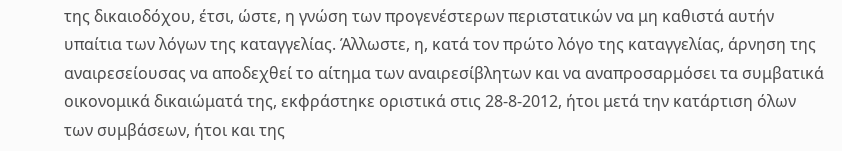της δικαιοδόχου, έτσι, ώστε, η γνώση των προγενέστερων περιστατικών να μη καθιστά αυτήν υπαίτια των λόγων της καταγγελίας. Άλλωστε, η, κατά τον πρώτο λόγο της καταγγελίας, άρνηση της αναιρεσείουσας να αποδεχθεί το αίτημα των αναιρεσίβλητων και να αναπροσαρμόσει τα συμβατικά οικονομικά δικαιώματά της, εκφράστηκε οριστικά στις 28-8-2012, ήτοι μετά την κατάρτιση όλων των συμβάσεων, ήτοι και της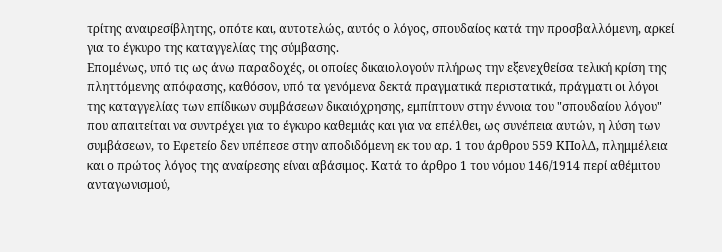τρίτης αναιρεσίβλητης, οπότε και, αυτοτελώς, αυτός ο λόγος, σπουδαίος κατά την προσβαλλόμενη, αρκεί για το έγκυρο της καταγγελίας της σύμβασης.
Επομένως, υπό τις ως άνω παραδοχές, οι οποίες δικαιολογούν πλήρως την εξενεχθείσα τελική κρίση της πληττόμενης απόφασης, καθόσον, υπό τα γενόμενα δεκτά πραγματικά περιστατικά, πράγματι οι λόγοι της καταγγελίας των επίδικων συμβάσεων δικαιόχρησης, εμπίπτουν στην έννοια του "σπουδαίου λόγου" που απαιτείται να συντρέχει για το έγκυρο καθεμιάς και για να επέλθει, ως συνέπεια αυτών, η λύση των συμβάσεων, το Εφετείο δεν υπέπεσε στην αποδιδόμενη εκ του αρ. 1 του άρθρου 559 ΚΠολΔ, πλημμέλεια και ο πρώτος λόγος της αναίρεσης είναι αβάσιμος. Κατά το άρθρο 1 του νόμου 146/1914 περί αθέμιτου ανταγωνισμού,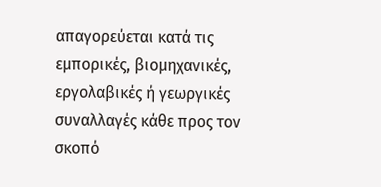απαγορεύεται κατά τις εμπορικές, βιομηχανικές, εργολαβικές ή γεωργικές συναλλαγές κάθε προς τον σκοπό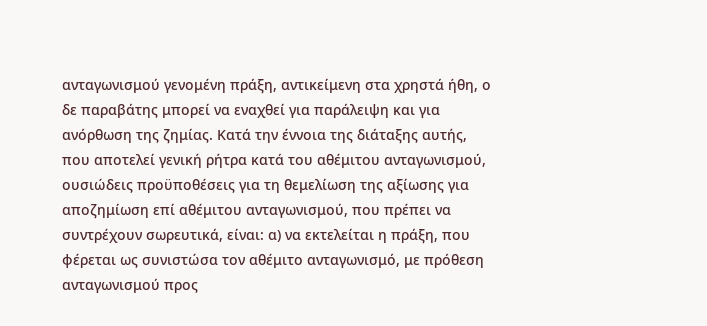ανταγωνισμού γενομένη πράξη, αντικείμενη στα χρηστά ήθη, ο δε παραβάτης μπορεί να εναχθεί για παράλειψη και για ανόρθωση της ζημίας. Κατά την έννοια της διάταξης αυτής, που αποτελεί γενική ρήτρα κατά του αθέμιτου ανταγωνισμού, ουσιώδεις προϋποθέσεις για τη θεμελίωση της αξίωσης για αποζημίωση επί αθέμιτου ανταγωνισμού, που πρέπει να συντρέχουν σωρευτικά, είναι: α) να εκτελείται η πράξη, που φέρεται ως συνιστώσα τον αθέμιτο ανταγωνισμό, με πρόθεση ανταγωνισμού προς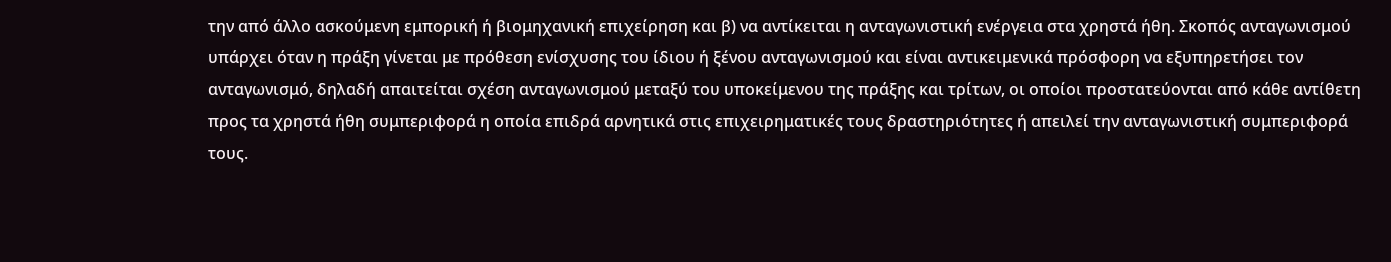την από άλλο ασκούμενη εμπορική ή βιομηχανική επιχείρηση και β) να αντίκειται η ανταγωνιστική ενέργεια στα χρηστά ήθη. Σκοπός ανταγωνισμού υπάρχει όταν η πράξη γίνεται με πρόθεση ενίσχυσης του ίδιου ή ξένου ανταγωνισμού και είναι αντικειμενικά πρόσφορη να εξυπηρετήσει τον ανταγωνισμό, δηλαδή απαιτείται σχέση ανταγωνισμού μεταξύ του υποκείμενου της πράξης και τρίτων, οι οποίοι προστατεύονται από κάθε αντίθετη προς τα χρηστά ήθη συμπεριφορά η οποία επιδρά αρνητικά στις επιχειρηματικές τους δραστηριότητες ή απειλεί την ανταγωνιστική συμπεριφορά τους.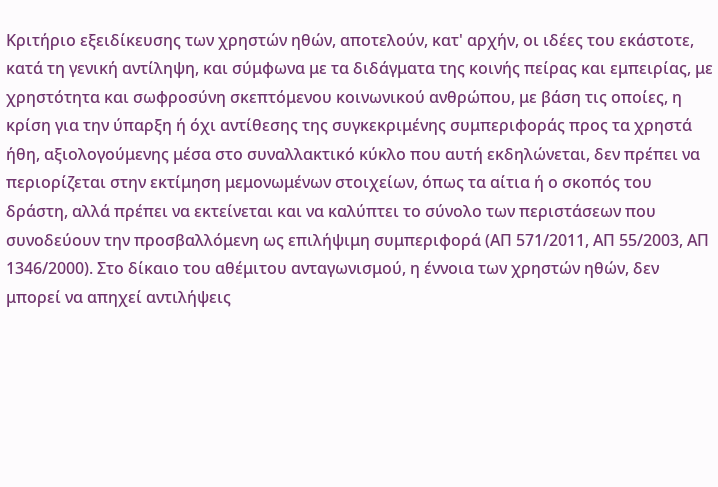Κριτήριο εξειδίκευσης των χρηστών ηθών, αποτελούν, κατ' αρχήν, οι ιδέες του εκάστοτε, κατά τη γενική αντίληψη, και σύμφωνα με τα διδάγματα της κοινής πείρας και εμπειρίας, με χρηστότητα και σωφροσύνη σκεπτόμενου κοινωνικού ανθρώπου, με βάση τις οποίες, η κρίση για την ύπαρξη ή όχι αντίθεσης της συγκεκριμένης συμπεριφοράς προς τα χρηστά ήθη, αξιολογούμενης μέσα στο συναλλακτικό κύκλο που αυτή εκδηλώνεται, δεν πρέπει να περιορίζεται στην εκτίμηση μεμονωμένων στοιχείων, όπως τα αίτια ή ο σκοπός του δράστη, αλλά πρέπει να εκτείνεται και να καλύπτει το σύνολο των περιστάσεων που συνοδεύουν την προσβαλλόμενη ως επιλήψιμη συμπεριφορά (ΑΠ 571/2011, ΑΠ 55/2003, ΑΠ 1346/2000). Στο δίκαιο του αθέμιτου ανταγωνισμού, η έννοια των χρηστών ηθών, δεν μπορεί να απηχεί αντιλήψεις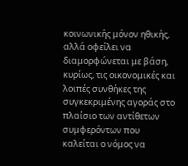κοινωνικής μόνον ηθικής, αλλά οφείλει να διαμορφώνεται με βάση, κυρίως, τις οικονομικές και λοιπές συνθήκες της συγκεκριμένης αγοράς στο πλαίσιο των αντίθετων συμφερόντων που καλείται ο νόμος να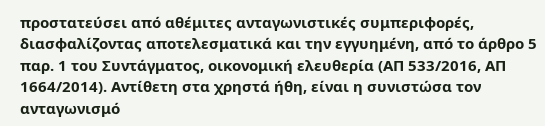προστατεύσει από αθέμιτες ανταγωνιστικές συμπεριφορές, διασφαλίζοντας αποτελεσματικά και την εγγυημένη, από το άρθρο 5 παρ. 1 του Συντάγματος, οικονομική ελευθερία (ΑΠ 533/2016, ΑΠ 1664/2014). Αντίθετη στα χρηστά ήθη, είναι η συνιστώσα τον ανταγωνισμό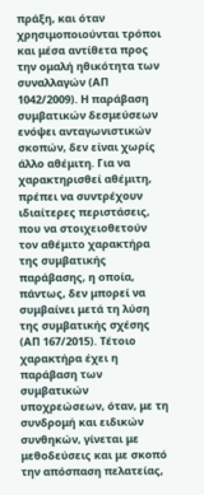πράξη, και όταν χρησιμοποιούνται τρόποι και μέσα αντίθετα προς την ομαλή ηθικότητα των συναλλαγών (ΑΠ 1042/2009). Η παράβαση συμβατικών δεσμεύσεων ενόψει ανταγωνιστικών σκοπών, δεν είναι χωρίς άλλο αθέμιτη. Για να χαρακτηρισθεί αθέμιτη, πρέπει να συντρέχουν ιδιαίτερες περιστάσεις, που να στοιχειοθετούν τον αθέμιτο χαρακτήρα της συμβατικής παράβασης, η οποία, πάντως, δεν μπορεί να συμβαίνει μετά τη λύση της συμβατικής σχέσης (ΑΠ 167/2015). Τέτοιο χαρακτήρα έχει η παράβαση των συμβατικών υποχρεώσεων, όταν, με τη συνδρομή και ειδικών συνθηκών, γίνεται με μεθοδεύσεις και με σκοπό την απόσπαση πελατείας,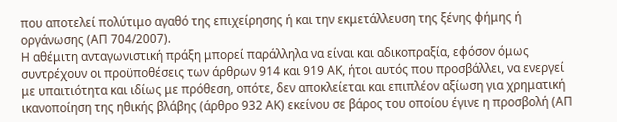που αποτελεί πολύτιμο αγαθό της επιχείρησης ή και την εκμετάλλευση της ξένης φήμης ή οργάνωσης (ΑΠ 704/2007).
Η αθέμιτη ανταγωνιστική πράξη μπορεί παράλληλα να είναι και αδικοπραξία, εφόσον όμως συντρέχουν οι προϋποθέσεις των άρθρων 914 και 919 ΑΚ, ήτοι αυτός που προσβάλλει, να ενεργεί με υπαιτιότητα και ιδίως με πρόθεση, οπότε, δεν αποκλείεται και επιπλέον αξίωση για χρηματική ικανοποίηση της ηθικής βλάβης (άρθρο 932 ΑΚ) εκείνου σε βάρος του οποίου έγινε η προσβολή (ΑΠ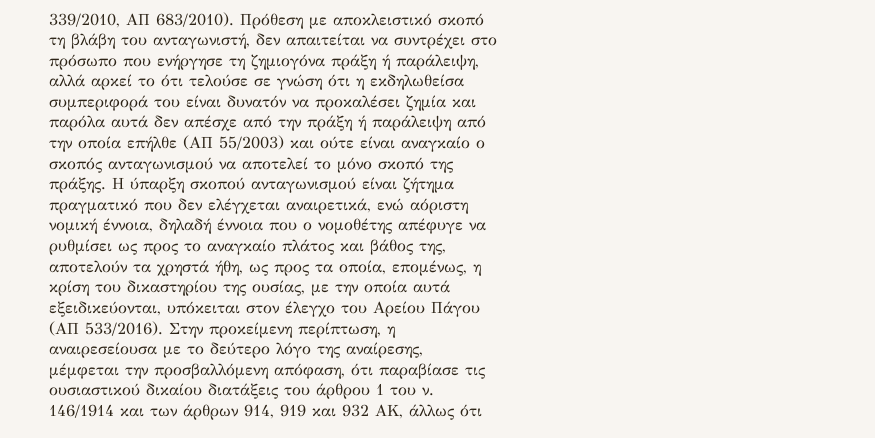339/2010, ΑΠ 683/2010). Πρόθεση με αποκλειστικό σκοπό τη βλάβη του ανταγωνιστή, δεν απαιτείται να συντρέχει στο πρόσωπο που ενήργησε τη ζημιογόνα πράξη ή παράλειψη, αλλά αρκεί το ότι τελούσε σε γνώση ότι η εκδηλωθείσα συμπεριφορά του είναι δυνατόν να προκαλέσει ζημία και παρόλα αυτά δεν απέσχε από την πράξη ή παράλειψη από την οποία επήλθε (ΑΠ 55/2003) και ούτε είναι αναγκαίο ο σκοπός ανταγωνισμού να αποτελεί το μόνο σκοπό της πράξης. Η ύπαρξη σκοπού ανταγωνισμού είναι ζήτημα πραγματικό που δεν ελέγχεται αναιρετικά, ενώ αόριστη νομική έννοια, δηλαδή έννοια που ο νομοθέτης απέφυγε να ρυθμίσει ως προς το αναγκαίο πλάτος και βάθος της, αποτελούν τα χρηστά ήθη, ως προς τα οποία, επομένως, η κρίση του δικαστηρίου της ουσίας, με την οποία αυτά εξειδικεύονται, υπόκειται στον έλεγχο του Αρείου Πάγου (ΑΠ 533/2016). Στην προκείμενη περίπτωση, η αναιρεσείουσα με το δεύτερο λόγο της αναίρεσης, μέμφεται την προσβαλλόμενη απόφαση, ότι παραβίασε τις ουσιαστικού δικαίου διατάξεις του άρθρου 1 του ν. 146/1914 και των άρθρων 914, 919 και 932 ΑΚ, άλλως ότι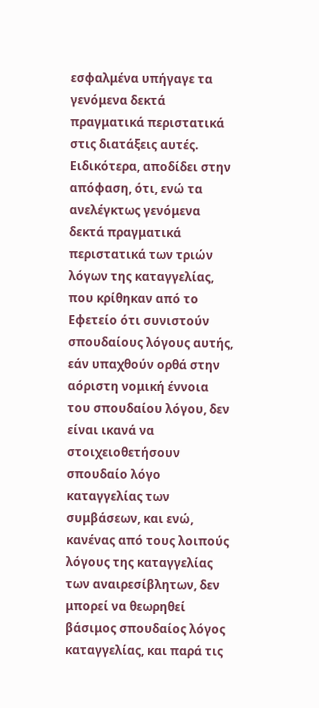εσφαλμένα υπήγαγε τα γενόμενα δεκτά πραγματικά περιστατικά στις διατάξεις αυτές.
Ειδικότερα, αποδίδει στην απόφαση, ότι, ενώ τα ανελέγκτως γενόμενα δεκτά πραγματικά περιστατικά των τριών λόγων της καταγγελίας, που κρίθηκαν από το Εφετείο ότι συνιστούν σπουδαίους λόγους αυτής, εάν υπαχθούν ορθά στην αόριστη νομική έννοια του σπουδαίου λόγου, δεν είναι ικανά να στοιχειοθετήσουν σπουδαίο λόγο καταγγελίας των συμβάσεων, και ενώ, κανένας από τους λοιπούς λόγους της καταγγελίας των αναιρεσίβλητων, δεν μπορεί να θεωρηθεί βάσιμος σπουδαίος λόγος καταγγελίας, και παρά τις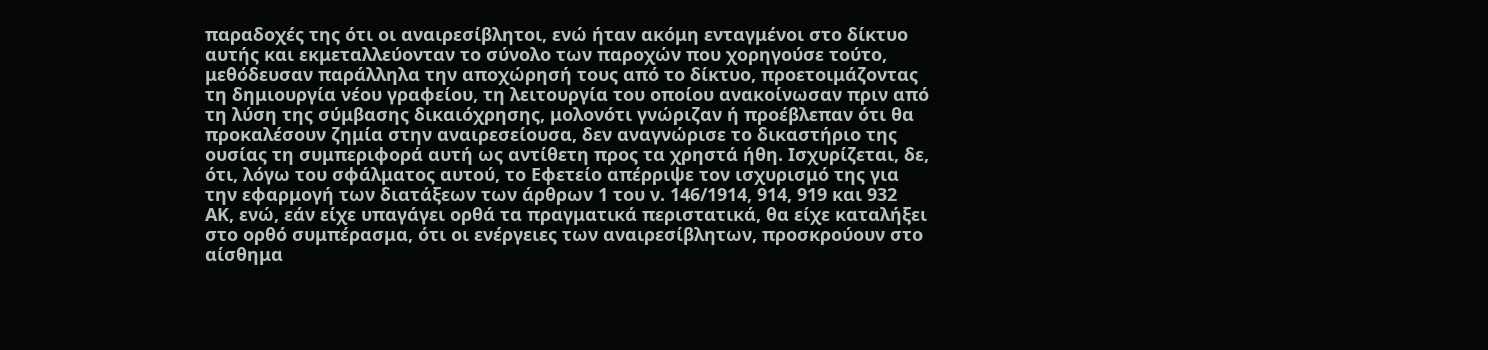παραδοχές της ότι οι αναιρεσίβλητοι, ενώ ήταν ακόμη ενταγμένοι στο δίκτυο αυτής και εκμεταλλεύονταν το σύνολο των παροχών που χορηγούσε τούτο, μεθόδευσαν παράλληλα την αποχώρησή τους από το δίκτυο, προετοιμάζοντας τη δημιουργία νέου γραφείου, τη λειτουργία του οποίου ανακοίνωσαν πριν από τη λύση της σύμβασης δικαιόχρησης, μολονότι γνώριζαν ή προέβλεπαν ότι θα προκαλέσουν ζημία στην αναιρεσείουσα, δεν αναγνώρισε το δικαστήριο της ουσίας τη συμπεριφορά αυτή ως αντίθετη προς τα χρηστά ήθη. Ισχυρίζεται, δε, ότι, λόγω του σφάλματος αυτού, το Εφετείο απέρριψε τον ισχυρισμό της για την εφαρμογή των διατάξεων των άρθρων 1 του ν. 146/1914, 914, 919 και 932 ΑΚ, ενώ, εάν είχε υπαγάγει ορθά τα πραγματικά περιστατικά, θα είχε καταλήξει στο ορθό συμπέρασμα, ότι οι ενέργειες των αναιρεσίβλητων, προσκρούουν στο αίσθημα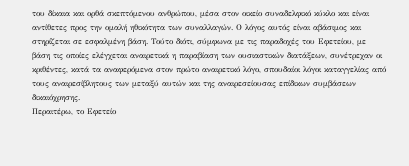του δίκαια και ορθά σκεπτόμενου ανθρώπου, μέσα στον οικείο συναδελφικό κύκλο και είναι αντίθετες προς την ομαλή ηθικότητα των συναλλαγών. Ο λόγος αυτός είναι αβάσιμος και στηρίζεται σε εσφαλμένη βάση. Τούτο διότι, σύμφωνα με τις παραδοχές του Εφετείου, με βάση τις οποίες ελέγχεται αναιρετικά η παραβίαση των ουσιαστικών διατάξεων, συνέτρεχαν οι κριθέντες, κατά τα αναφερόμενα στον πρώτο αναιρετικό λόγο, σπουδαίοι λόγοι καταγγελίας από τους αναιρεσίβλητους των μεταξύ αυτών και της αναιρεσείουσας επίδικων συμβάσεων δικαιόχρησης.
Περαιτέρω, το Εφετείο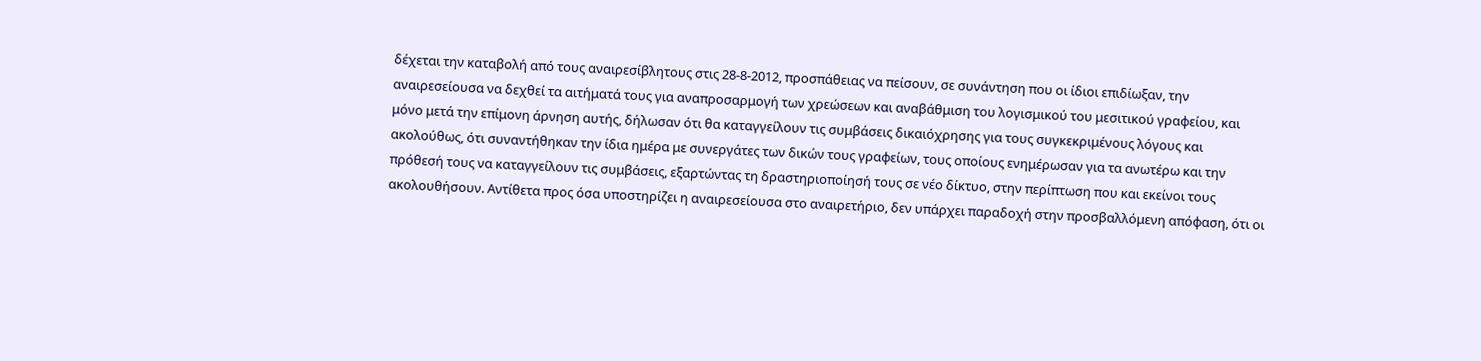δέχεται την καταβολή από τους αναιρεσίβλητους στις 28-8-2012, προσπάθειας να πείσουν, σε συνάντηση που οι ίδιοι επιδίωξαν, την αναιρεσείουσα να δεχθεί τα αιτήματά τους για αναπροσαρμογή των χρεώσεων και αναβάθμιση του λογισμικού του μεσιτικού γραφείου, και μόνο μετά την επίμονη άρνηση αυτής, δήλωσαν ότι θα καταγγείλουν τις συμβάσεις δικαιόχρησης για τους συγκεκριμένους λόγους και ακολούθως, ότι συναντήθηκαν την ίδια ημέρα με συνεργάτες των δικών τους γραφείων, τους οποίους ενημέρωσαν για τα ανωτέρω και την πρόθεσή τους να καταγγείλουν τις συμβάσεις, εξαρτώντας τη δραστηριοποίησή τους σε νέο δίκτυο, στην περίπτωση που και εκείνοι τους ακολουθήσουν. Αντίθετα προς όσα υποστηρίζει η αναιρεσείουσα στο αναιρετήριο, δεν υπάρχει παραδοχή στην προσβαλλόμενη απόφαση, ότι οι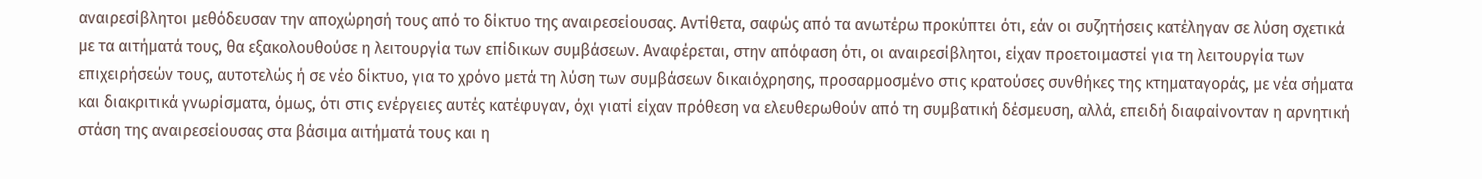αναιρεσίβλητοι μεθόδευσαν την αποχώρησή τους από το δίκτυο της αναιρεσείουσας. Αντίθετα, σαφώς από τα ανωτέρω προκύπτει ότι, εάν οι συζητήσεις κατέληγαν σε λύση σχετικά με τα αιτήματά τους, θα εξακολουθούσε η λειτουργία των επίδικων συμβάσεων. Αναφέρεται, στην απόφαση ότι, οι αναιρεσίβλητοι, είχαν προετοιμαστεί για τη λειτουργία των επιχειρήσεών τους, αυτοτελώς ή σε νέο δίκτυο, για το χρόνο μετά τη λύση των συμβάσεων δικαιόχρησης, προσαρμοσμένο στις κρατούσες συνθήκες της κτηματαγοράς, με νέα σήματα και διακριτικά γνωρίσματα, όμως, ότι στις ενέργειες αυτές κατέφυγαν, όχι γιατί είχαν πρόθεση να ελευθερωθούν από τη συμβατική δέσμευση, αλλά, επειδή διαφαίνονταν η αρνητική στάση της αναιρεσείουσας στα βάσιμα αιτήματά τους και η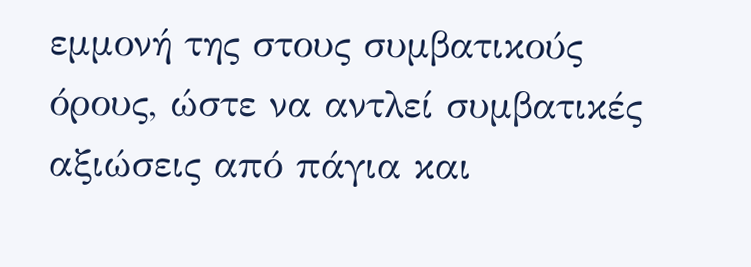εμμονή της στους συμβατικούς όρους, ώστε να αντλεί συμβατικές αξιώσεις από πάγια και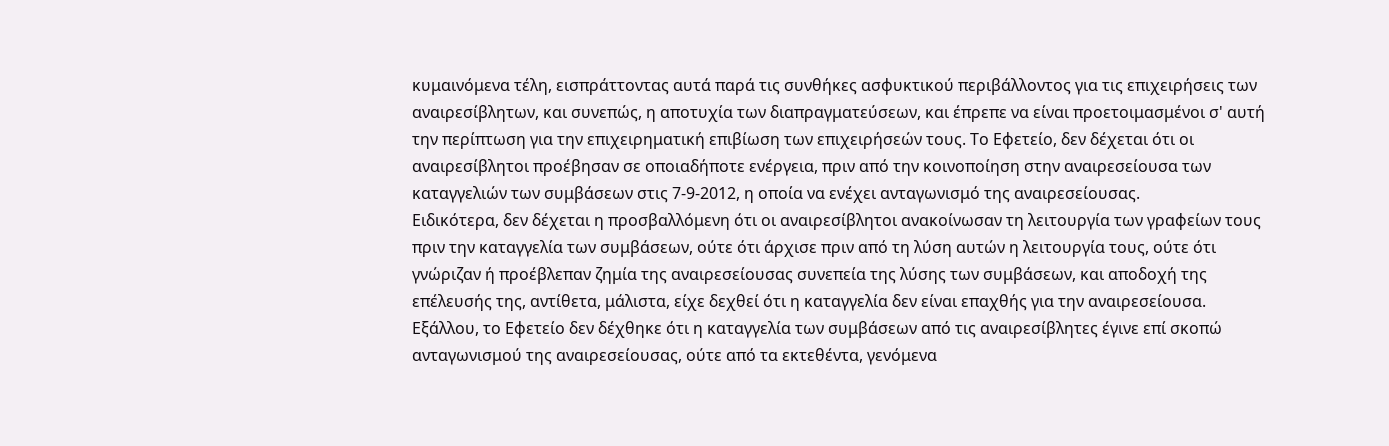κυμαινόμενα τέλη, εισπράττοντας αυτά παρά τις συνθήκες ασφυκτικού περιβάλλοντος για τις επιχειρήσεις των αναιρεσίβλητων, και συνεπώς, η αποτυχία των διαπραγματεύσεων, και έπρεπε να είναι προετοιμασμένοι σ' αυτή την περίπτωση για την επιχειρηματική επιβίωση των επιχειρήσεών τους. Το Εφετείο, δεν δέχεται ότι οι αναιρεσίβλητοι προέβησαν σε οποιαδήποτε ενέργεια, πριν από την κοινοποίηση στην αναιρεσείουσα των καταγγελιών των συμβάσεων στις 7-9-2012, η οποία να ενέχει ανταγωνισμό της αναιρεσείουσας.
Ειδικότερα, δεν δέχεται η προσβαλλόμενη ότι οι αναιρεσίβλητοι ανακοίνωσαν τη λειτουργία των γραφείων τους πριν την καταγγελία των συμβάσεων, ούτε ότι άρχισε πριν από τη λύση αυτών η λειτουργία τους, ούτε ότι γνώριζαν ή προέβλεπαν ζημία της αναιρεσείουσας συνεπεία της λύσης των συμβάσεων, και αποδοχή της επέλευσής της, αντίθετα, μάλιστα, είχε δεχθεί ότι η καταγγελία δεν είναι επαχθής για την αναιρεσείουσα. Εξάλλου, το Εφετείο δεν δέχθηκε ότι η καταγγελία των συμβάσεων από τις αναιρεσίβλητες έγινε επί σκοπώ ανταγωνισμού της αναιρεσείουσας, ούτε από τα εκτεθέντα, γενόμενα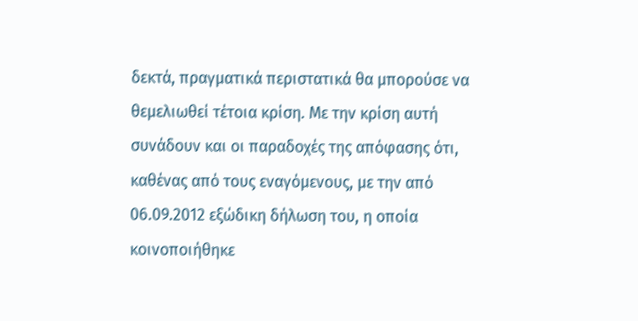δεκτά, πραγματικά περιστατικά θα μπορούσε να θεμελιωθεί τέτοια κρίση. Με την κρίση αυτή συνάδουν και οι παραδοχές της απόφασης ότι, καθένας από τους εναγόμενους, με την από 06.09.2012 εξώδικη δήλωση του, η οποία κοινοποιήθηκε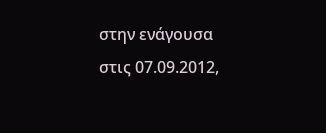στην ενάγουσα στις 07.09.2012,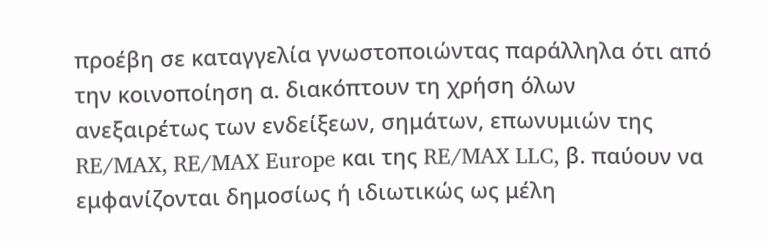προέβη σε καταγγελία γνωστοποιώντας παράλληλα ότι από την κοινοποίηση α. διακόπτουν τη χρήση όλων ανεξαιρέτως των ενδείξεων, σημάτων, επωνυμιών της RE/MAX, RE/MAX Europe και της RE/MAX LLC, β. παύουν να εμφανίζονται δημοσίως ή ιδιωτικώς ως μέλη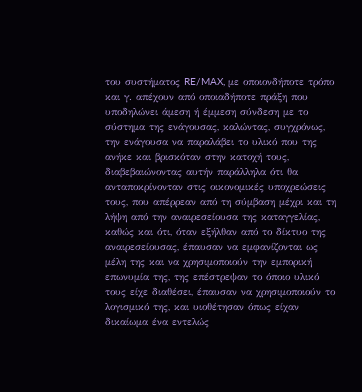του συστήματος RE/MAX, με οποιονδήποτε τρόπο και γ. απέχουν από οποιαδήποτε πράξη που υποδηλώνει άμεση ή έμμεση σύνδεση με το σύστημα της ενάγουσας, καλώντας, συγχρόνως, την ενάγουσα να παραλάβει το υλικό που της ανήκε και βρισκόταν στην κατοχή τους, διαβεβαιώνοντας αυτήν παράλληλα ότι θα ανταποκρίνονταν στις οικονομικές υποχρεώσεις τους, που απέρρεαν από τη σύμβαση μέχρι και τη λήψη από την αναιρεσείουσα της καταγγελίας, καθώς και ότι, όταν εξήλθαν από το δίκτυο της αναιρεσείουσας, έπαυσαν να εμφανίζονται ως μέλη της και να χρησιμοποιούν την εμπορική επωνυμία της, της επέστρεψαν το όποιο υλικό τους είχε διαθέσει, έπαυσαν να χρησιμοποιούν το λογισμικό της, και υιοθέτησαν όπως είχαν δικαίωμα ένα εντελώς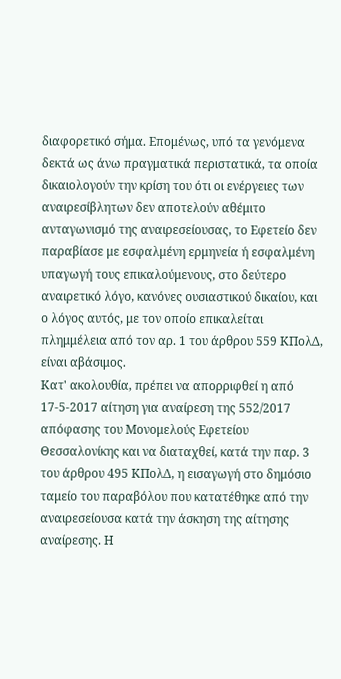διαφορετικό σήμα. Επομένως, υπό τα γενόμενα δεκτά ως άνω πραγματικά περιστατικά, τα οποία δικαιολογούν την κρίση του ότι οι ενέργειες των αναιρεσίβλητων δεν αποτελούν αθέμιτο ανταγωνισμό της αναιρεσείουσας, το Εφετείο δεν παραβίασε με εσφαλμένη ερμηνεία ή εσφαλμένη υπαγωγή τους επικαλούμενους, στο δεύτερο αναιρετικό λόγο, κανόνες ουσιαστικού δικαίου, και ο λόγος αυτός, με τον οποίο επικαλείται πλημμέλεια από τον αρ. 1 του άρθρου 559 ΚΠολΔ, είναι αβάσιμος.
Κατ' ακολουθία, πρέπει να απορριφθεί η από 17-5-2017 αίτηση για αναίρεση της 552/2017 απόφασης του Μονομελούς Εφετείου Θεσσαλονίκης και να διαταχθεί, κατά την παρ. 3 του άρθρου 495 ΚΠολΔ, η εισαγωγή στο δημόσιο ταμείο του παραβόλου που κατατέθηκε από την αναιρεσείουσα κατά την άσκηση της αίτησης αναίρεσης. Η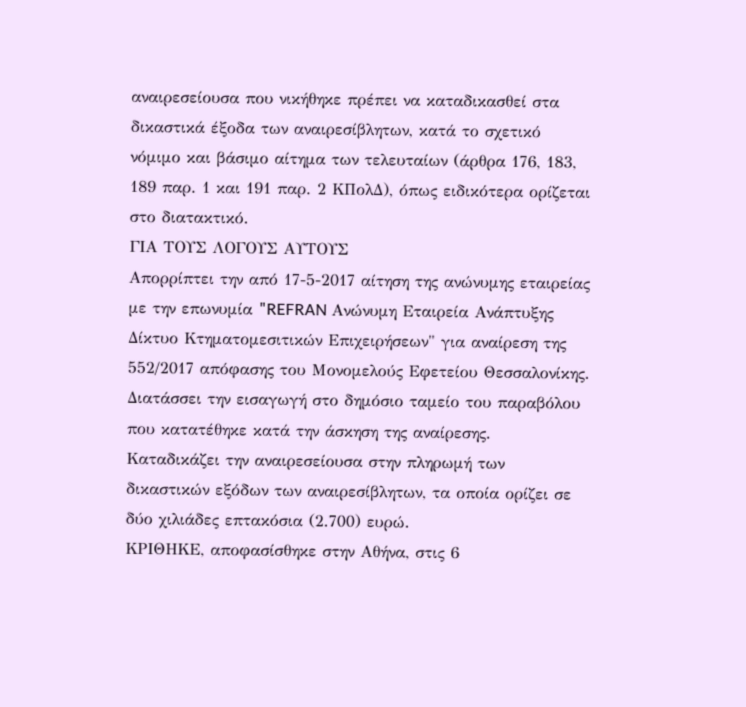αναιρεσείουσα που νικήθηκε πρέπει να καταδικασθεί στα δικαστικά έξοδα των αναιρεσίβλητων, κατά το σχετικό νόμιμο και βάσιμο αίτημα των τελευταίων (άρθρα 176, 183, 189 παρ. 1 και 191 παρ. 2 ΚΠολΔ), όπως ειδικότερα ορίζεται στο διατακτικό.
ΓΙΑ ΤΟΥΣ ΛΟΓΟΥΣ ΑΥΤΟΥΣ
Απορρίπτει την από 17-5-2017 αίτηση της ανώνυμης εταιρείας με την επωνυμία "REFRAN Ανώνυμη Εταιρεία Ανάπτυξης Δίκτυο Κτηματομεσιτικών Επιχειρήσεων" για αναίρεση της 552/2017 απόφασης του Μονομελούς Εφετείου Θεσσαλονίκης.
Διατάσσει την εισαγωγή στο δημόσιο ταμείο του παραβόλου που κατατέθηκε κατά την άσκηση της αναίρεσης.
Καταδικάζει την αναιρεσείουσα στην πληρωμή των δικαστικών εξόδων των αναιρεσίβλητων, τα οποία ορίζει σε δύο χιλιάδες επτακόσια (2.700) ευρώ.
ΚΡΙΘΗΚΕ, αποφασίσθηκε στην Αθήνα, στις 6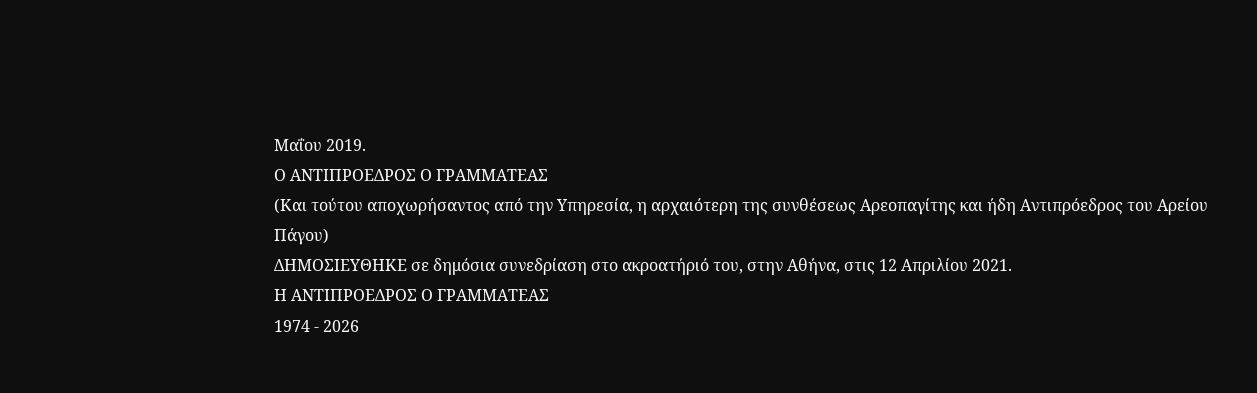Μαΐου 2019.
Ο ΑΝΤΙΠΡΟΕΔΡΟΣ Ο ΓΡΑΜΜΑΤΕΑΣ
(Και τούτου αποχωρήσαντος από την Υπηρεσία, η αρχαιότερη της συνθέσεως Αρεοπαγίτης και ήδη Αντιπρόεδρος του Αρείου Πάγου)
ΔΗΜΟΣΙΕΥΘΗΚΕ σε δημόσια συνεδρίαση στο ακροατήριό του, στην Αθήνα, στις 12 Απριλίου 2021.
Η ΑΝΤΙΠΡΟΕΔΡΟΣ Ο ΓΡΑΜΜΑΤΕΑΣ
1974 - 2026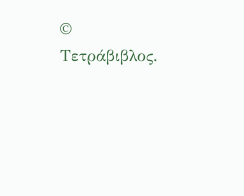© Τετράβιβλος.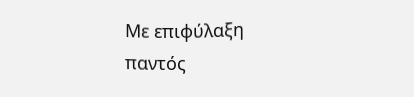Με επιφύλαξη παντός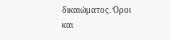δικαιώματος. Όροι και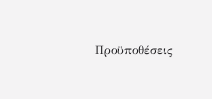Προϋποθέσεις